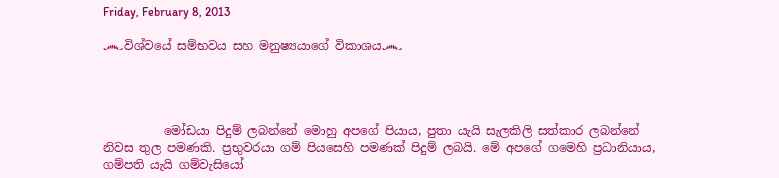Friday, February 8, 2013

෴විශ්වයේ සම්භවය සහ මනුෂ්‍යයාගේ විකාශය෴




          මෝඩයා පිදුම් ලබන්නේ මොහු අපගේ පියාය, පුතා යැයි සැලකිලි සත්කාර ලබන්නේ නිවස තුල පමණකි. ප්‍රභුවරයා ගම් පියසෙහි පමණක් පිදුම් ලබයි. මේ අපගේ ගමෙහි ප්‍රධානියාය, ගම්පති යැයි ගම්වැසියෝ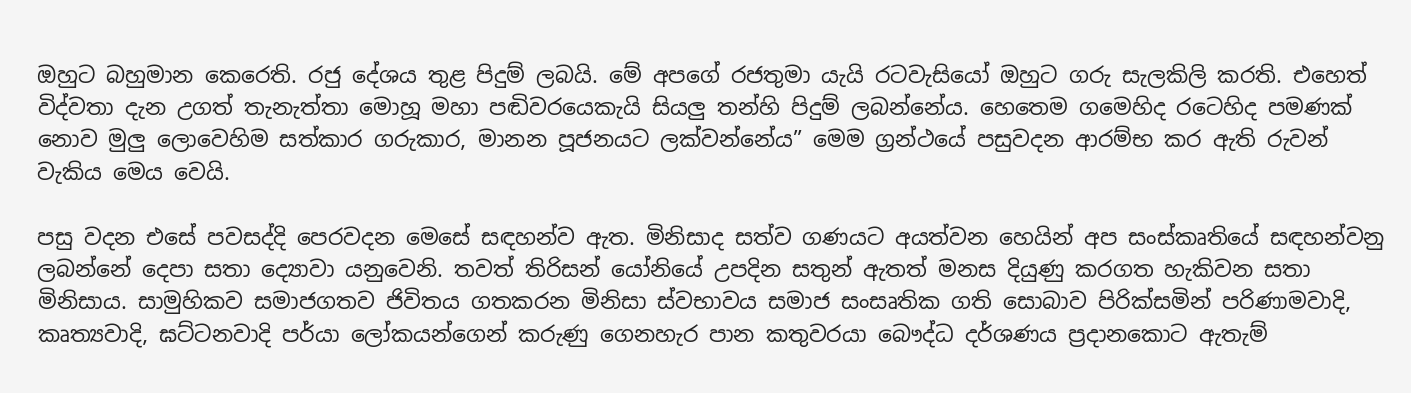ඔහුට බහුමාන කෙරෙති. රජු දේශය තුළ පිදුම් ලබයි. මේ අපගේ රජතුමා යැයි රටවැසියෝ ඔහුට ගරු සැලකිලි කරති. එහෙත් විද්වතා දැන උගත් තැනැත්තා මොහූ මහා පඬිවරයෙකැයි සියලු තන්හි පිදුම් ලබන්නේය. හෙතෙම ගමෙහිද රටෙහිද පමණක් නොව මුලු ලොවෙහිම සත්කාර ගරුකාර, මානන පූජනයට ලක්වන්නේය” මෙම ග්‍රන්ථයේ පසුවදන ආරම්භ කර ඇති රුවන් වැකිය මෙය වෙයි.

පසු වදන එසේ පවසද්දි පෙරවදන මෙසේ සඳහන්ව ඇත. මිනිසාද සත්ව ගණයට අයත්වන හෙයින් අප සංස්කෘතියේ සඳහන්වනු ලබන්නේ දෙපා සතා ද්‍යොවා යනුවෙනි. තවත් තිරිසන් යෝනියේ උපදින සතුන් ඇතත් මනස දියුණු කරගත හැකිවන සතා මිනිසාය. සාමුහිකව සමාජගතව ජිවිතය ගතකරන මිනිසා ස්වභාවය සමාජ සංසෘතික ගති සොබාව පිරික්සමින් පරිණාමවාදි, කෘත්‍යවාදි, ඝට්ටනවාදි පර්යා ලෝකයන්ගෙන් කරුණු ගෙනහැර පාන කතුවරයා බෞද්ධ දර්ශණය ප්‍රදානකොට ඇතැම්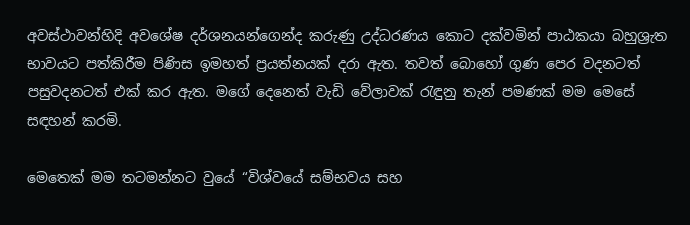අවස්ථාවන්හිදි අවශේෂ දර්ශනයන්ගෙන්ද කරුණු උද්ධරණය කොට දක්වමින් පාඨකයා බහුශ්‍රැත භාවයට පත්කිරීම පිණිස ඉමහත් ප්‍රයත්නයක් දරා ඇත. තවත් බොහෝ ගුණ පෙර වදනටත් පසුවදනටත් එක් කර ඇත. මගේ දෙනෙත් වැඩි වේලාවක් රැඳුනු තැන් පමණක් මම මෙසේ සඳහන් කරමි.

මෙතෙක් මම තටමන්නට වුයේ “විශ්වයේ සම්භවය සහ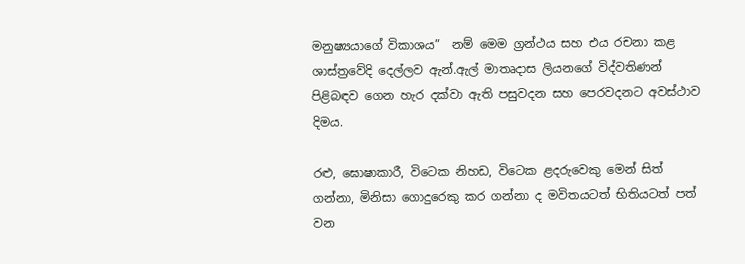මනුෂ්‍යයාගේ විකාශය”  නම් මෙම ග්‍රන්ථය සහ එය රචනා කළ ශාස්ත්‍රවේදි දෙල්ලව ඇන්.ඇල් මාතෘදාස ලියනගේ විද්වතිණන් පිළිබඳව ගෙන හැර දක්වා ඇති පසුවදන සහ පෙරවදනට අවස්ථාව දිමය.

රළු, ඝොෂාකාරී, විටෙක නිහඩ, විටෙක ළදරුවෙකු මෙන් සිත් ගන්නා, මිනිසා ගොදුරෙකු කර ගන්නා ද මවිතයටත් භිතියටත් පත් වන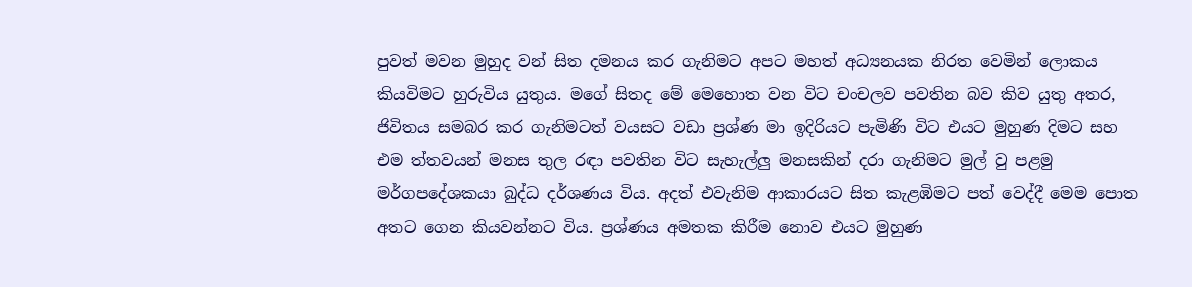පුවත් මවන මුහුද වන් සිත දමනය කර ගැනිමට අපට මහත් අධ්‍යනයක නිරත වෙමින් ලොකය කියවිමට හුරුවිය යුතුය. මගේ සිතද මේ මෙහොත වන විට චංචලව පවතින බව කිව යුතු අතර, ජිවිතය සමබර කර ගැනිමටත් වයසට වඩා ප්‍රශ්ණ මා ඉදිරියට පැමිණි විට එයට මුහුණ දිමට සහ එම ත්තවයන් මනස තුල රඳා පවතින විට සැහැල්ලු මනසකින් දරා ගැනිමට මුල් වු පළමු මර්ගපදේශකයා බුද්ධ දර්ශණය විය. අදත් එවැනිම ආකාරයට සිත කැළඹිමට පත් වෙද්දී මෙම පොත අතට ගෙන කියවන්නට විය. ප්‍රශ්ණය අමතක කිරීම නොව එයට මුහුණ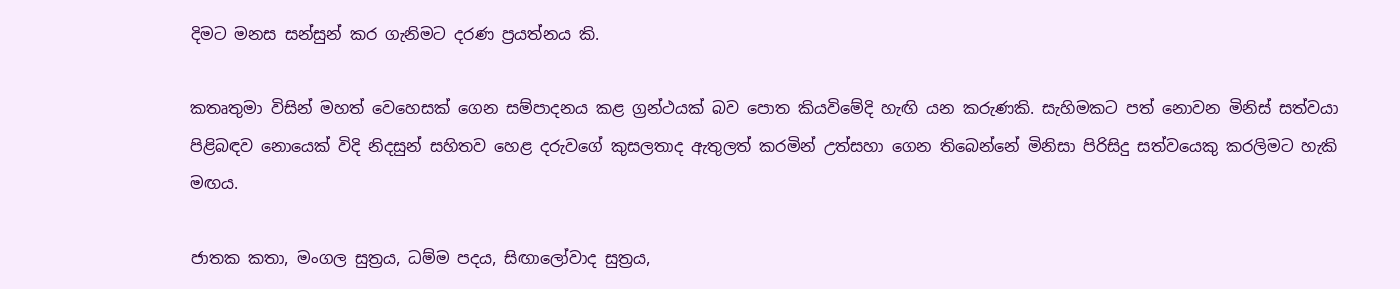දිමට මනස සන්සුන් කර ගැනිමට දරණ ප්‍රයත්නය කි.

කතෘතුමා විසින් මහත් වෙහෙසක් ගෙන සම්පාදනය කළ ග්‍රන්ථයක් බව පොත කියවිමේදි හැඟි යන කරුණකි. සැහිමකට පත් නොවන මිනිස් සත්වයා පිළිබඳව නොයෙක් විදි නිදසුන් සහිතව හෙළ දරුවගේ කුසලතාද ඇතුලත් කරමින් උත්සහා ගෙන තිබෙන්නේ මිනිසා පිරිසිදු සත්වයෙකු කරලිමට හැකි මඟය.

ජාතක කතා, මංගල සුත්‍රය, ධම්ම පදය, සිඟාලෝවාද සුත්‍රය,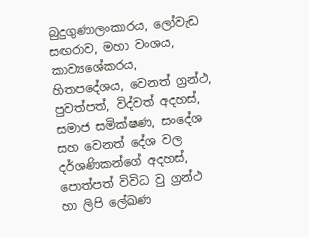බුදුගුණාලංකාරය, ලෝවැඩ සඟරාව, මහා වංශය, කාව්‍යශේකරය, හිතපදේශය, වෙනත් ග්‍රන්ථ, පුවත්පත්, විද්වත් අදහස්, සමාජ සමික්ෂණ, සංදේශ සහ වෙනත් දේශ වල දර්ශණිකන්ගේ අදහස්, පොත්පත් විවිධ වු ග්‍රන්ථ හා ලිපි ලේඛණ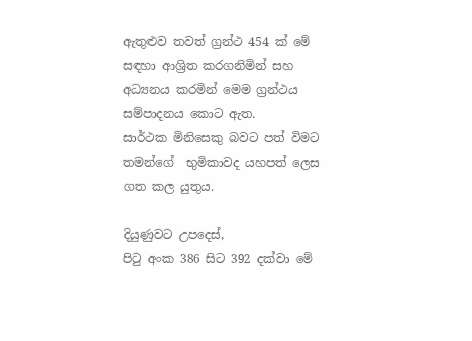ඇතුළුව තවත් ග්‍රන්ථ 454 ක් මේ සඳහා ආශ්‍රිත කරගනිමින් සහ  අධ්‍යනය කරමින් මෙම ‍ග්‍රන්ථය සම්පාදනය කොට ඇත.
සාර්ථක මිනිසෙකු බවට පත් විමට තමන්ගේ  භුමිකාවද යහපත් ලෙස ගත කල යුතුය.

දියුණුවට උපදෙස්,
පිටු අංක 386 සිට 392 දක්වා මේ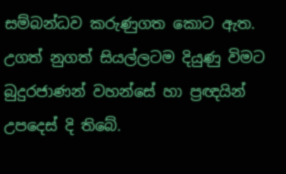සම්බන්ධව කරුණුගත කොට ඇත. උගත් නුගත් සියල්ලටම දියුණු විමට බුදුරජාණන් වහන්සේ හා ප්‍රඥයින් උපදෙස් දි තිබේ.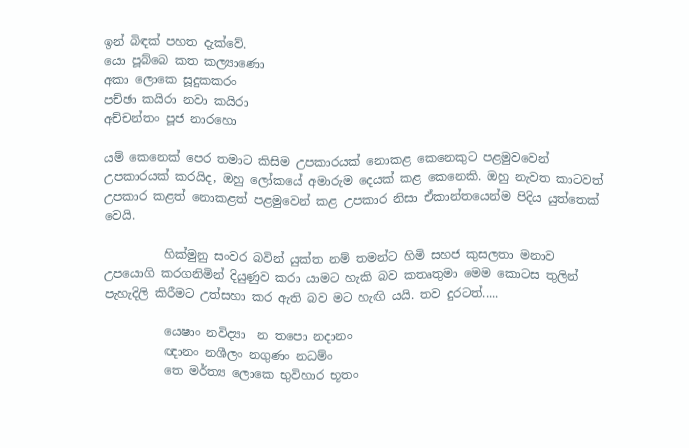ඉන් බිඳක් පහත දැක්වේ.
යො පූබ්බෙ කත කල්‍යාණො
අකා ලොකෙ සූදුකකරං
පච්ඡා කයිරා නවා කයිරා
අච්චන්තං පූජ නාරහො

යම් කෙනෙක් පෙර තමාට කිසිම උපකාරයක් නොකළ කෙනෙකුට පළමුවවෙන් උපකාරයක් කරයිද, ඔහු ලෝකයේ අමාරුම දෙයක් කළ කෙනෙකි. ඔහු නැවත කාටවත් උපකාර කළත් නොකළත් පළමුවෙන් කළ උපකාර නිසා ඒකාන්තයෙන්ම පිදිය යුත්තෙක් වෙයි.

          හික්මුනු සංවර බවින් යුක්ත නම් තමන්ට හිමි සහජ කුසලතා මනාව උපයොගි කරගනිමින් දියුණුව කරා යාමට හැකි බව කතෘතුමා මෙම කොටස තුලින් පැහැදිලි කිරීමට උත්සහා කර ඇති බව මට හැඟි යයි. තව දුරටත්.....

          යෙෂාං නවිද්‍යා  න තපො නදානං
          ඥානං නශීලං නගුණං නධම්ං
          තෙ මර්ත්‍ය ලොකෙ භුවිහාර භූතං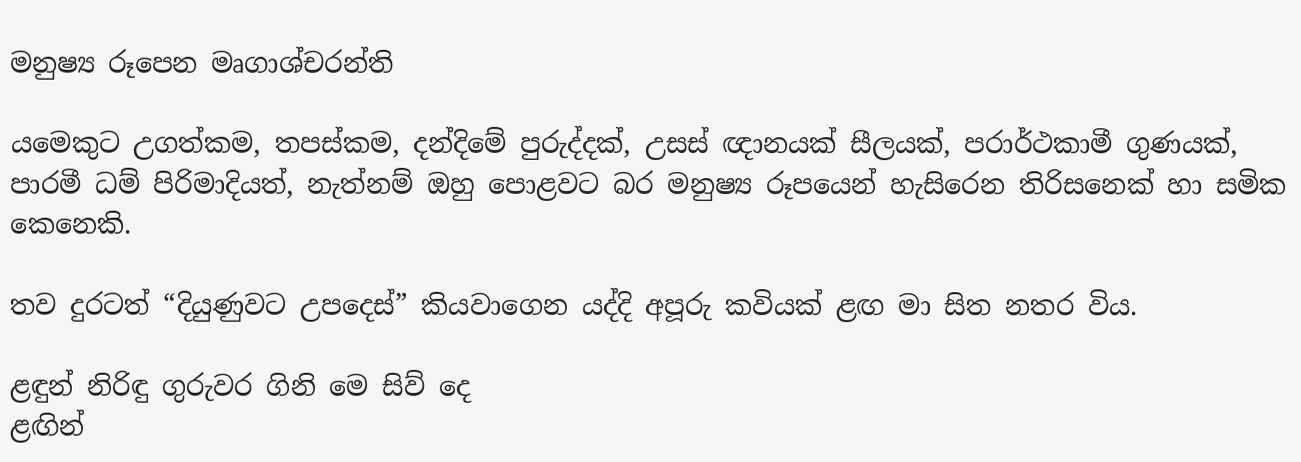මනුෂ්‍ය රූපෙන මෘගාශ්චරන්ති

යමෙකුට උගත්කම, තපස්කම, දන්දිමේ පුරුද්දක්, උසස් ඥානයක් සීලයක්, පරාර්ථකාමී ගුණයක්, පාරමී ධම් පිරිමාදියත්, නැත්නම් ඔහු පොළවට බර මනුෂ්‍ය රූපයෙන් හැසිරෙන තිරිසනෙක් හා සමික කෙනෙකි.

තව දුරටත් “දියුණුවට උපදෙස්” කියවාගෙන යද්දි අපූරු කවියක් ළඟ මා සිත නතර විය.

ළඳුන් නිරිඳු ගුරුවර ගිනි මෙ සිව් දෙ
ළඟින්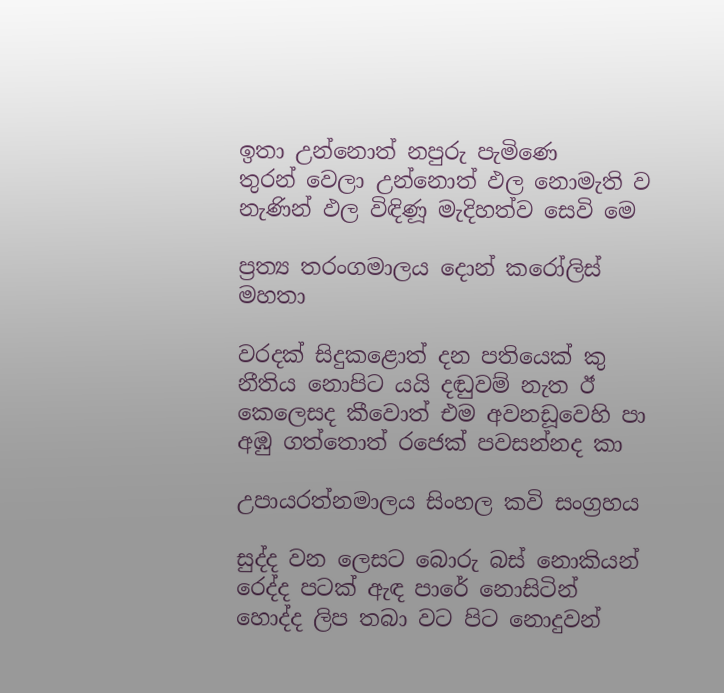ඉතා උන්නොත් නපුරු පැමිණෙ
තුරන් වෙලා උන්නොත් ඵල නොමැති ව
නැණින් ඵල විඳිණූ මැදිහත්ව සෙවි මෙ

ප්‍රත්‍ය තරංගමාලය දොන් කරෝලිස් මහතා

වරදක් සිදුකළොත් දන පතියෙක් කු
නීතිය නොපිට යයි දඬුවම් නැත ඊ
කෙලෙසද කීවොත් එම අවනඩූවෙහි පා
අඹු ගත්තොත් රජෙක් පවසන්නද කා

උපායරත්නමාලය සිංහල කවි සංග්‍රහය

සුද්ද වන ලෙසට බොරු බස් නොකියන්
රෙද්ද පටක් ඇඳ පාරේ නොසිටින්
හොද්ද ලිප තබා වට පිට නොදුවන්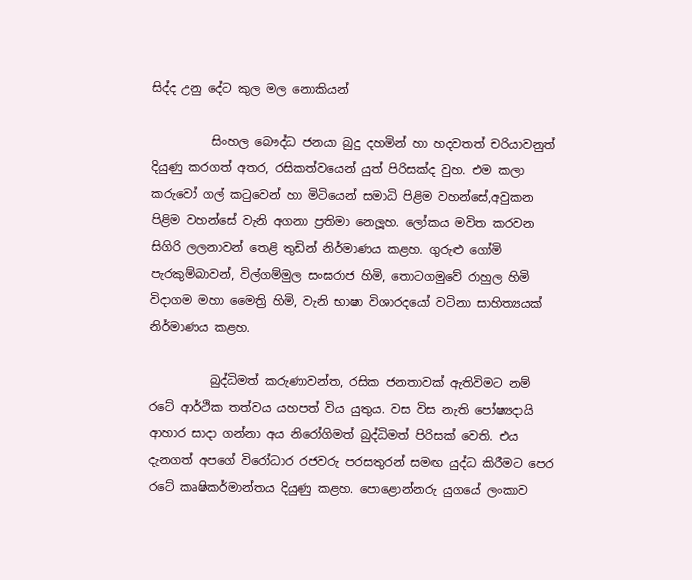සිද්ද උනු දේට කුල මල නොකියන්

          සිංහල බෞද්ධ ජනයා බුදු දහමින් හා හදවතත් චරියාවනුත් දියුණු කරගත් අතර, රසිකත්වයෙන් යුත් පිරිසක්ද වුහ. එම කලා කරුවෝ ගල් කටුවෙන් හා මිටියෙන් සමාධි පිළිම වහන්සේ,අවුකන පිළිම වහන්සේ වැනි අගනා ප්‍රතිමා නෙලූහ. ලෝකය මවිත කරවන සිගිරි ලලනාවන් තෙළි තුඩින් නිර්මාණය කළහ. ගුරුළු ගෝමි පැරකුම්බාවන්, විල්ගම්මුල සංඝරාජ හිමි, තොටගමුවේ රාහුල හිමි විදාගම මහා මෛත්‍රි හිමි, වැනි භාෂා විශාරදයෝ වටිනා සාහිත්‍යයක් නිර්මාණය කළහ.

          බුද්ධිමත් කරුණාවන්ත, රසික ජනතාවක් ඇතිවිමට නම් රටේ ආර්ථික තත්වය යහපත් විය යුතුය. වස විස නැති පෝෂ්‍යදායි ආහාර සාදා ගන්නා අය නිරෝගිමත් බුද්ධිමත් පිරිසක් වෙති. එය දැනගත් අපගේ විරෝධාර රජවරු පරසතුරන් සමඟ යුද්ධ කිරීමට පෙර රටේ කෘෂිකර්මාන්තය දියුණු කළහ. පොළොන්නරු යුගයේ ලංකාව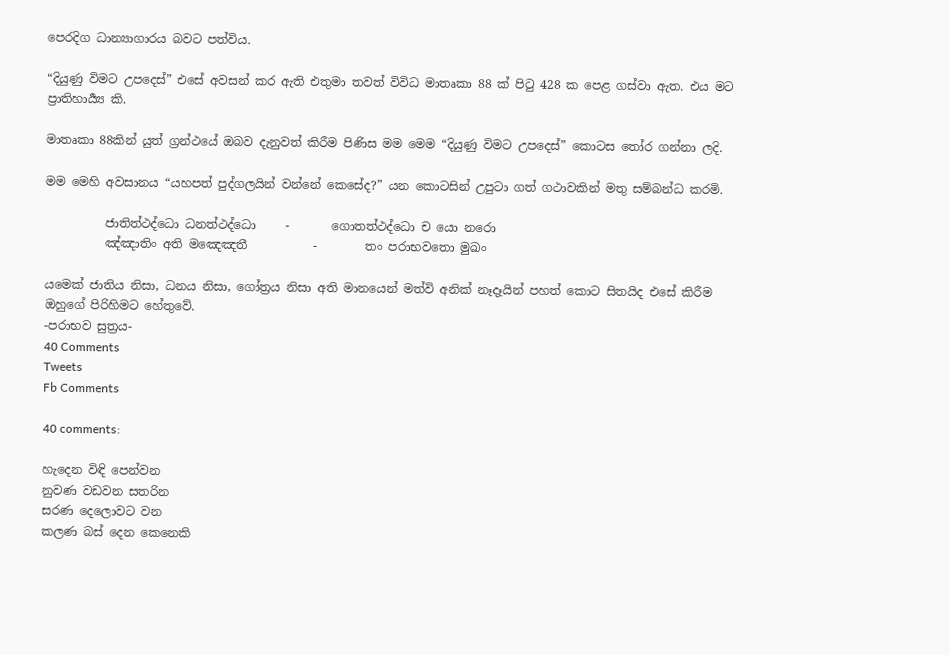පෙරදිග ධාන්‍යාගාරය බවට පත්විය.

“දියුණු විමට උපදෙස්” එසේ අවසන් කර ඇති එතුමා තවත් විවිධ මාතෘකා 88 ක් පිටු 428 ක පෙළ ගස්වා ඇත. එය මට ප්‍රාතිහාර්‍ය්‍ය කි.

මාතෘකා 88කින් යුත් ග්‍රන්ථයේ ඔබව දැනුවත් කිරීම පිණිස මම මෙම “දියුණු විමට උපදෙස්” කොටස තෝර ගන්නා ලදි.

මම මෙහි අවසානය “යහපත් පුද්ගලයින් වන්නේ කෙසේද?” යන කොටසින් උපුටා ගත් ගථාවකින් මතු සම්බන්ධ කරමි.

          ජාතිත්ථද්ධො ධනත්ථද්ධො     -       ගොතත්ථද්ධො ච යො නරො
          ඤ්ඤාතිං අති මඤෙඤතී           -        තං පරාභවතො මුඛං

යමෙක් ජාතිය නිසා, ධනය නිසා, ගෝත්‍රය නිසා අති මානයෙන් මත්වි අනික් නෑදෑයින් පහත් කොට සිතයිද එසේ කිරීම ඔහුගේ පිරිහිමට හේතුවේ.
-පරාභව සුත්‍රය-
40 Comments
Tweets
Fb Comments

40 comments:

හැදෙන විඳි පෙන්වන
නුවණ වඩවන සතරින
සරණ දෙලොවට වන
කලණ බස් දෙන කෙනෙකි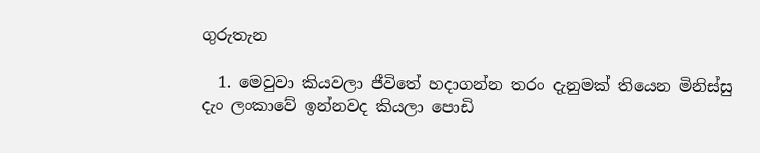ගුරුතැන

  1. මෙවුවා කියවලා ජීවිතේ හදාගන්න තරං දැනුමක් තියෙන මිනිස්සු දැං ලංකාවේ ඉන්නවද කියලා පොඩි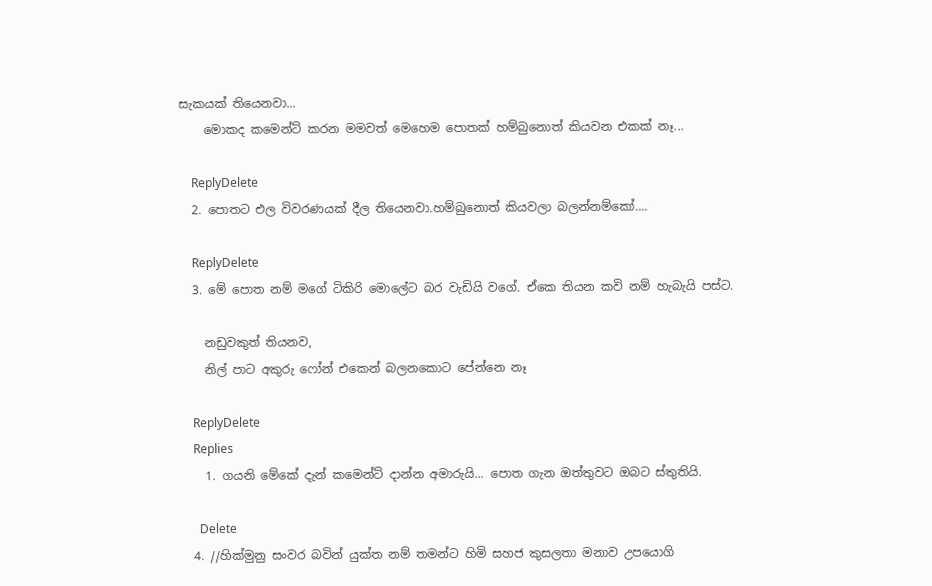සැකයක් තියෙනවා...
    මොකද කමෙන්ට් කරන මමවත් මෙහෙම පොතක් හම්බුනොත් කියවන එකක් නෑ...

    ReplyDelete
  2. පොතට එල විවරණයක් දීල තියෙනවා.හම්බුනොත් කියවලා බලන්නම්කෝ....

    ReplyDelete
  3. මේ පොත නම් මගේ ටිකිරි මොලේට බර වැඩියි වගේ. ඒකෙ තියන කවි නම් හැබැයි පස්ට.

    නඩුවකුත් තියනව,
    නිල් පාට අකුරු ෆෝන් එකෙන් බලනකොට පේන්නෙ නෑ

    ReplyDelete
    Replies
    1. ගයනි මේකේ දැන් කමෙන්ට් දාන්න අමාරුයි... පොත ගැන ඔත්තුවට ඔබට ස්තුතියි.

      Delete
  4. //හික්මුනු සංවර බවින් යුක්ත නම් තමන්ට හිමි සහජ කුසලතා මනාව උපයොගි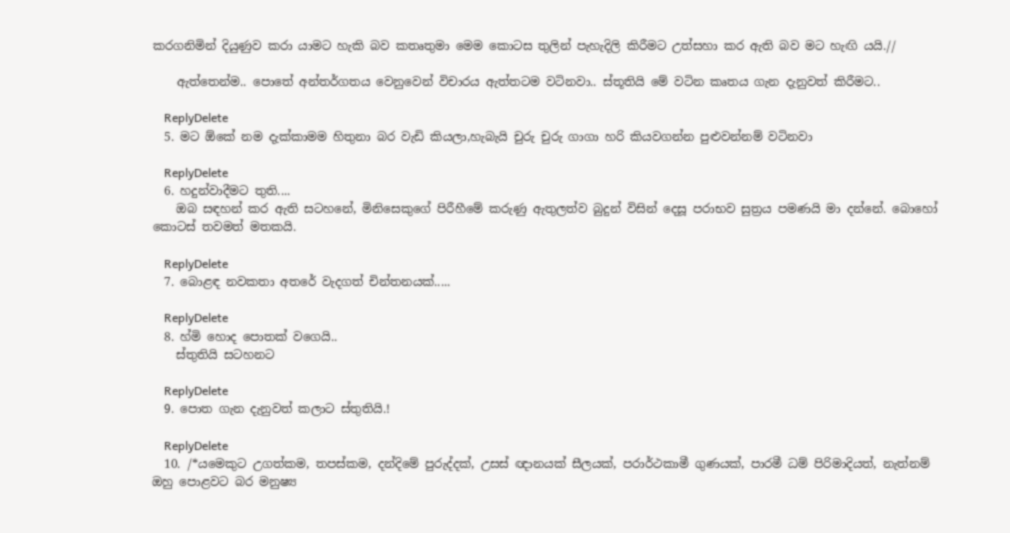කරගනිමින් දියුණුව කරා යාමට හැකි බව කතෘතුමා මෙම කොටස තුලින් පැහැදිලි කිරීමට උත්සහා කර ඇති බව මට හැඟි යයි.//

    ඇත්තෙන්ම.. පොතේ අන්තර්ගතය වෙනුවෙන් විචාරය ඇත්තටම වටිනවා.. ස්තූතියි මේ වටින කෘතය ගැන දැනුවත් කිරීමට..

    ReplyDelete
  5. මට ඕකේ නම දැක්කාමම හිතුනා බර වැඩි කියලා,හැබැයි චුරු චුරු ගාගා හරි කියවගන්න පුළුවන්නම් වටිනවා

    ReplyDelete
  6. හදුන්වාදීමට තුති....
    ඔබ සඳහන් කර ඇති සටහනේ, මිනිසෙකුගේ පිරීහීමේ කරුණු ඇතුලත්ව බුදුන් විසින් දෙසූ පරාභව සුත්‍රය පමණයි මා දන්නේ. බොහෝ කොටස් තවමත් මතකයි.

    ReplyDelete
  7. බොළඳ නවකතා අතරේ වැදගත් චින්තනයක්.....

    ReplyDelete
  8. හ්මි හොද පොතක් වගෙයි..
    ස්තුතියි සටහනට

    ReplyDelete
  9. පොත ගැන දැනුවත් කලාට ස්තුතියි.!

    ReplyDelete
  10. /*යමෙකුට උගත්කම, තපස්කම, දන්දිමේ පුරුද්දක්, උසස් ඥානයක් සීලයක්, පරාර්ථකාමී ගුණයක්, පාරමී ධම් පිරිමාදියත්, නැත්නම් ඔහු පොළවට බර මනුෂ්‍ය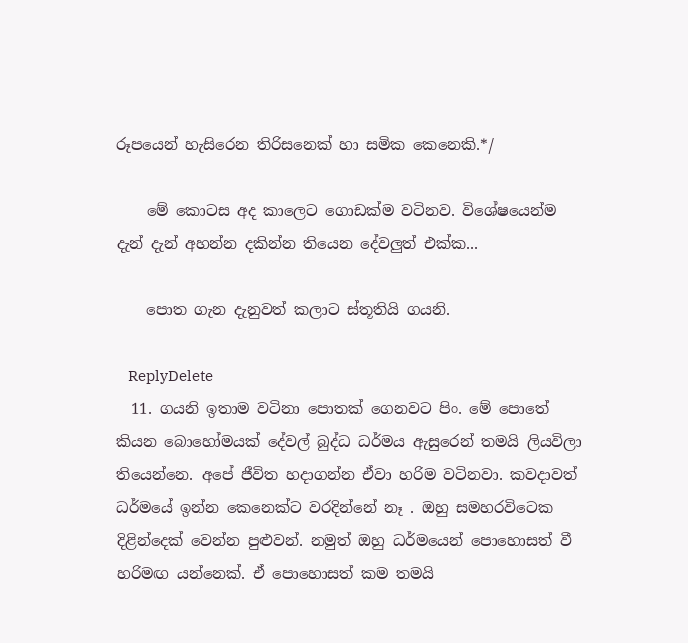රූපයෙන් හැසිරෙන තිරිසනෙක් හා සමික කෙනෙකි.*/

    මේ කොටස අද කාලෙට ගොඩක්ම වටිනව. විශේෂයෙන්ම දැන් දැන් අහන්න දකින්න තියෙන දේවලුත් එක්ක...

    පොත ගැන දැනුවත් කලාට ස්තූතියි ගයනි.

    ReplyDelete
  11. ගයනි ඉතාම වටිනා පොතක් ගෙනවට පිං. මේ පොතේ කියන බොහෝමයක් දේවල් බුද්ධ ධර්මය ඇසුරෙන් තමයි ලියවිලා තියෙන්නෙ. අපේ ජීවිත හදාගන්න ඒවා හරිම වටිනවා. කවදාවත් ධර්මයේ ඉන්න කෙනෙක්ට වරදින්නේ නෑ . ඔහු සමහරවිටෙක දිළින්දෙක් වෙන්න පුළුවන්. නමුත් ඔහු ධර්මයෙන් පොහොසත් වී හරිමඟ යන්නෙක්. ඒ පොහොසත් කම තමයි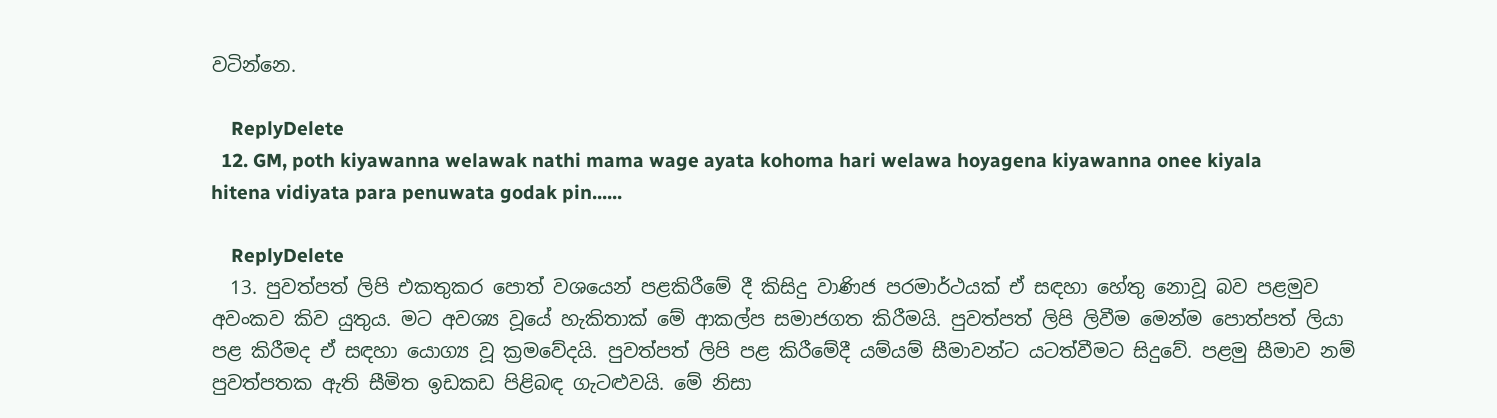වටින්නෙ.

    ReplyDelete
  12. GM, poth kiyawanna welawak nathi mama wage ayata kohoma hari welawa hoyagena kiyawanna onee kiyala hitena vidiyata para penuwata godak pin......

    ReplyDelete
  13. පුවත්පත් ලිපි එකතුකර පොත් වශයෙන් පළකිරීමේ දී කිසිදු වාණිජ පරමාර්ථයක් ඒ සඳහා හේතු නොවූ බව පළමුව අවංකව කිව යුතුය. මට අවශ්‍ය වූයේ හැකිතාක් මේ ආකල්ප සමාජගත කිරීමයි. පුවත්පත් ලිපි ලිවීම මෙන්ම පොත්පත් ලියා පළ කිරීමද ඒ සඳහා යොග්‍ය වූ ක්‍රමවේදයි. පුවත්පත් ලිපි පළ කිරීමේදී යම්යම් සීමාවන්ට යටත්වීමට සිදුවේ. පළමු සීමාව නම් පුවත්පතක ඇති සීමිත ඉඩකඩ පිළිබඳ ගැටළුවයි. මේ නිසා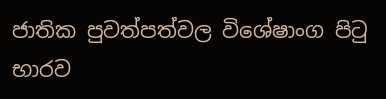ජාතික පුවත්පත්වල විශේෂාංග පිටු භාරව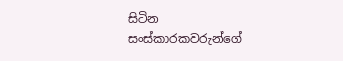සිටින සංස්කාරකවරුන්ගේ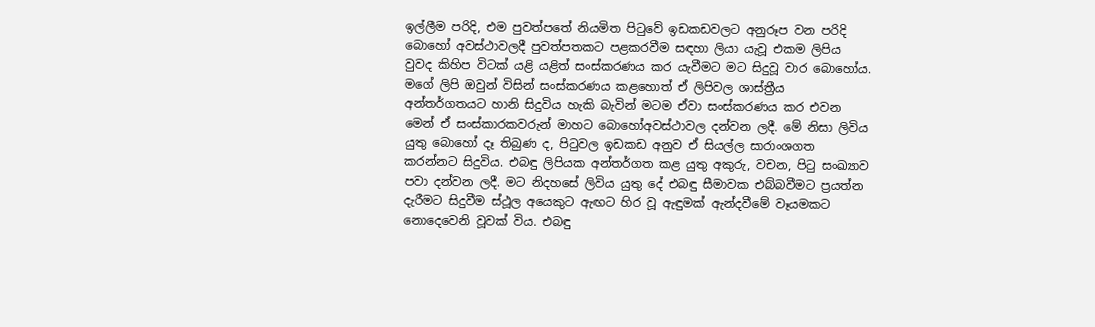ඉල්ලීම පරිදි, එම පුවත්පතේ නියමිත පිටුවේ ඉඩකඩවලට අනුරූප වන පරිදි බොහෝ අවස්ථාවලදී පුවත්පතකට පළකරවීම සඳහා ලියා යැවූ එකම ලිපිය වුවද කිහිප විටක් යළි යළිත් සංස්කරණය කර යැවීමට මට සිදුවූ වාර බොහෝය. මගේ ලිපි ඔවුන් විසින් සංස්කරණය කළහොත් ඒ ලිපිවල ශාස්ත්‍රීය අන්තර්ගතයට හානි සිදුවිය හැකි බැවින් මටම ඒවා සංස්කරණය කර එවන මෙන් ඒ සංස්කාරකවරුන් මාහට බොහෝඅවස්ථාවල දන්වන ලදී. මේ නිසා ලිවිය යුතු බොහෝ දෑ තිබුණ ද, පිටුවල ඉඩකඩ අනුව ඒ සියල්ල සාරාංශගත කරන්නට සිදුවිය. එබඳු ලිපියක අන්තර්ගත කළ යුතු අකුරු, වචන, පිටු සංඛ්‍යාව පවා දන්වන ලදී. මට නිදහසේ ලිවිය යුතු දේ එබඳු සීමාවක එබ්බවීමට ප්‍රයත්න දැරීමට සිදුවීම ස්ථූල අයෙකුට ඇඟට හිර වූ ඇඳුමක් ඇන්දවීමේ වෑයමකට නොදෙවෙනි වූවක් විය. එබඳු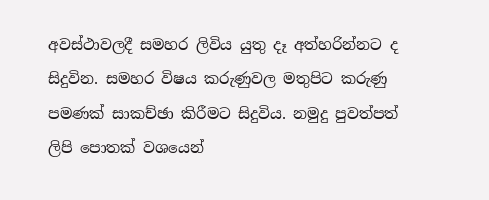අවස්ථාවලදී සමහර ලිවිය යුතු දෑ අත්හරින්නට ද සිදුවින. සමහර විෂය කරුණුවල මතුපිට කරුණු පමණක් සාකච්ඡා කිරීමට සිදුවිය. නමුදු පුවත්පත් ලිපි පොතක් වශයෙන්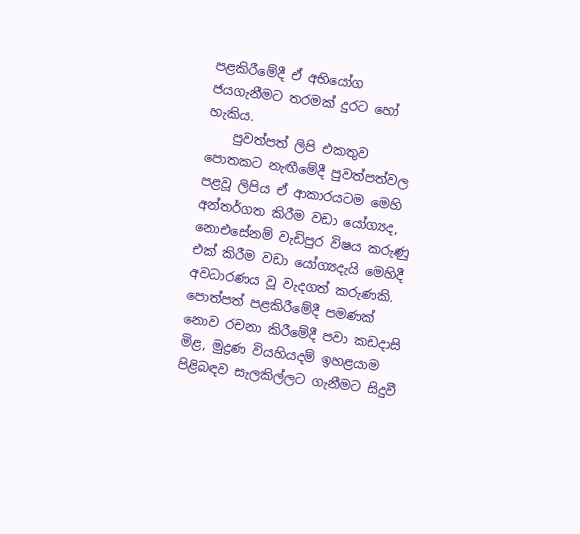පළකිරීමේදී ඒ අභියෝග ජයගැනීමට තරමක් දුරට හෝ හැකිය.
    පුවත්පත් ලිපි එකතුව පොතකට නැඟීමේදී පුවත්පත්වල පළවූ ලිපිය ඒ ආකාරයටම මෙහි අන්තර්ගත කිරීම වඩා ‍යෝග්‍යද, නොඑසේනම් වැඩිපුර විෂය කරුණු එක් කිරීම වඩා යෝග්‍යදැයි මෙහිදී අවධාරණය වූ වැදගත් කරුණකි. පොත්පත් පළකිරීමේදී පමණක් නොව රචනා කිරීමේදී පවා කඩදාසි මිළ, මුද්‍රණ වියහියදම් ඉහළයාම පිළිබඳව සැලකිල්ලට ගැනීමට සිදුවී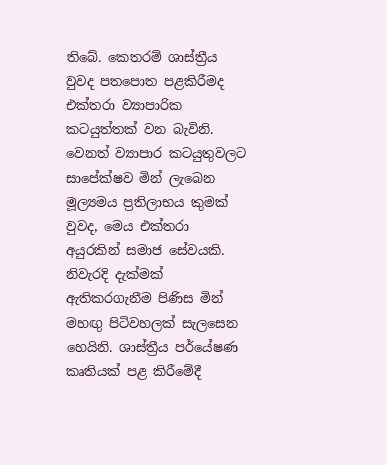තිබේ. කෙතරම් ශාස්ත්‍රීය වුවද පතපොත පළකිරීමද එක්තරා ව්‍යාපාරික කටයුත්තක් වන බැවිනි. වෙනත් ව්‍යාපාර කටයුතුවලට සාපේක්ෂව මින් ලැබෙන මූල්‍යමය ප්‍රතිලාභය කුමක් වුවද, මෙය එක්තරා අයුරකින් සමාජ සේවයකි. නිවැරදි දැක්මක් ඇතිකරගැනීම පිණිස මින් මහඟු පිටිවහලක් සැලසෙන හෙයිනි. ශාස්ත්‍රීය පර්යේෂණ කෘතියක් පළ කිරීමේදී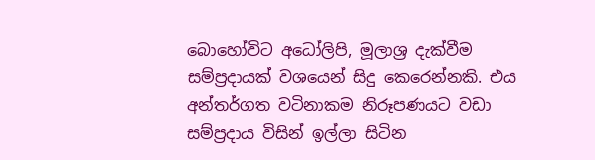බොහෝවිට අධෝලිපි, මූලාශ්‍ර දැක්වීම සම්ප්‍රදායක් වශයෙන් සිදු කෙරෙන්නකි. එය අන්තර්ගත වටිනාකම නිරූපණයට වඩා සම්ප්‍රදාය විසින් ඉල්ලා සිටින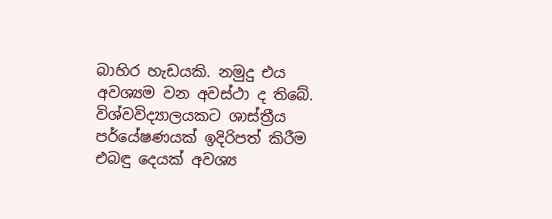බාහිර හැඩයකි. නමුදු එය අවශ්‍යම වන අවස්ථා ද තිබේ. විශ්වවිද්‍යාලයකට ශාස්ත්‍රීය පර්යේෂණයක් ඉදිරිපත් කිරීම එබඳු දෙයක් අවශ්‍ය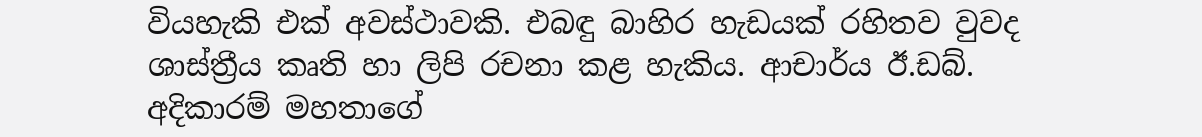වියහැකි එක් අවස්ථාවකි. එබඳු බාහිර හැඩයක් රහිතව වුවද ශාස්ත්‍රීය කෘති හා ලිපි රචනා කළ හැකිය. ආචාර්ය ඊ.ඩබ්. අදිකාරම් මහතාගේ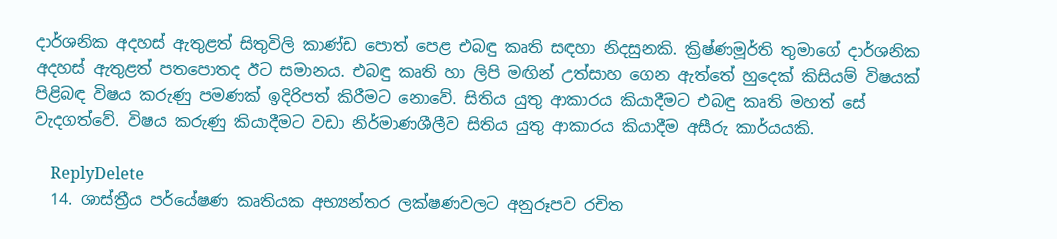දාර්ශනික අදහස් ඇතුළත් සිතුවිලි කාණ්ඩ පොත් පෙළ එබඳු කෘති සඳහා නිදසුනකි. ක්‍රිෂ්ණමූර්ති තුමා‍ගේ දාර්ශනික අදහස් ඇතුළත් පතපොතද ඊට සමානය. එබඳු කෘති හා ලිපි මඟින් උත්සාහ ගෙන ඇත්තේ හුදෙක් කිසියම් විෂයක් පිළිබඳ විෂය කරුණු පමණක් ඉදිරිපත් කිරීමට නොවේ. සිතිය යුතු ආකාරය කියාදීමට එබඳු කෘති මහත් සේ වැදගත්වේ. විෂය කරුණු කියාදීමට වඩා නිර්මාණශීලීව සිතිය යුතු ආකාරය කියාදීම අසීරු කාර්යයකි.

    ReplyDelete
  14. ශාස්ත්‍රීය පර්යේෂණ කෘතියක අභ්‍යන්තර ලක්ෂණවලට අනුරූපව රචිත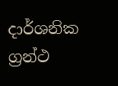දාර්ශනික ග්‍රන්ථ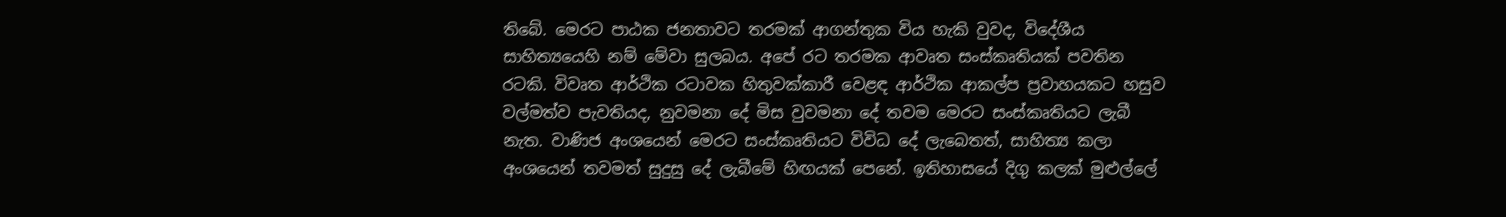තිබේ. මෙරට පාඨක ජනතාවට තරමක් ආගන්තුක විය හැකි වුවද, විදේශීය සාහිත්‍යයෙහි නම් මේවා සුලබය. අපේ රට තරමක ආවෘත සංස්කෘතියක් පවතින රටකි. විවෘත ආර්ථික රටාවක හිතුවක්කාරී වෙළඳ ආර්ථික ආකල්ප ප්‍රවාහයකට හසුව වල්මත්ව පැවතියද, නුවමනා ‍දේ මිස වුවමනා දේ තවම මෙරට සංස්කෘතියට ලැබී නැත. වාණිජ අංශයෙන් මෙරට සංස්කෘතියට විවිධ දේ ලැබෙතත්, සාහිත්‍ය කලා අංශයෙන් තවමත් සුදුසු දේ ලැබීමේ හිඟයක් පෙනේ. ඉතිහාසයේ දිගු කලක් මුළුල්ලේ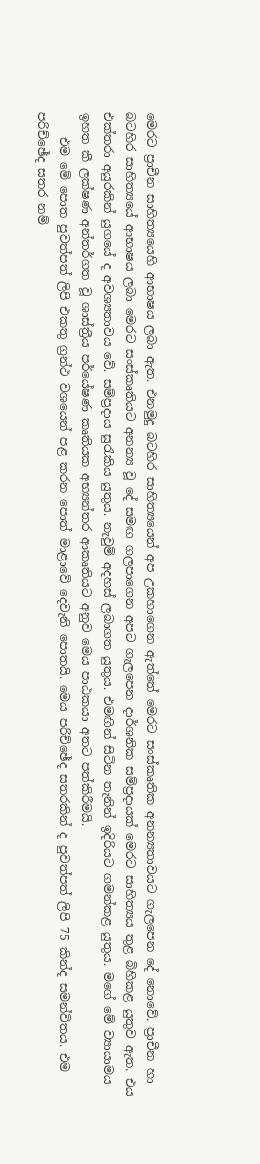මෙරට ප්‍රාචීන සාහිත්‍යයෙහි ආභාෂය ලබා ඇත. එනමුදු බටහිර සාහිත්‍යයෙන් අප උකහාගෙන ඇත්තේ මෙරට සංස්කෘතික අනන්‍යතාවයට ගැලපෙන දේ නොවේ. ප්‍රාචීන හා බටහිර සාහිත්‍යයේ ආභාෂය ලබා මෙරට සංස්කෘතියට අනන්‍ය වූ දේ සමඟ ගලපාගෙන අපට ගැලපෙන දාර්ශනික සම්ප්‍රදායක් මෙරට සාහිත්‍යය තුළ බිහිකළ යුතුව ඇත. එය එක්තරා අයුරකින් යුගයේ ද අවශ්‍යතාවය වේ. සම්ප්‍රදාය සුරැකිය යුතුය. නැවුම් අදහස් ලබාගත යුතුය. එමඟින් සිටින තැනින් ඉදිරියට ගමන්කළ යුතුය. මගේ මේ ව්‍යායාමය ඉහත කී ලක්ෂණ අන්තර්ගත වූ ශාස්ත්‍රීය පර්යේෂණ කෘතියක අභ්‍යන්තර ආකෘතියට අනුව මෙය පාඨකයා අතට පත්කිරීමයි.
    එම මේ පොත පුවත්පත් ලිපි එකතු ග්‍රන්ථ වශයෙන් පළ කරන පොත් මාළාවේ දෙවැනි පොතයි. මෙය පරිච්ඡේද සතරකින් ද පුවත්පත් ලිපි 75 කින්ද සමන්විතය. එම පරිච්ඡේද සතර නම්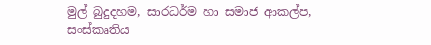මුල් බුදුදහම, සාරධර්ම හා සමාජ ආකල්ප, සංස්කෘතිය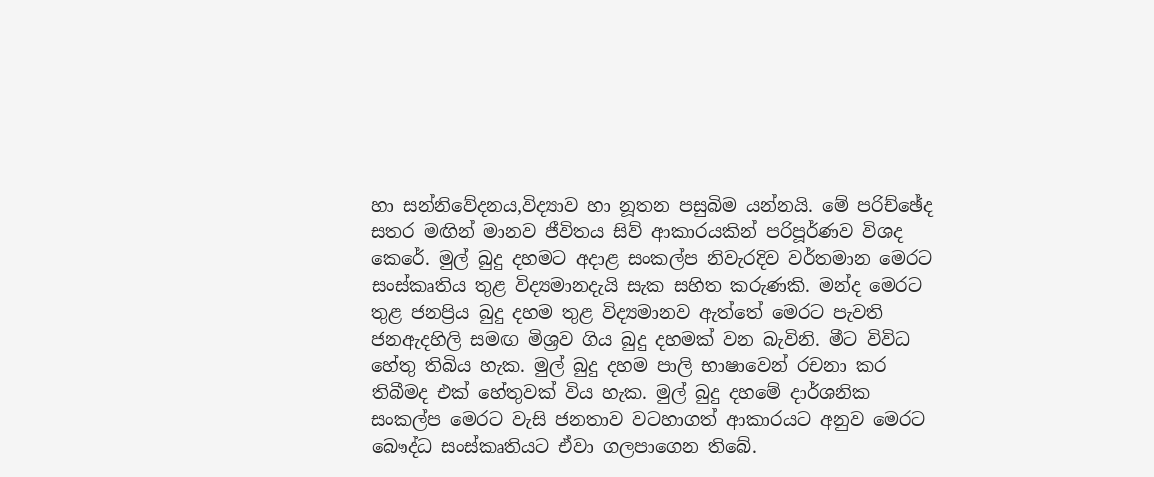හා සන්නිවේදනය,විද්‍යාව හා නූතන පසුබිම යන්නයි. මේ පරිච්ඡේද සතර මඟින් මානව ජීවිතය සිව් ආකාරයකින් පරිපූර්ණව විශද කෙරේ. මුල් බුදු දහමට අදාළ සංකල්ප නිවැරදිව වර්තමාන මෙරට සංස්කෘතිය තුළ විද්‍යමානදැයි සැක සහිත කරුණකි. මන්ද මෙරට තුළ ජනප්‍රිය බුදු දහම තුළ විද්‍යමානව ඇත්තේ මෙරට පැවති ජනඇදහිලි සමඟ මිශ්‍රව ගිය බුදු දහමක් වන බැවිනි. මීට විවිධ හේතු තිබිය හැක. මුල් බුදු දහම පාලි භාෂා‍වෙන් රචනා කර තිබීමද එක් හේතුවක් විය හැක. මුල් බුදු දහමේ දාර්ශනික සංකල්ප ‍මෙරට වැසි ජනතාව වටහාගත් ආකාරයට අනුව මෙරට බෞද්ධ සංස්කෘතියට ඒවා ගලපාගෙන තිබේ.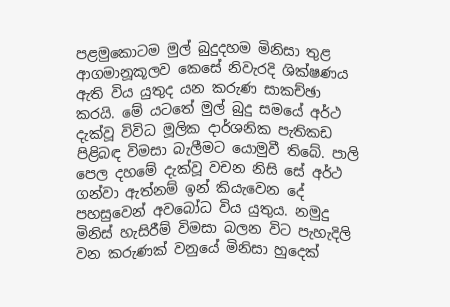පළමුකොටම මුල් බුදුදහම මිනිසා තුළ ආගමානූකූලව කෙසේ නිවැරදි ශික්ෂණය ඇති විය යුතුද යන කරුණ සාකච්ඡා කරයි. මේ යටතේ මුල් බුදු සමයේ අර්ථ දැක්වූ විවිධ මූලික දාර්ශනික පැතිකඩ පිළිබඳ විමසා බැලීමට යොමුවී තිබේ. පාලි පෙල දහමේ දැක්වූ වචන නිසි සේ අර්ථ ගන්වා ඇත්නම් ඉන් කියැවෙන දේ පහසුවෙන් අවබෝධ විය යුතුය. නමුදු මිනිස් හැසිරීම් විමසා බලන විට පැහැදිලි වන කරුණක් වනුයේ මිනිසා හුදෙක්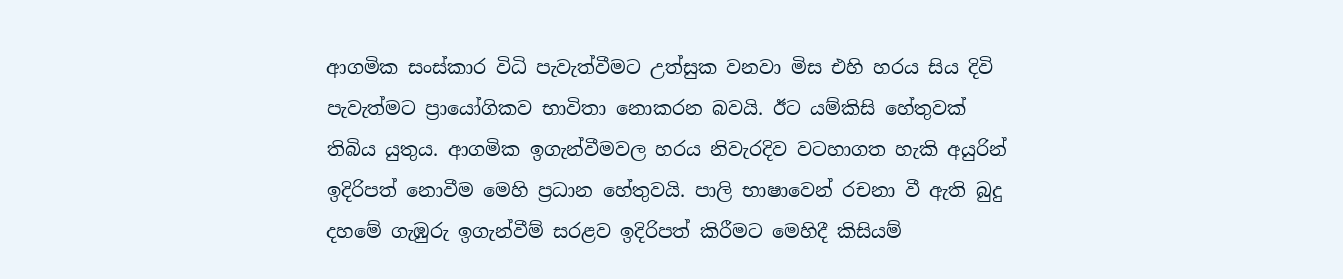ආගමික සංස්කාර විධි පැවැත්වීමට උත්සුක වනවා මිස එහි හරය සිය දිවි පැවැත්මට ප්‍රායෝගිකව භාවිතා නොකරන බවයි. ඊට යම්කිසි හේතුවක් තිබිය යුතුය. ආගමික ඉගැන්වීමවල හරය නිවැරදිව වටහාගත හැකි අයුරින් ඉදිරිපත් නොවීම මෙහි ප්‍රධාන හේතුවයි. පාලි භාෂාවෙන් රචනා වී ඇති බුදු දහමේ ගැඹුරු ඉගැන්වීම් සරළව ඉදිරිපත් කිරීමට මෙහිදී කිසියම්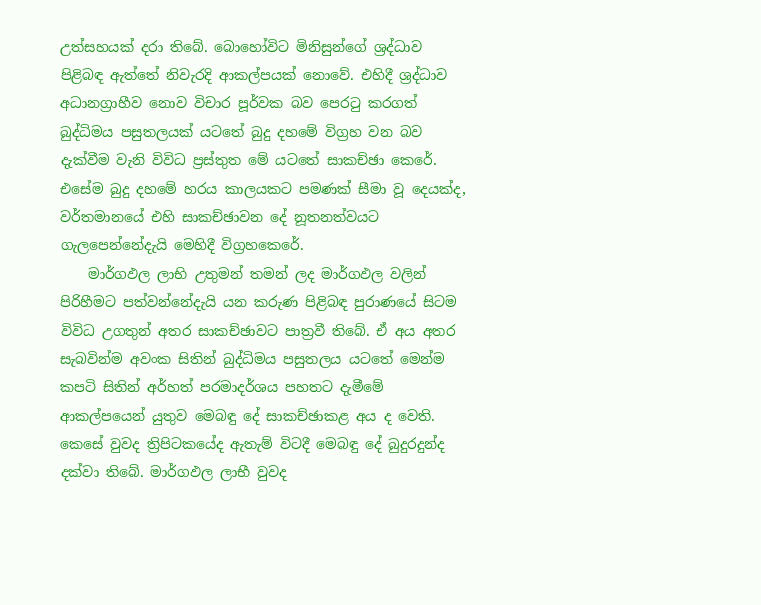උත්සහයක් දරා තිබේ. බොහෝවිට මිනිසුන්ගේ ශ්‍රද්ධාව පිළිබඳ ඇත්තේ නිවැරදි ආකල්පයක් නොවේ. එහිදී ශ්‍රද්ධාව අධානග්‍රාහීව නොව විචාර පූර්වක බව පෙරටු කරගත් බුද්ධිමය පසුතලයක් යටතේ බුදු දහමේ විග්‍රහ වන බව දැක්වීම වැනි විවිධ ප්‍රස්තුත මේ යටතේ සාකච්ඡා කෙරේ. එසේම බුදු දහමේ හරය කාලයකට පමණක් සීමා වූ දෙයක්ද, වර්තමානයේ එහි සාකච්ඡාවන දේ නූතනත්වයට ගැලපෙන්නේදැයි මෙහිදී විග්‍රහකෙරේ.
    මාර්ගඵල ලාභි උතුමන් තමන් ලද මාර්ගඵල වලින් පිරිහීමට පත්වන්නේදැයි යන කරුණ පිළිබඳ පුරාණයේ සිටම විවිධ උගතුන් අතර සාකච්ඡාවට පාත්‍රවී තිබේ. ඒ අය අතර සැබවින්ම අවංක සිතින් බුද්ධිමය පසුතලය යටතේ මෙන්ම කපටි සිතින් අර්හත් පරමාදර්ශය පහතට දැමීමේ ආකල්පයෙන් යුතුව මෙබඳු දේ සාකච්ඡාකළ අය ද වෙති. කෙසේ වුවද ත්‍රිපිටකයේද ඇතැම් විටදී මෙබඳු දේ බුදුරදුන්ද දක්වා තිබේ. මාර්ගඵල ලාභී වුවද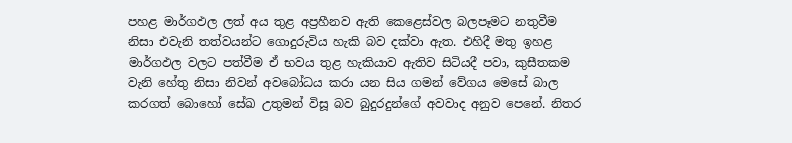පහළ මාර්ගඵල ලත් අය තුළ අප්‍රහීනව ඇති කෙළෙස්වල බලපෑමට නතුවීම නිසා එවැනි තත්වයන්ට ගොදුරුවිය හැකි බව දක්වා ඇත. එහිදී මතු ඉහළ මාර්ගඵල වලට පත්වීම ඒ භවය තුළ හැකියාව ඇතිව සිටියදී පවා, කුසීතකම වැනි හේතු නිසා නිවන් අවබෝධය කරා යන සිය ගමන් වේගය මෙසේ බාල කරගත් බොහෝ සේඛ උතුමන් විසූ බව බුදුරදුන්ගේ අවවාද අනුව පෙනේ. නිතර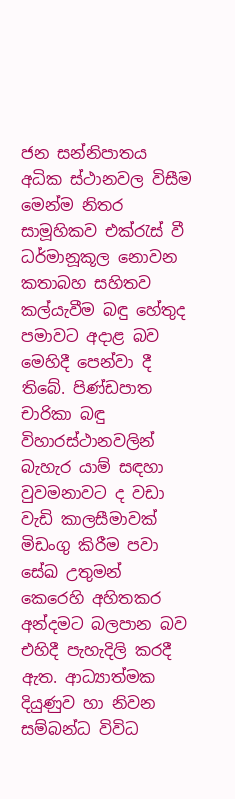ජන සන්නිපාතය අධික ස්ථානවල විසීම මෙන්ම නිතර සාමූහිකව එක්රැස් වී ධර්මානූකූල නොවන කතාබහ සහිතව කල්යැවීම බඳු හේතුද පමාවට අදාළ බව මෙහිදී පෙන්වා දී තිබේ. පිණ්ඩපාත චාරිකා බඳු විහාරස්ථානවලින් බැහැර යාම් සඳහා වුවමනාවට ද වඩා වැඩි කාලසීමාවක් මිඩංගු කිරීම පවා සේඛ උතුමන් කෙරෙහි අහිතකර අන්දමට බලපාන බව එහිදී පැහැදිලි කරදී ඇත. ආධ්‍යාත්මක දියුණුව හා නිවන සම්බන්ධ විවිධ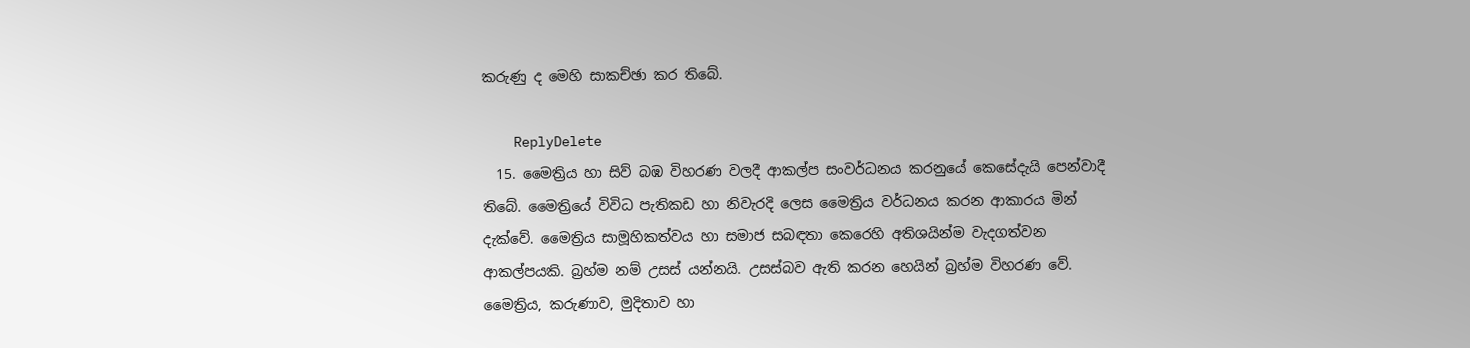කරුණු ද මෙහි සාකච්ඡා කර තිබේ.

    ReplyDelete
  15. මෛත්‍රිය හා සිව් බඹ විහරණ වලදී ආකල්ප සංවර්ධනය කරනුයේ කෙසේදැයි පෙන්වාදී තිබේ. මෛත්‍රියේ විවිධ පැතිකඩ හා නිවැරදි ලෙස මෛත්‍රිය වර්ධනය කරන ආකාරය මින් දැක්වේ. මෛත්‍රිය සාමූහිකත්වය හා සමාජ සබඳතා කෙරෙහි අතිශයින්ම වැදගත්වන ආකල්පයකි. බ්‍රහ්ම නම් උසස් යන්නයි. උසස්බව ඇති කරන හෙයින් බ්‍රහ්ම විහරණ වේ. මෛත්‍රිය, කරුණාව, මුදිතාව හා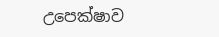උපෙක්ෂාව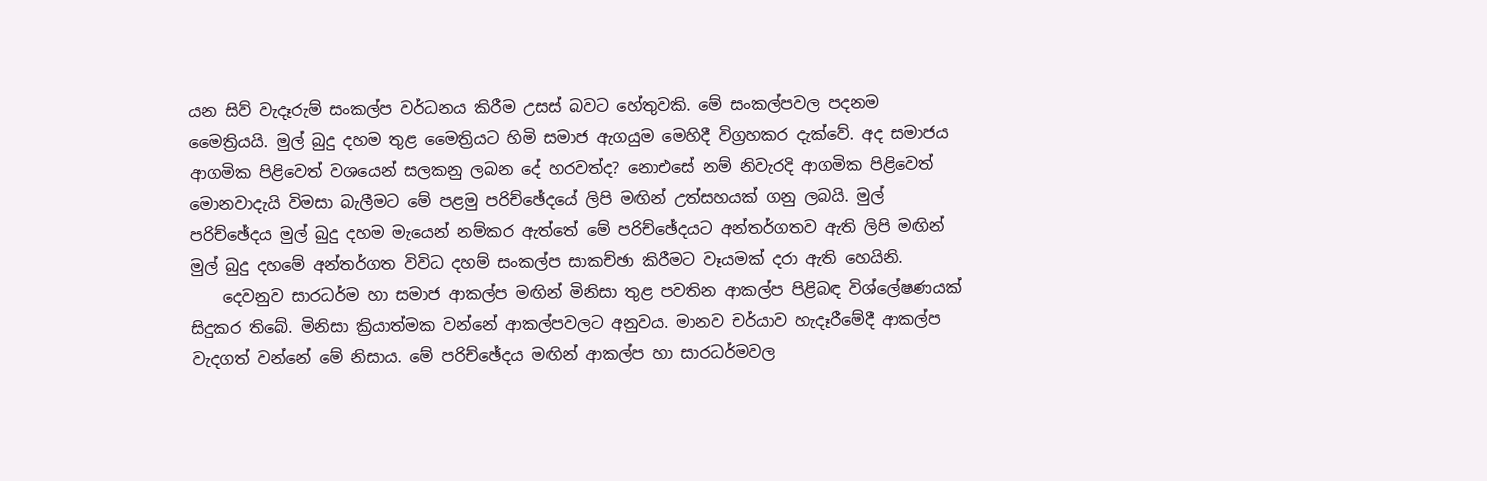යන සිව් වැදෑරුම් සංකල්ප වර්ධනය කිරීම උසස් බවට හේතුවකි. මේ සංකල්පවල පදනම මෛත්‍රියයි. මුල් බුදු දහම තුළ මෛත්‍රියට හිමි සමාජ ඇගයුම මෙහිදී විග්‍රහකර දැක්වේ. අද සමාජය ආගමික පිළිවෙත් වශයෙන් සලකනු ලබන දේ හරවත්ද? නොඑසේ නම් නිවැරදි ආගමික පිළිවෙත් මොනවාදැයි විමසා බැලීමට මේ පළමු පරිච්ඡේදයේ ලිපි මඟින් උත්සහයක් ගනු ලබයි. මුල් පරිච්ඡේදය මුල් බුදු දහම මැයෙන් නම්කර ඇත්තේ මේ පරිච්ඡේදයට අන්තර්ගතව ඇති ලිපි මඟින් මුල් බුදු දහමේ අන්තර්ගත විවිධ දහම් සංකල්ප සාකච්ඡා කිරීමට වෑයමක් දරා ඇති හෙයිනි.
    දෙවනුව සාරධර්ම හා සමාජ ආකල්ප මඟින් මිනිසා තුළ පවතින ආකල්ප පිළිබඳ විශ්ලේෂණයක් සිදුකර තිබේ. මිනිසා ක්‍රියාත්මක වන්නේ ආකල්පවලට අනුවය. මානව චර්යාව හැදෑරීමේදී ආකල්ප වැදගත් වන්නේ මේ නිසාය. මේ පරිච්ඡේදය මඟින් ආකල්ප හා සාරධර්මවල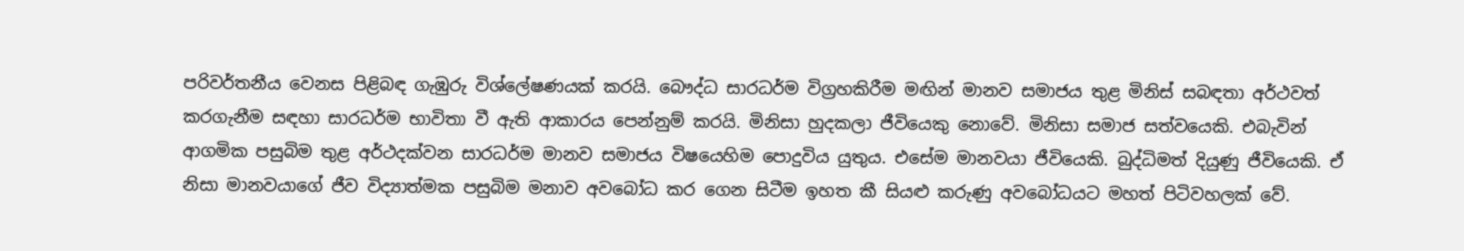පරිවර්තනීය වෙනස පිළිබඳ ගැඹුරු විශ්ලේෂණයක් කරයි. බෞද්ධ සාරධර්ම විග්‍රහකිරීම මඟින් මානව සමාජය තුළ මිනිස් සබඳතා අර්ථවත් කරගැනීම සඳහා සාරධර්ම භාවිතා වී ඇති ආකාරය පෙන්නුම් කරයි. මිනිසා හුදකලා ජීවියෙකු නොවේ. මිනිසා සමාජ සත්වයෙකි. එබැවින් ආගමික පසුබිම තුළ අර්ථදක්වන සාරධර්ම මානව සමාජය විෂයෙහිම පොදුවිය යුතුය. එසේම මානවයා ජීවියෙකි. බුද්ධිමත් දියුණු ජීවියෙකි. ඒ නිසා මානවයාගේ ජීව විද්‍යාත්මක පසුබිම මනාව අවබෝධ කර ගෙන සිටීම ඉහත කී සියළු කරුණු අවබෝධයට මහත් පිටිවහලක් වේ.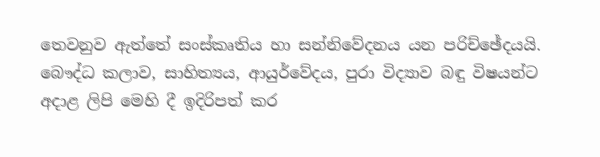තෙවනුව ඇත්තේ සංස්කෘතිය හා සන්නිවේදනය යන පරිච්ඡේදයයි. බෞද්ධ කලාව, සාහිත්‍යය, ආයුර්වේදය, පුරා විද්‍යාව බඳු විෂයන්ට අදාළ ලිපි මෙහි දී ඉදිරිපත් කර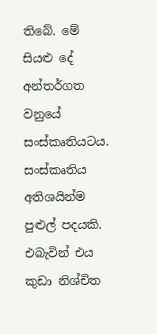තිබේ. මේ සියළු දේ අන්තර්ගත වනුයේ සංස්කෘතියටය. සංස්කෘතිය අතිශයින්ම පුළුල් පදයකි. එබැවින් එය කුඩා නිශ්චිත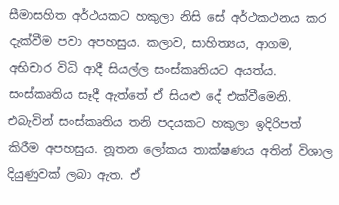සීමාසහිත අර්ථයකට හකුලා නිසි සේ අර්ථකථනය කර දැක්වීම පවා අපහසුය. කලාව, සාහිත්‍යය, ආගම, අභිචාර විධි ආදී සියල්ල සංස්කෘතියට අයත්ය. සංස්කෘතිය සෑදී ඇත්තේ ඒ සියළු දේ එක්වීමෙනි. එබැවින් සංස්කෘතිය තනි පදයකට හකුලා ඉදිරිපත් කිරීම අපහසුය. නූතන ලෝක‍ය තාක්ෂණය අතින් විශාල දියුණුවක් ලබා ඇත. ඒ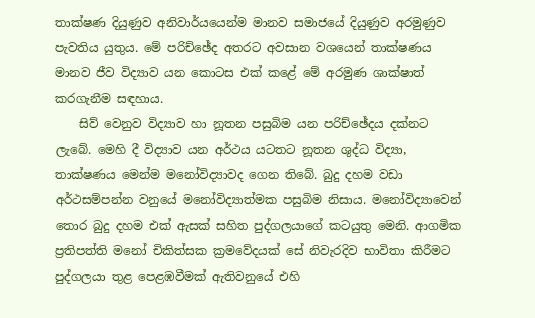තාක්ෂණ දියුණුව අනිවාර්යයෙන්ම මානව සමාජයේ දියුණුව අරමුණුව පැවතිය යුතුය. මේ පරිච්ඡේද අතරට අවසාන වශයෙන් තාක්ෂණය මානව ජීව විද්‍යාව යන කොටස එක් කළේ මේ අරමුණ ශාක්ෂාත් කරගැනීම සඳහාය.
    සිව් වෙනුව විද්‍යාව හා නූතන පසුබිම යන පරිච්ඡේදය දක්නට ලැබේ. මෙහි දී විද්‍යාව යන අර්ථය යටතට නූතන ශුද්ධ විද්‍යා, තාක්ෂණය මෙන්ම මනෝවිද්‍යාවද ගෙන තිබේ. බුදු දහම වඩා අර්ථසම්පන්න වනුයේ මනෝවිද්‍යාත්මක පසුබිම නිසාය. මනෝවිද්‍යාවෙන් තොර බුදු දහම එක් ඇසක් සහිත පුද්ගලයාගේ කටයුතු මෙනි. ආගමික ප්‍රතිපත්ති මනෝ චිකිත්සක ක්‍රමවේදයක් සේ නිවැරදිව භාවිතා කිරීමට පුද්ගලයා තුළ පෙළඹවීමක් ඇතිවනුයේ එහි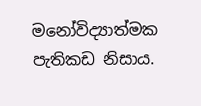මනෝවිද්‍යාත්මක පැතිකඩ නිසාය.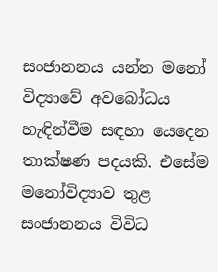සංජානනය යන්න මනෝ විද්‍යාවේ අවබෝධය හැඳින්වීම සඳහා ‍යෙදෙන තාක්ෂණ පදයකි. එසේම මනෝවිද්‍යාව තුළ සංජානනය විවිධ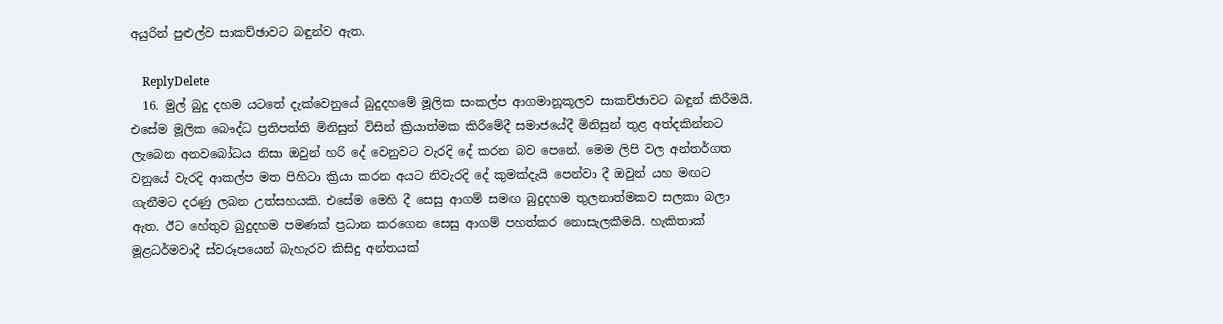අයුරින් පුළුල්ව සාකච්ඡාවට බඳුන්ව ඇත.

    ReplyDelete
  16. මුල් බුදු දහම යටතේ දැක්වෙනුයේ බුදුදහමේ මූලික සංකල්ප ආගමානූකූලව සාකච්ඡාවට බඳුන් කිරීමයි. එසේම මූලික බෞද්ධ ප්‍රතිපත්ති මිනිසුන් විසින් ක්‍රියාත්මක කිරීමේදී සමාජයේදී මිනිසුන් තුළ අත්දකින්නට ලැබෙන අනවබෝධය නිසා ඔවුන් හරි දේ වෙනුවට වැරදි දේ කරන බව පෙනේ. මෙම ලිපි වල අන්තර්ගත වනු‍යේ වැරදි ආකල්ප මත පිහිටා ක්‍රියා කරන අයට නිවැරදි දේ කුමක්දැයි පෙන්වා දී ඔවුන් යහ මඟට ගැනීමට දරණු ලබන උත්සහයකි. එසේම මෙහි දී සෙසු ආගම් සමඟ බුදුදහම තුලනාත්මකව සලකා බලා ඇත. ඊට හේතුව බුදුදහම පමණක් ප්‍රධාන කරගෙන සෙසු ආගම් පහත්කර නොසැලකීමයි. හැකිතාක් මූළධර්මවාදී ස්වරූපයෙන් බැහැරව කිසිදු අන්තයක්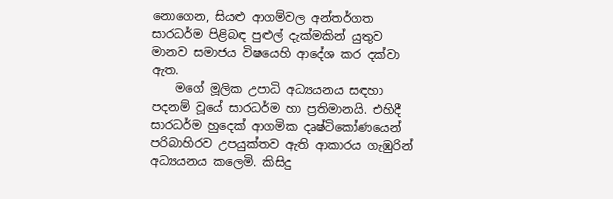නොගෙන, සියළු ආගම්වල අන්තර්ගත සාරධර්ම පිළිබඳ පුළුල් දැක්මකින් යුතුව මානව සමාජය විෂයෙහි ආදේශ කර දක්වා ඇත.
    මගේ මූලික උපාධි අධ්‍යයනය සඳහා පදනම් වූයේ සාරධර්ම හා ප්‍රතිමානයි. එහිදී සාරධර්ම හුදෙක් ආගමික දෘෂ්ටිකෝණයෙන් පරිබාහිරව උපයුක්තව ඇති ආකාරය ගැඹුරින් අධ්‍යයනය කලෙමි. කිසිදු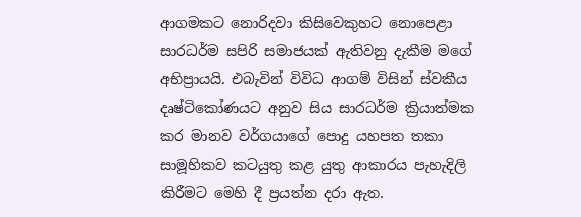ආගමකට නොරිදවා කිසිවෙකුහට නොපෙළා සාරධර්ම සපිරි සමාජයක් ඇතිවනු දැකීම මගේ අභිප්‍රායයි. එබැවින් විවිධ ආගම් විසින් ස්වකීය දෘෂ්ටිකෝණයට අනුව සිය සාරධර්ම ක්‍රියාත්මක කර මානව වර්ගයාගේ පොදු යහපත තකා සාමූහිකව කටයුතු කළ යුතු ආකාරය පැහැදිලි කිරීමට මෙහි දී ප්‍රයත්න දරා ඇත.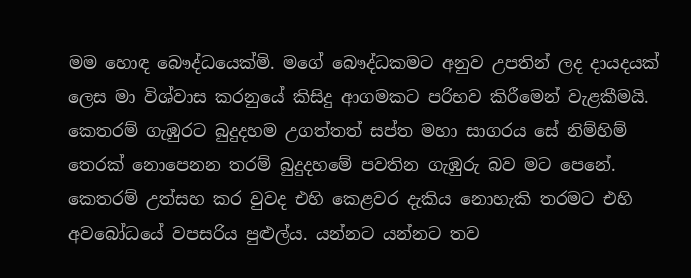මම හොඳ බෞද්ධයෙක්මි. මගේ බෞද්ධකමට අනුව උපතින් ලද දායදයක් ලෙස මා විශ්වාස කරනුයේ කිසිදු ආගමකට පරිභව කිරීමෙන් වැළකීමයි. කෙතරම් ගැඹුරට බුදුදහම උගත්තත් සප්ත මහා සාගරය සේ නිම්හිම් තෙරක් නොපෙනන තරම් බුදුදහමේ පවතින ගැඹුරු බව මට පෙනේ. කෙතරම් උත්සහ කර වුවද එහි කෙළවර දැකිය නොහැකි තරමට එහි අවබෝධයේ වපසරිය පුළුල්ය. යන්නට යන්නට තව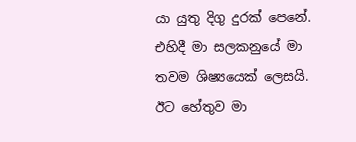යා යුතු දිගු දුරක් පෙනේ. එහිදී මා සලකනුයේ මා තවම ශිෂ්‍යයෙක් ලෙසයි. ඊට හේතුව මා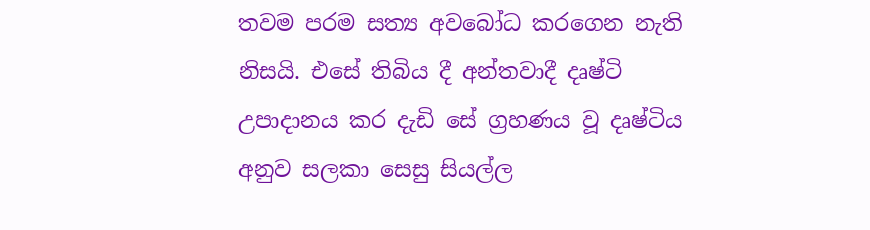තවම පරම සත්‍ය අවබෝධ කරගෙන නැති නිසයි. එසේ තිබිය දී අන්තවාදී දෘෂ්ටි උපාදානය කර දැඩි සේ ග්‍රහණය වූ දෘෂ්ටිය අනුව සලකා සෙසු සියල්ල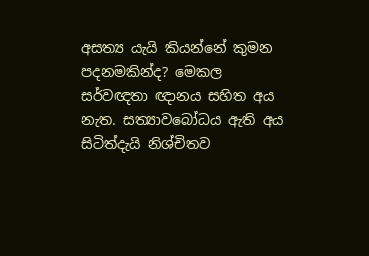අසත්‍ය යැයි කියන්නේ කුමන පදනමකින්ද? මෙකල සර්වඥතා ඥානය සහිත අය නැත. සත්‍යාවබෝධය ඇති අය සිටිත්දැයි නිශ්චිතව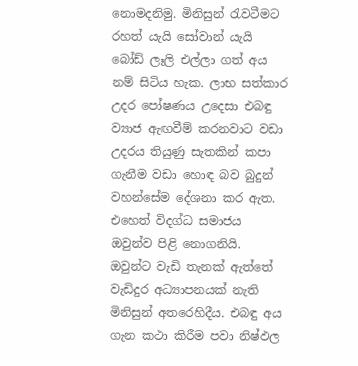නොමදනිමු. මිනිසුන් රැවටීමට රහත් යැයි සෝවාන් යැයි බෝඩ් ලෑලි එල්ලා ගත් අය නම් සිටිය හැක. ලාභ සත්කාර උදර පෝෂණය උදෙසා එබඳු ව්‍යාජ ඇඟවීම් කරනවාට වඩා උදරය තියුණු සැතකින් කපා ගැනීම වඩා හොඳ බව බුදුන් වහන්සේම දේශනා කර ඇත. එහෙත් විදග්ධ සමාජය ඔවුන්ව පිළි නොගනියි. ඔවුන්ට වැඩි තැනක් ඇත්තේ වැඩිදුර අධ්‍යාපනයක් නැති මිනිසුන් අතරෙහිදීය. එබඳු අය ගැන කථා කිරීම පවා නිෂ්ඵල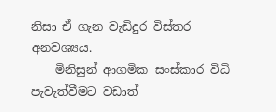නිසා ඒ ගැන වැඩිදුර විස්තර අනවශ්‍යය.
    මිනිසුන් ආගමික සංස්කාර විධි පැවැත්වීමට වඩාත්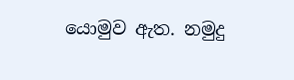යොමුව ඇත. නමුදු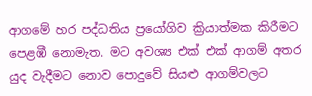ආගමේ හර පද්ධතිය ප්‍රයෝගිව ක්‍රියාත්මක කිරීමට පෙළඹී නොමැත. මට අවශ්‍ය එක් එක් ආගම් අතර යුද වැදීමට නොව පොදුවේ සියළු ආගම්වලට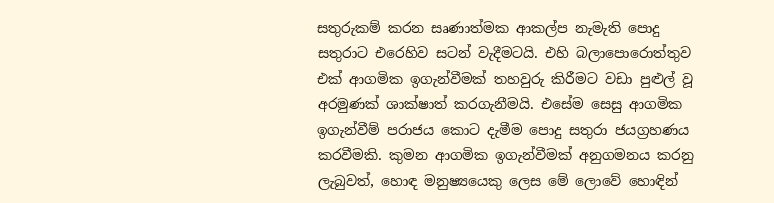සතුරුකම් කරන සෘණාත්මක ආකල්ප නැමැති පොදු සතුරාට එරෙහිව සටන් වැදීමටයි. එහි බලාපොරොත්තුව එක් ආගමික ඉගැන්වීමක් තහවුරු කිරීමට වඩා පුළුල් වූ අරමුණක් ශාක්ෂාත් කරගැනීමයි. එසේම සෙසු ආගමික ඉගැන්වීම් පරාජය කොට දැමීම පොදු සතුරා ජයග්‍රහණය කරවීමකි. කුමන ආගමික ඉගැන්වීමක් අනුගමනය කරනු ලැබුවත්, හොඳ මනුෂ්‍යයෙකු ලෙස මේ ලොවේ හොඳින්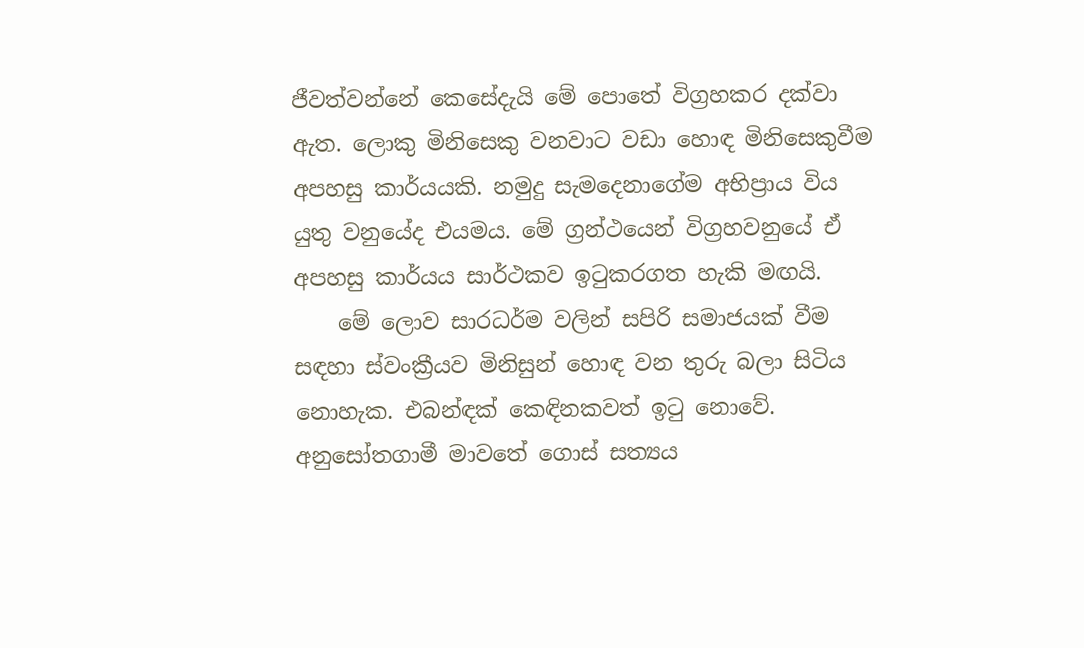ජීවත්වන්නේ කෙසේදැයි මේ පොතේ විග්‍රහකර දක්වා ඇත. ලොකු මිනිසෙකු වනවාට වඩා හොඳ මිනිසෙකුවීම අපහසු කාර්යයකි. නමුදු සැමදෙනාගේම අභිප්‍රාය විය යුතු වනුයේද එයමය. මේ ග්‍රන්ථයෙන් විග්‍රහවනු‍යේ ඒ අපහසු කාර්යය සාර්ථකව ඉටුකරගත හැකි මඟයි.
    මේ ලොව සාරධර්ම වලින් සපිරි සමාජයක් වීම සඳහා ස්වංක්‍රීයව මිනිසුන් හොඳ වන තුරු බලා සිටිය නොහැක. එබන්ඳක් කෙඳිනකවත් ඉටු නොවේ. අනුසෝතගාමී මාවතේ ගොස් සත්‍යය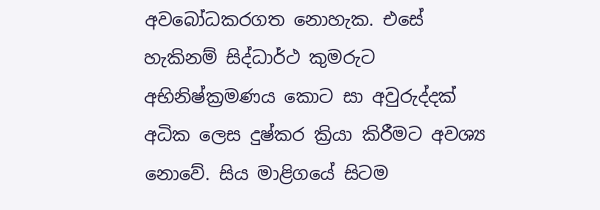අවබෝධකරගත නොහැක. එසේ හැකිනම් සිද්ධාර්ථ කුමරුට අභිනිෂ්ක්‍රමණය කොට සා අවුරුද්දක් අධික ලෙස දුෂ්කර ක්‍රියා කිරීමට අවශ්‍ය නොවේ. සිය මාළිගයේ සිටම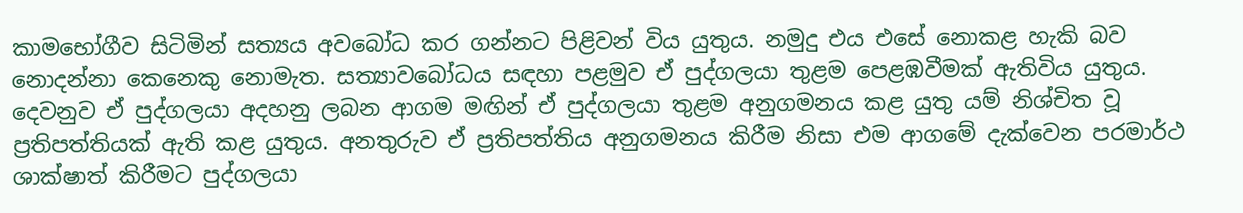කාමභෝගීව සිටිමින් සත්‍යය අවබෝධ කර ගන්නට පිළිවන් විය යුතුය. නමුදු එය එසේ නොකළ හැකි බව නොදන්නා කෙනෙකු නොමැත. සත්‍යාවබෝධය සඳහා පළමුව ඒ පුද්ගලයා තුළම පෙළඹවීමක් ඇතිවිය යුතුය. දෙවනුව ඒ පුද්ගලයා අදහනු ලබන ආගම මඟින් ඒ පුද්ගලයා තුළම අනුගමනය කළ යුතු යම් නිශ්චිත වූ ප්‍රතිපත්තියක් ඇති කළ යුතුය. අනතුරුව ඒ ප්‍රතිපත්තිය අනුගමනය කිරීම නිසා එම ආගමේ දැක්වෙන පරමාර්ථ ශාක්ෂාත් කිරීමට පුද්ගලයා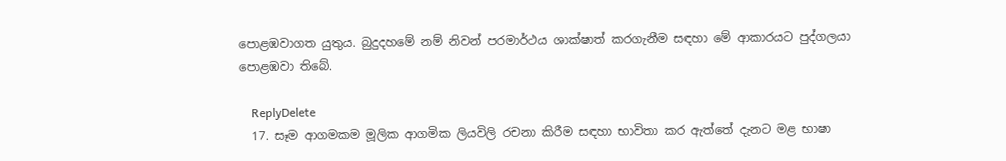පොළඹවාගත යුතුය. බුදුදහමේ නම් නිවන් පරමාර්ථය ශාක්ෂාත් කරගැනීම සඳහා මේ ආකාරයට පුද්ගලයා පොළඹවා තිබේ.

    ReplyDelete
  17. සෑම ආගමකම මූලික ආගමික ලියවිලි රචනා කිරීම සඳහා භාවිතා කර ඇත්තේ දැනට මළ භාෂා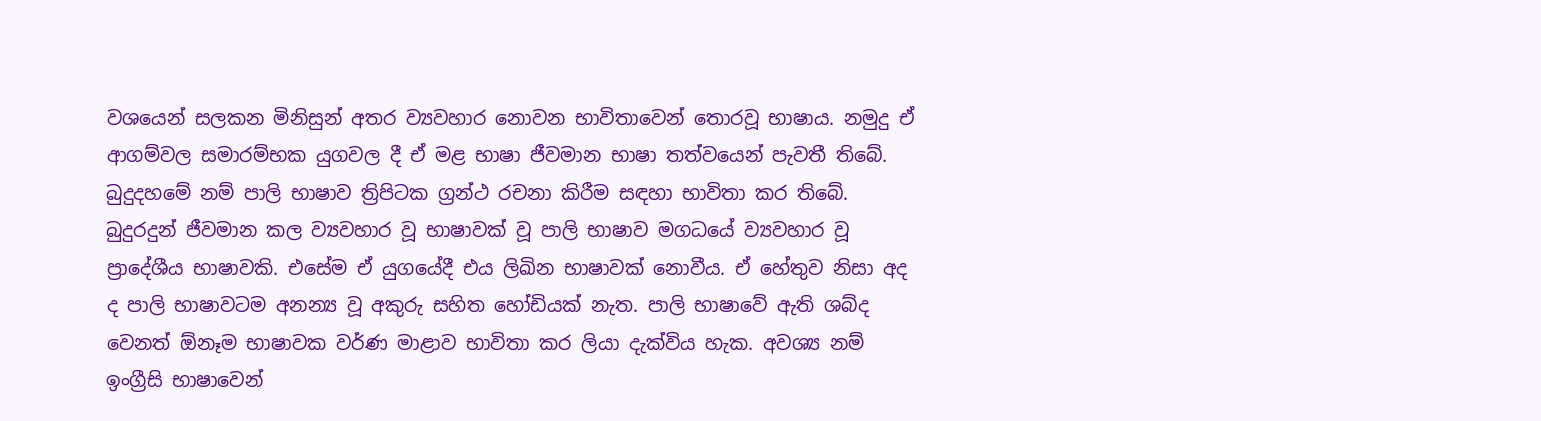වශයෙන් සලකන මිනිසුන් අතර ව්‍යවහාර නොවන භාවිතාවෙන් තොරවූ භාෂාය. නමුදු ඒ ආගම්වල සමාරම්භක යුගවල දී ඒ මළ භාෂා ජීවමාන භාෂා තත්වයෙන් පැවතී ති‍බේ. බුදුදහමේ නම් පාලි භාෂාව ත්‍රිපිටක ග්‍රන්ථ රචනා කිරීම සඳහා භාවිතා කර තිබේ. බුදුරදුන් ජීවමාන කල ව්‍යවහාර වූ භාෂාවක් වූ පාලි භාෂාව මගධයේ ව්‍යවහාර වූ ප්‍රාදේශීය භාෂාවකි. එසේම ඒ යුගයේදී එය ලිඛින භාෂාවක් නොවීය. ඒ හේතුව නිසා අද ද පාලි භාෂාවටම අනන්‍ය වූ අකුරු සහිත හෝඩියක් නැත. පාලි භාෂාවේ ඇති ශබ්ද වෙනත් ඕනෑම භාෂාවක වර්ණ මාළාව භාවිතා කර ලියා දැක්විය හැක. අවශ්‍ය නම් ඉංග්‍රීසි භාෂාවෙන්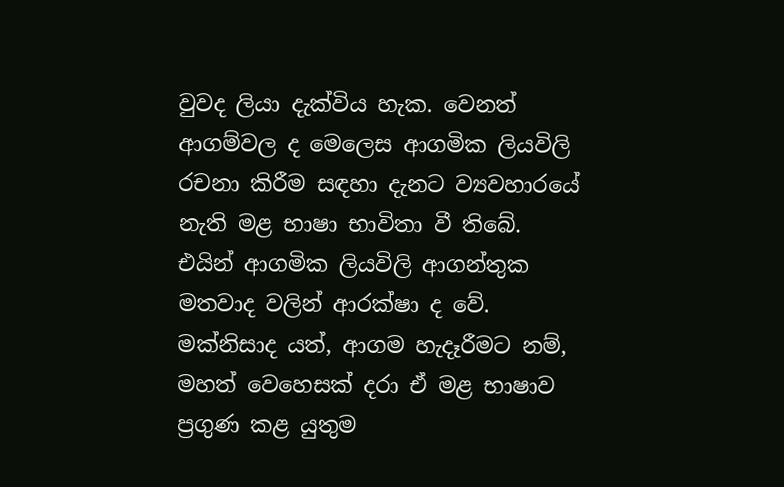වුවද ලියා දැක්විය හැක. වෙනත් ආගම්වල ද මෙලෙස ආගමික ලියවිලි රචනා කිරීම සඳහා දැනට ව්‍යවහාරයේ නැති මළ භාෂා භාවිතා වී තිබේ. එයින් ආගමික ලියවිලි ආගන්තුක මතවාද වලින් ආරක්ෂා ද වේ. මක්නිසාද යත්, ආගම හැදෑරීමට නම්, මහත් වෙහෙසක් දරා ඒ මළ භාෂාව ප්‍රගුණ කළ යුතුම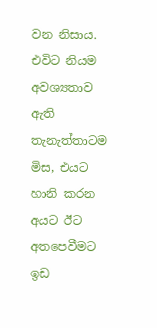වන නිසාය. එවිට නියම අවශ්‍යතාව ඇති තැනැත්තාටම මිස, එයට හානි කරන අයට ඊට අතපෙවීමට ඉඩ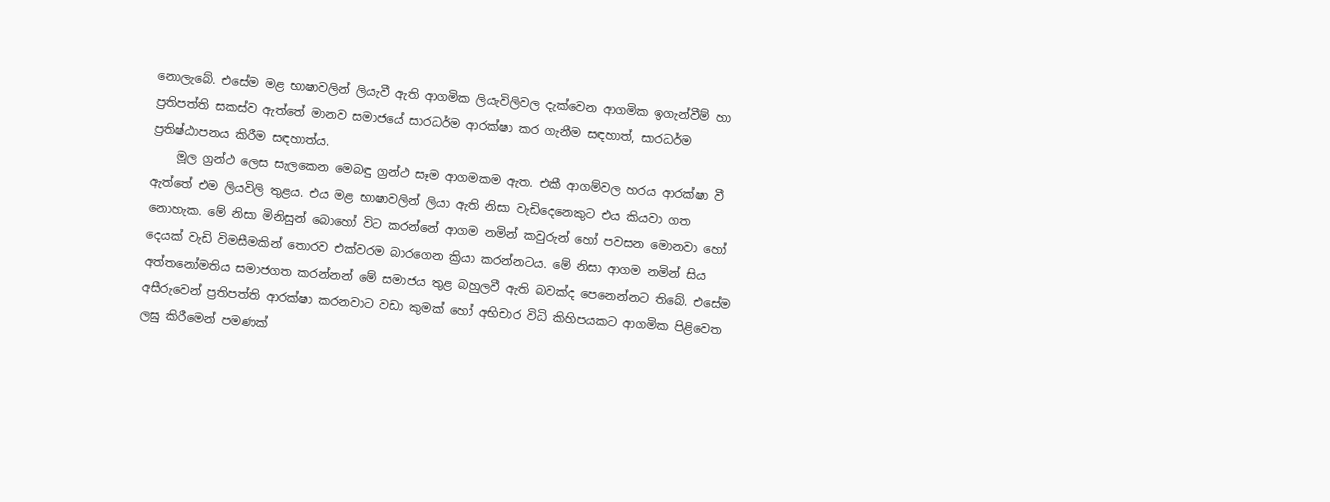නොලැබේ. එසේම මළ භාෂාවලින් ලියැවී ඇති ආගමික ලියැවිලිවල දැක්වෙන ආගමික ඉගැන්වීම් හා ප්‍රතිපත්ති සකස්ව ඇත්තේ මානව සමාජයේ සාරධර්ම ආරක්ෂා කර ගැනීම සඳහාත්, සාරධර්ම ප්‍රතිෂ්ඨාපනය කිරීම සඳහාත්ය.
    මූල ග්‍රන්ථ ලෙස සැලකෙන මෙබඳු ග්‍රන්ථ සෑම ආගමකම ඇත. එකී ආගම්වල හරය ආරක්ෂා වී ඇත්තේ එම ලියවිලි තුළය. එය මළ භාෂාවලින් ලියා ඇති නිසා වැඩිදෙනෙකුට එය කියවා ගත නොහැක. මේ නිසා මිනිසුන් බොහෝ විට කරන්නේ ආගම නමින් කවුරුන් හෝ පවසන මොනවා හෝ දෙයක් වැඩි විමසීමකින් තොරව එක්වරම බාරගෙන ක්‍රියා කරන්නටය. මේ නිසා ආගම නමින් සිය අත්තනෝමතිය සමාජගත කරන්නන් මේ සමාජය තුළ බහුලවී ඇති බවක්ද පෙනෙන්නට තිබේ. එසේම අසීරුවෙන් ප්‍රතිපත්ති ආරක්ෂා කරනවාට වඩා කුමක් හෝ අභිචාර විධි කිහිපයකට ආගමික පිළිවෙත ලඝු කිරීමෙන් පමණක්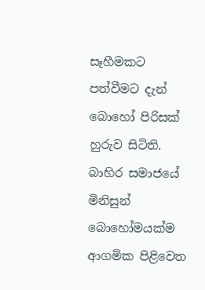සෑහීමකට පත්වීමට දැන් බොහෝ පිරිසක් හුරුව සිටිති. බාහිර සමාජයේ මිනිසුන් බොහෝමයක්ම ආගමික පිළිවෙත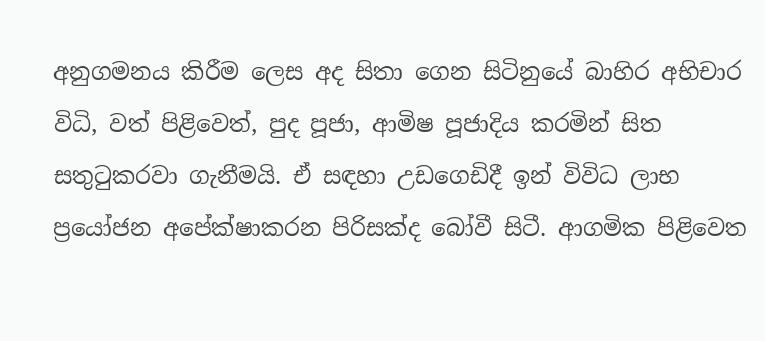අනුගමනය කිරීම ලෙස අද සිතා ගෙන සිටිනුයේ බාහිර අභිචාර විධි, වත් පිළිවෙත්, පුද පූජා, ආමිෂ පූජාදිය කරමින් සිත සතුටුකරවා ගැනීමයි. ඒ සඳහා උඩගෙඩිදී ඉන් විවිධ ලාභ ප්‍රයෝජන අපේක්ෂාකරන පිරිසක්ද බෝවී සිටී. ආගමික පිළිවෙත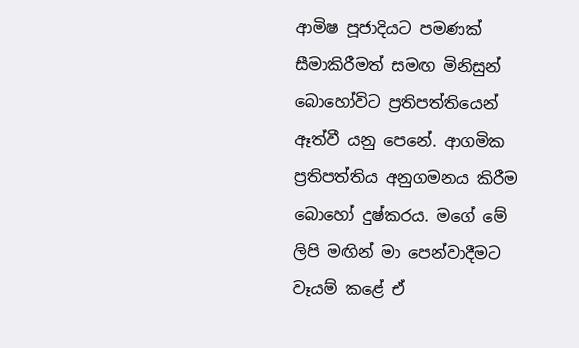ආමිෂ පූජාදියට පමණක් සීමාකිරීමත් සමඟ මිනිසුන් බොහෝවිට ප්‍රතිපත්තියෙන් ඈත්වී යනු පෙනේ. ආගමික ප්‍රතිපත්තිය අනුගමනය කිරීම බොහෝ දුෂ්කරය. මගේ මේ ලිපි මඟින් මා පෙන්වාදීමට වෑයම් කළේ ඒ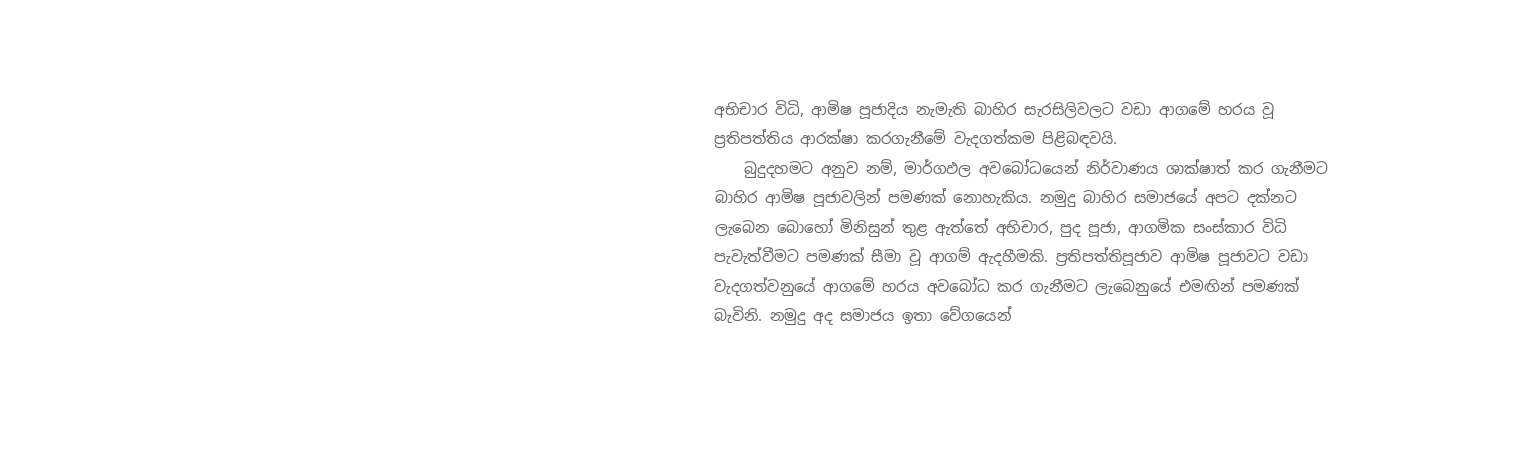අභිචාර විධි, ආමිෂ පූජාදිය නැමැති බාහිර සැරසිලිවලට වඩා ආගමේ හරය වූ ප්‍රතිපත්තිය ආරක්ෂා කරගැනීමේ වැදගත්කම පිළිබඳවයි.
    බුදුදහමට අනුව නම්, මාර්ගඵල අවබෝධයෙන් නිර්වාණය ශාක්ෂාත් කර ගැනීමට බාහිර ආමිෂ පූජාවලින් පමණක් නොහැකිය. නමුදු බාහිර සමාජයේ අපට දක්නට ලැබෙන බොහෝ මිනිසුන් තුළ ඇත්තේ අභිචාර, පුද පූජා, ආගමික සංස්කාර විධි පැවැත්වීමට පමණක් සීමා වූ ආගම් ඇදහීමකි. ප්‍රතිපත්තිපූජාව ආමිෂ පූජාවට වඩා වැදගත්වනුයේ ආගමේ හරය අවබෝධ කර ගැනීමට ලැබෙනුයේ එමඟින් පමණක් බැවිනි. නමුදු අද සමාජය ඉතා වේගයෙන්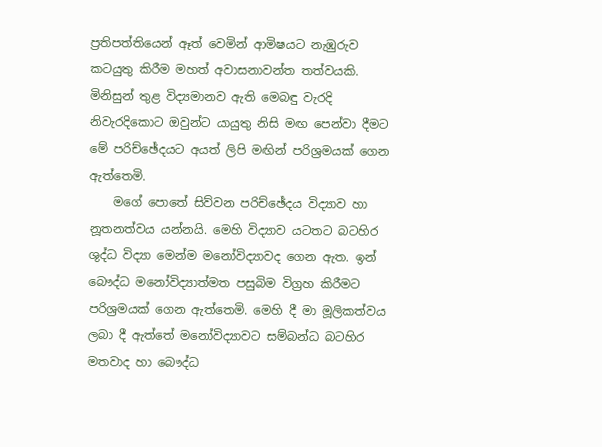ප්‍රතිපත්තියෙන් ඈත් වෙමින් ආමිෂයට නැඹුරුව කටයුතු කිරීම මහත් අවාසනාවන්ත තත්වයකි. මිනිසුන් තුළ විද්‍යමානව ඇති මෙබඳු වැරදි නිවැරදිකොට ඔවුන්ට යායුතු නිසි මඟ පෙන්වා දීමට මේ පරිච්ඡේදයට අයත් ලිපි මඟින් පරිශ්‍රමයක් ගෙන ඇත්තෙමි.
    මගේ පොතේ සිව්වන පරිච්ඡේදය විද්‍යාව හා නූතනත්වය යන්නයි. මෙහි විද්‍යාව යටතට බටහිර ශුද්ධ විද්‍යා මෙන්ම මනෝවිද්‍යාවද ගෙන ඇත. ඉන් බෞද්ධ මනෝවිද්‍යාත්මත පසුබිම විග්‍රහ කිරීමට පරිශ්‍රමයක් ගෙන ඇත්තෙමි. මෙහි දී මා මූලිකත්වය ලබා දී ඇත්තේ මනෝවිද්‍යාවට සම්බන්ධ බටහිර මතවාද හා බෞද්ධ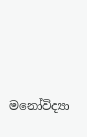මනෝවිද්‍යා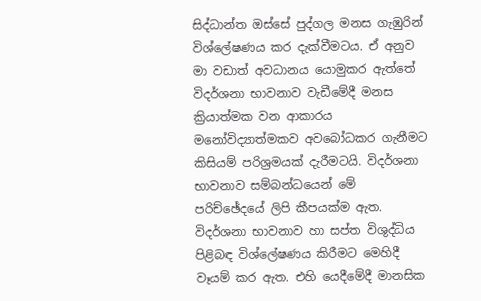සිද්ධාන්ත ඔස්සේ පුද්ගල මනස ගැඹුරින් විශ්ලේෂණය කර දැක්වීමටය. ඒ අනුව මා වඩාත් අවධානය යොමුකර ඇත්තේ විදර්ශනා භාවනාව වැඩීමේදී මනස ක්‍රියාත්මක වන ආකාරය මනෝවිද්‍යාත්මකව අවබෝධකර ගැනීමට කිසියම් පරිශ්‍රමයක් දැරීමටයි. විදර්ශනා භාවනාව සම්බන්ධයෙන් මේ පරිච්ඡේදයේ ලිපි කීපයක්ම ඇත. විදර්ශනා භාවනාව හා සප්ත විශුද්ධිය පිළිබඳ විශ්ලේෂණය කිරීමට මෙහිදී වෑයම් කර ඇත. එහි යෙදීමේදී මානසික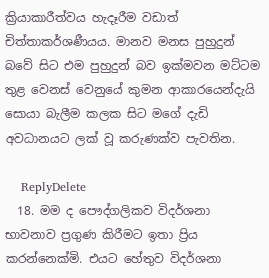ක්‍රියාකාරීත්වය හැදෑරීම වඩාත් චිත්තාකර්ශණීයය. මානව මනස පුහුදුන් බවේ සිට එම පුහුදුන් බව ඉක්මවන මට්ටම තුළ වෙනස් වෙනුයේ කුමන ආකාරයෙන්දැයි සොයා බැලීම කලක සිට මගේ දැඩි අවධානයට ලක් වූ කරුණක්ව පැවතින.

    ReplyDelete
  18. මම ද පෞද්ගලිකව විදර්ශනා භාවනාව ප්‍රගුණ කිරීමට ඉතා ප්‍රිය කරන්නෙක්මි. එයට හේතුව විදර්ශනා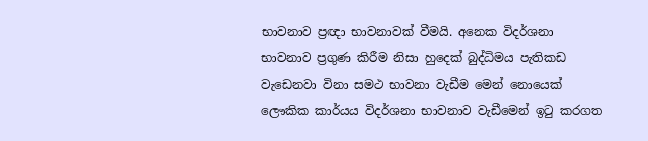භාවනාව ප්‍රඥා භාවනාවක් වීමයි. අනෙක විදර්ශනා භාවනාව ප්‍රගුණ කිරීම නිසා හුදෙක් බුද්ධිමය පැතිකඩ වැඩෙනවා විනා සමථ භාවනා වැඩීම මෙන් නොයෙක් ලෞකික කාර්යය විදර්ශනා භාවනාව වැඩීමෙන් ඉටු කරගත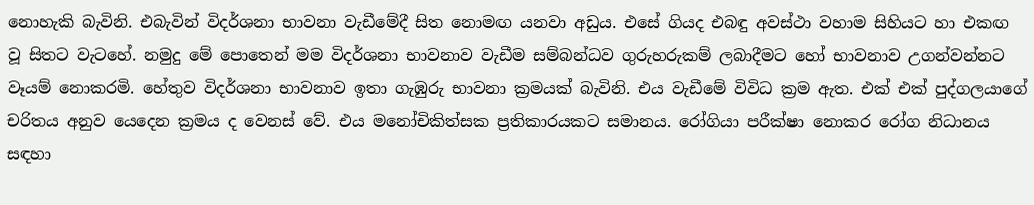නොහැකි බැවිනි. එබැවින් විදර්ශනා භාවනා වැඩීමේදී සිත නොමඟ යනවා අඩුය. එසේ ගියද එබඳු අවස්ථා වහාම සිහියට හා එකඟ වූ සිතට වැටහේ. නමුදු මේ පොතෙන් මම විදර්ශනා භාවනාව වැඩීම සම්බන්ධව ගුරුහරුකම් ලබාදීමට හෝ භාවනාව උගන්වන්නට වෑයම් නොකරමි. හේතුව විදර්ශනා භාවනාව ඉතා ගැඹුරු භාවනා ක්‍රමයක් බැවිනි. එය වැඩීමේ විවිධ ක්‍රම ඇත. එක් එක් පුද්ගලයාගේ චරිතය අනුව යෙදෙන ක්‍රමය ද වෙනස් වේ. එය මනෝචිකිත්සක ප්‍රතිකාරයකට සමානය. රෝගියා පරීක්ෂා නොකර රෝග නිධානය සඳහා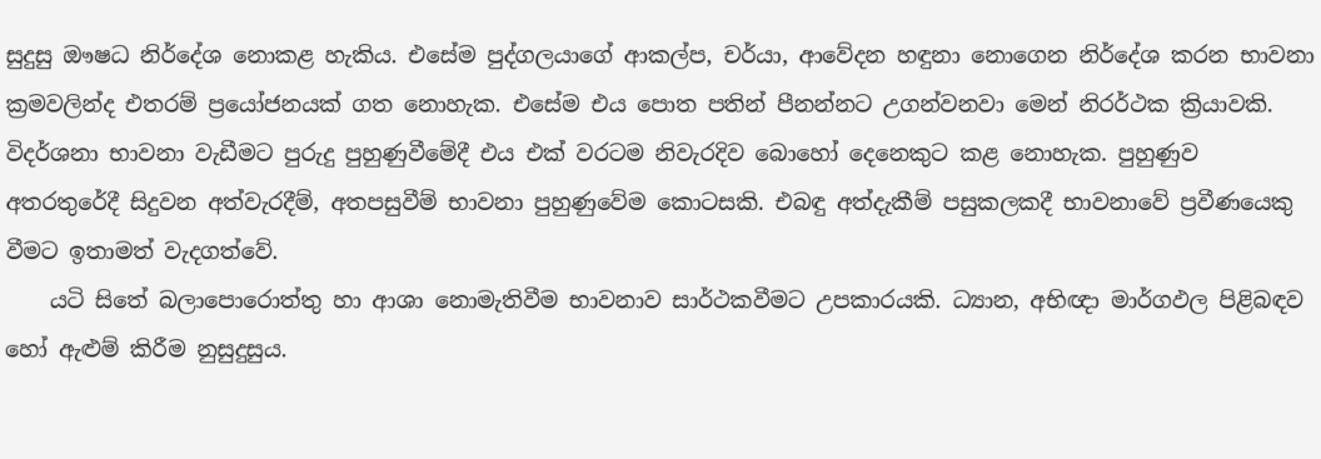සුදුසු ඖෂධ නිර්දේශ නොකළ හැකිය. එසේම පුද්ගලයාගේ ආකල්ප, චර්යා, ආවේදන හඳුනා නොගෙන නිර්දේශ කරන භාවනා ක්‍රමවලින්ද එතරම් ප්‍රයෝජනයක් ගත නොහැක. එසේම එය පොත පතින් පීනන්නට උගන්වනවා මෙන් නිරර්ථක ක්‍රියාවකි. විදර්ශනා භාවනා වැඩීමට පුරුදු පුහුණුවීමේදී එය එක් වරටම නිවැරදිව බොහෝ දෙනෙකුට කළ නොහැක. පුහුණුව අතරතුරේදී සිදුවන අත්වැරදීම්, අතපසුවීම් භාවනා පුහුණුවේම කොටසකි. එබඳු අත්දැකීම් පසුකලකදී භාවනාවේ ප්‍රවීණයෙකු වීමට ඉතාමත් වැදගත්වේ.
    යටි සිතේ බලාපොරොත්තු හා ආශා නොමැතිවීම භාවනාව සාර්ථකවීමට උපකාරයකි. ධ්‍යාන, අභිඥා මාර්ගඵල පිළිබඳව හෝ ඇළුම් කිරීම නුසුදුසුය.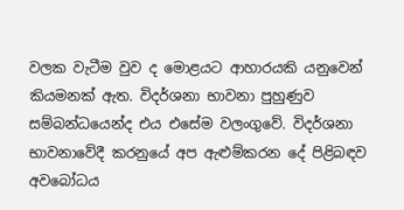වලක වැටීම වුව ද මොළයට ආහාරයකි යනුවෙන් කියමනක් ඇත. විදර්ශනා භාවනා පුහුණුව සම්බන්ධයෙන්ද එය එසේම වලංගුවේ. විදර්ශනා භාවනාවේදී කරනුයේ අප ඇළුම්කරන දේ පිළිබඳව අවබෝධය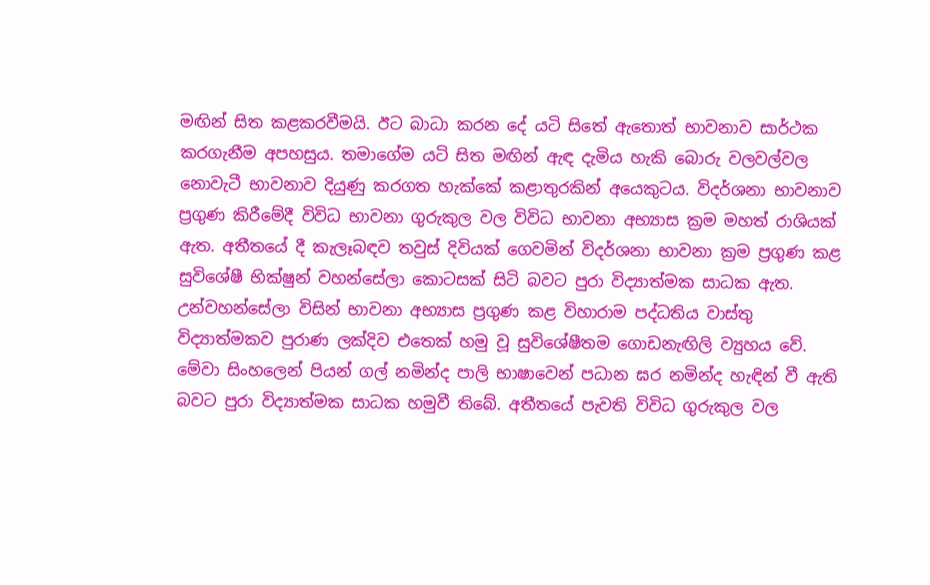මඟින් සිත කළකරවීමයි. ඊට බාධා කරන දේ යටි සිතේ ඇතොත් භාවනාව සාර්ථක කරගැනීම අපහසුය. තමාගේම යටි සිත මඟින් ඇඳ දැමිය හැකි බොරු වලවල්වල නොවැටී භාවනාව දියුණු කරගත හැක්කේ කළාතුරකින් අයෙකුටය. විදර්ශනා භාවනාව ප්‍රගුණ කිරීමේදී විවිධ භාවනා ගුරුකුල වල විවිධ භාවනා අභ්‍යාස ක්‍රම මහත් රාශියක් ඇත. අතීතයේ දී කැලෑබඳව තවුස් දිවියක් ගෙවමින් විදර්ශනා භාවනා ක්‍රම ප්‍රගුණ කළ සුවිශේෂී භික්ෂුන් වහන්සේලා කොටසක් සිටි බවට ‍පුරා විද්‍යාත්මක සාධක ඇත. උන්වහන්සේලා විසින් භාවනා අභ්‍යාස ප්‍රගුණ කළ විහාරාම පද්ධතිය වාස්තු විද්‍යාත්මකව පුරාණ ලක්දිව එතෙක් හමු වූ සුවිශේෂීතම ගොඩනැඟිලි ව්‍යුහය වේ. මේවා සිංහලෙන් පියන් ගල් නමින්ද පාලි භාෂාවෙන් පධාන ඝර නමින්ද හැඳින් වී ඇති බවට පුරා විද්‍යාත්මක සාධක හමුවී තිබේ. අතීතයේ පැවති විවිධ ගුරුකුල වල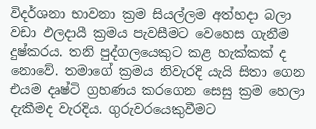විදර්ශනා භාවනා ක්‍රම සියල්ලම අත්හදා බලා වඩා ඵලදායී ක්‍රමය පැවසීමට වෙහෙස ගැනීම දුෂ්කරය. තනි පුද්ගලයෙකුට කළ හැක්කක් ද නොවේ. තමාගේ ක්‍රමය නිවැරදි යැයි සිතා ගෙන එයම දෘෂ්ටි ග්‍රහණය කරගෙන සෙසු ක්‍රම හෙලා දැකීමද වැරදිය. ගුරුවරයෙකුවීමට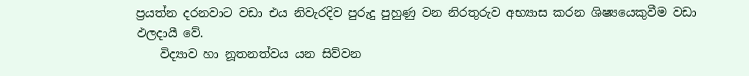ප්‍රයත්න දරනවාට වඩා එය නිවැරදිව පුරුදු පුහුණු වන නිරතුරුව අභ්‍යාස කරන ශිෂ්‍යයෙකුවීම වඩා ඵලදායී වේ.
    විද්‍යාව හා නූතනත්වය යන සිව්වන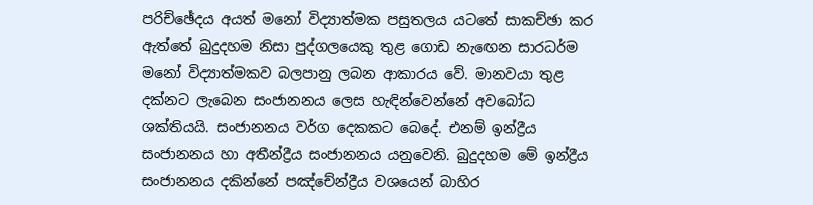පරිච්ඡේදය අයත් මනෝ විද්‍යාත්මක පසුතලය යටතේ සාකච්ඡා කර ඇත්තේ බුදුදහම නිසා පුද්ගලයෙකු තුළ ගොඩ නැ‍ඟෙන සාරධර්ම මනෝ විද්‍යාත්මකව බලපානු ලබන ආකාරය වේ. මානවයා තුළ දක්නට ලැබෙන සංජානනය ලෙස හැඳින්වෙන්නේ අවබෝධ ශක්තියයි. සංජානනය වර්ග දෙකකට බෙදේ. එනම් ඉන්ද්‍රීය සංජානනය හා අතීන්ද්‍රීය සංජානනය යනුවෙනි. බුදුදහම මේ ඉන්ද්‍රීය සංජානනය දකින්නේ පඤ්චේන්ද්‍රීය වශයෙන් බාහිර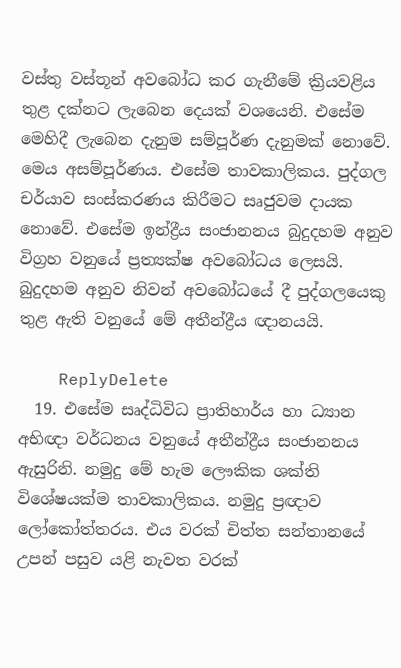වස්තු වස්තූන් අවබෝධ කර ගැනීමේ ක්‍රියවළිය තුළ දක්නට ලැබෙන දෙයක් වශයෙනි. එසේම මෙහිදී ලැබෙන දැනුම සම්පූර්ණ දැනුමක් නොවේ. මෙය අසම්පූර්ණය. එසේම තාවකාලිකය. පුද්ගල චර්යාව සංස්කරණය කිරීමට සෘජුවම දායක නොවේ. එසේම ඉන්ද්‍රීය සංජානනය බුදුදහම අනුව විග්‍රහ වනුයේ ප්‍රත්‍යක්ෂ අවබෝධය ලෙසයි. බුදුදහම අනුව නිවන් අවබෝධයේ දී පුද්ගලයෙකු තුළ ඇති වනුයේ මේ අතීන්ද්‍රීය ඥානයයි.

    ReplyDelete
  19. එසේම සෘද්ධිවිධ ප්‍රාතිහාර්ය හා ධ්‍යාන අභිඥා වර්ධනය වනුයේ අතීන්ද්‍රීය සංජානනය ඇසු‍රිනි. නමුදු මේ හැම ලෞකික ශක්ති විශේෂයක්ම තාවකාලිකය. නමුදු ප්‍රඥාව ලෝකෝත්තරය. එය වරක් චිත්ත සන්තානයේ උපන් පසුව යළි නැවත වරක්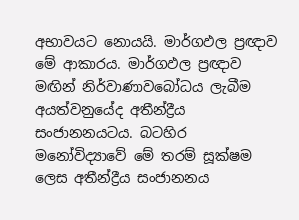අභාවයට නොයයි. මාර්ගඵල ප්‍රඥාව මේ ආකාරය. මාර්ගඵල ප්‍රඥාව මඟින් නිර්වාණාවබෝධය ලැබීම අයත්වනුයේද අතීන්ද්‍රීය සංජානනයටය. බටහිර මනෝවිද්‍යාවේ මේ තරම් සූක්ෂම ලෙස අතීන්ද්‍රීය සංජානනය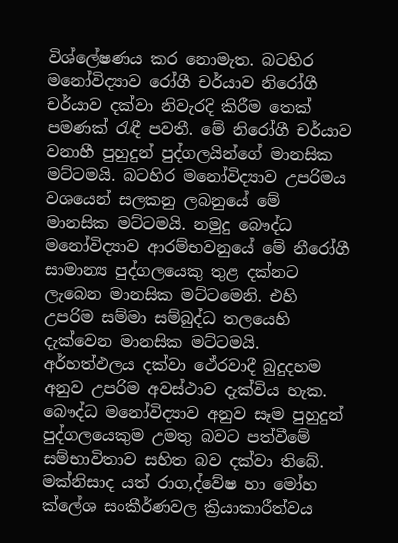විශ්ලේෂණය කර නොමැත. බටහිර මනෝවිද්‍යාව රෝගී චර්යාව නි‍‍රෝගී චර්යාව දක්වා නිවැරදි කිරීම තෙක් පමණක් රැඳී පවතී. මේ නිරෝගී චර්යාව වනාහී පුහුදුන් පුද්ගලයින්ගේ මානසික මට්ටමයි. බටහිර ‍මනෝවිද්‍යාව උපරිමය වශයෙන් සලකනු ලබනුයේ මේ මානසික මට්ටමයි. නමුදු බෞද්ධ මනෝවිද්‍යාව ආරම්භවනුයේ මේ නීරෝගී සාමාන්‍ය පුද්ගලයෙකු තුළ දක්නට ලැබෙන මානසික මට්ටමෙනි. එහි උපරිම සම්මා සම්බුද්ධ තලයෙහි දැක්වෙන මානසික මට්ටමයි. අර්හත්ඵලය දක්වා ථේරවාදී බුදුදහම අනුව උපරිම අවස්ථාව දැක්විය හැක. බෞද්ධ මනෝවිද්‍යාව අනුව සෑම පුහුදුන් පුද්ගලයෙකුම උමතු බවට පත්වීමේ සම්භාවිතාව සහිත බව දක්වා තිබේ. මක්නිසාද යත් රාග,ද්වේෂ හා මෝහ ක්ලේශ සංකීර්ණවල ක්‍රියාකාරීත්වය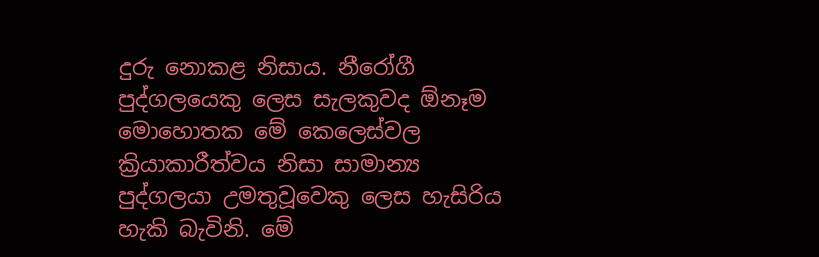දුරු නොකළ නිසාය. නීරෝගී පුද්ගලයෙකු ලෙස සැලකුවද ඕනෑම මොහොතක මේ කෙලෙස්වල ක්‍රියාකාරීත්වය නිසා සාමාන්‍ය පුද්ගලයා උමතුවූවෙකු ලෙස හැසිරිය හැකි බැවිනි. මේ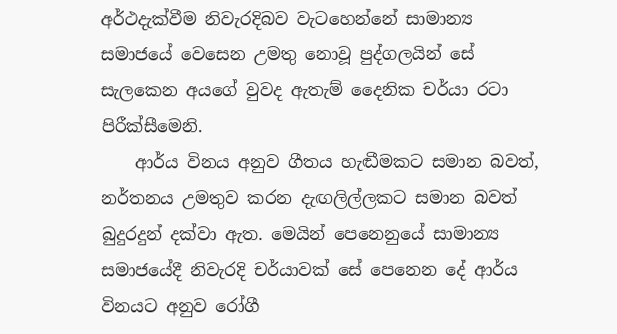අර්ථදැක්වීම නිවැරදිබව වැටහෙන්නේ සාමාන්‍ය‍ සමාජයේ වෙසෙන උමතු නොවූ පුද්ගලයින් සේ සැලකෙන අයගේ වුවද ඇතැම් දෛනික චර්යා රටා පිරීක්සීමෙනි.
    ආර්ය විනය අනුව ගීතය හැඬීමකට සමාන බවත්, නර්තනය උමතුව කරන දැඟලිල්ලකට සමාන බවත් බුදුරදුන් දක්වා ඇත. මෙයින් පෙනෙනුයේ සාමාන්‍ය සමාජයේදී නිවැරදි චර්යාවක් සේ පෙනෙන දේ ආර්ය විනයට අනුව රෝගී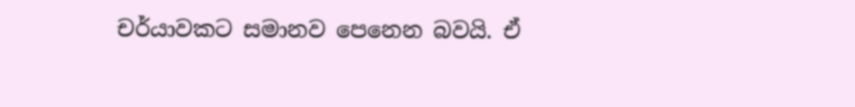චර්යාවකට සමානව පෙනෙන බවයි. ඒ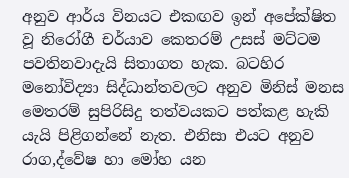අනුව ආර්ය විනයට එකඟව ඉන් අපේක්ෂිත වූ නිරෝගී චර්යාව කෙතරම් උසස් මට්ටම පවතිනවාදැයි සිතාගත හැක. බටහිර මනෝවිද්‍යා සිද්ධාන්තවලට අනුව මිනිස් මනස මෙතරම් සුපිරිසිදු තත්වයකට පත්කළ හැකි යැයි පිළිගන්නේ නැත. එනිසා එයට අනුව රාග,ද්වේෂ හා මෝහ යන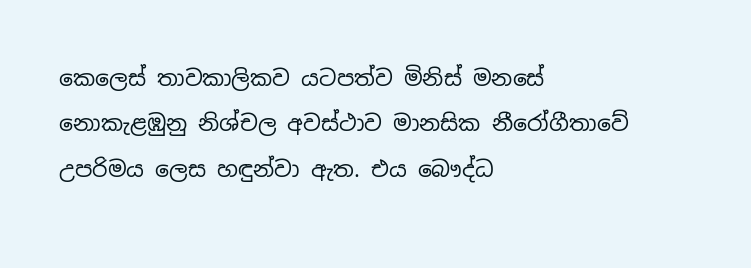කෙලෙස් තාවකාලිකව යටපත්ව මිනිස් මනසේ නොකැළඹුනු නිශ්චල අවස්ථාව මානසික නීරෝගීතාවේ උපරිමය ලෙස හඳුන්වා ඇත. එය බෞද්ධ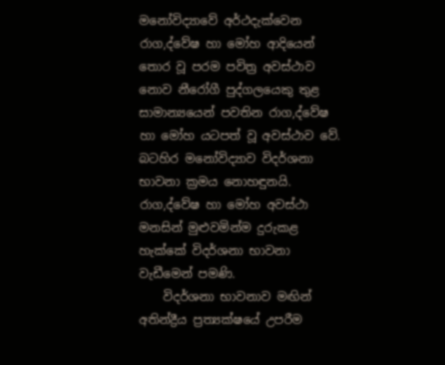මනෝවිද්‍යාවේ අර්ථදැක්වෙන රාග,ද්වේෂ හා මෝහ ආදියෙන් තොර වූ පරම පවිත්‍ර අවස්ථාව නොව නීරෝගී පුද්ගලයෙකු තුළ සාමාන්‍යයෙන් පවතින රාග,ද්වේෂ හා මෝහ යටපත් වූ අවස්ථාව වේ. බටහිර මනෝවිද්‍යාව විදර්ශනා භාවනා ක්‍රමය නොහඳුනයි. රාග,ද්වේෂ හා මෝහ අවස්ථා මනසින් මුළුවමින්ම දුරුකළ හැක්කේ විදර්ශනා භාවනා වැඩීමෙන් පමණි.
    විදර්ශනා භාවනාව මඟින් අතින්ද්‍රීය ප්‍රත්‍යක්ෂයේ උපරීම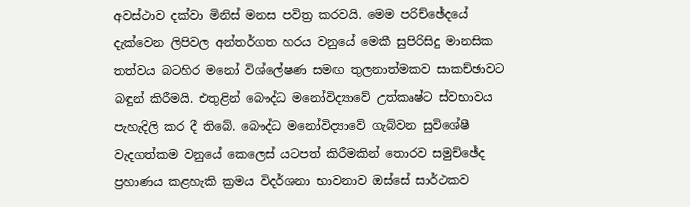අවස්ථාව දක්වා මිනිස් මනස පවිත්‍ර කරවයි. මෙම පරිච්ඡේදයේ දැක්වෙන ලිපිවල අන්තර්ගත හරය වනුයේ මෙකී සුපිරිසිදු මානසික තත්වය බටහිර මනෝ විශ්ලේෂණ සමඟ තුලනාත්මකව සාකච්ඡාවට බඳුන් කිරීමයි. එතුළින් බෞද්ධ මනෝවිද්‍යාවේ උත්කෘෂ්ට ස්වභාවය පැහැදිලි කර දී තිබේ. බෞද්ධ මනෝවිද්‍යාවේ ගැබ්වන සුවිශේෂී වැදගත්කම වනුයේ කෙලෙස් යටපත් කිරීමකින් තොරව සමුච්ඡේද ප්‍රහාණය කළහැකි ක්‍රමය විදර්ශනා භාවනාව ඔස්සේ සාර්ථකව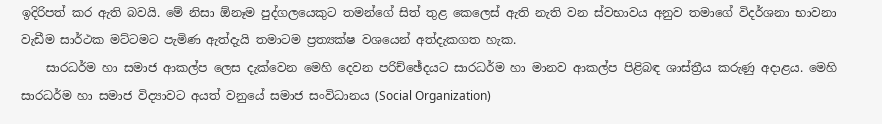ඉදිරිපත් කර ඇති බවයි. මේ නිසා ඕනෑම පුද්ගලයෙකුට තමන්ගේ සිත් තුළ කෙලෙස් ඇති නැති වන ස්වභාවය අනුව තමාගේ විදර්ශනා භාවනා වැඩීම සාර්ථක මට්ටමට පැමිණ ඇත්දැයි තමාටම ප්‍රත්‍යක්ෂ වශයෙන් අත්දැකගත හැක.
    සාරධර්ම හා සමාජ ආකල්ප ලෙස දැක්වෙන මෙහි දෙවන පරිච්ඡේදයට සාරධර්ම හා මානව ආකල්ප පිළිබඳ ශාස්ත්‍රීය කරුණු අදාළය. මෙහි සාරධර්ම හා සමාජ විද්‍යාවට අයත් වනුයේ සමාජ සංවිධානය (Social Organization)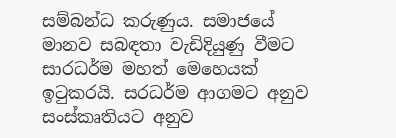සම්බන්ධ කරුණුය. සමාජයේ මානව සබඳතා වැඩිදියුණු වීමට සාරධර්ම මහත් මෙහෙයක් ඉටුකරයි. සරධර්ම ආගමට අනුව සංස්කෘතියට අනුව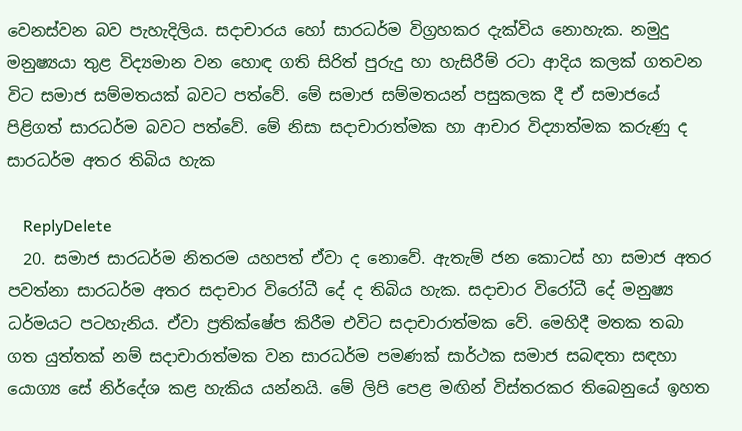වෙනස්වන බව පැහැදිලිය. සදාචාරය හෝ සාරධර්ම විග්‍රහකර දැක්විය නොහැක. නමුදු මනුෂ්‍යයා තුළ විද්‍යමාන වන හොඳ ගති සිරිත් පුරුදු හා හැසිරීම් රටා ආදිය කලක් ගතවන විට සමාජ සම්මතයක් බවට පත්වේ. මේ සමාජ සම්මතයන් පසුකලක දී ඒ සමාජයේ පිළිගත් සාරධර්ම බවට පත්වේ. මේ නිසා සදාචාරාත්මක හා ආචාර විද්‍යාත්මක කරුණු ද සාරධර්ම අතර තිබිය හැක

    ReplyDelete
  20. සමාජ සාරධර්ම නිතරම යහපත් ඒවා ද නොවේ. ඇතැම් ජන කොටස් හා සමාජ අතර පවත්නා සාරධර්ම අතර සදාචාර විරෝධී දේ ද තිබිය හැක. සදාචාර විරෝධී ‍දේ මනුෂ්‍ය ධර්මයට පටහැනිය. ඒවා ප්‍රතික්ෂේප කිරීම එවිට සදාචාරාත්මක වේ. මෙහිදී මතක තබා ගත යුත්තක් නම් සදාචාරාත්මක වන සාරධර්ම පමණක් සාර්ථක සමාජ සබඳතා සඳහා යොග්‍ය සේ නිර්දේශ කළ හැකිය යන්නයි. මේ ලිපි පෙළ මඟින් විස්තරකර තිබෙනුයේ ඉහත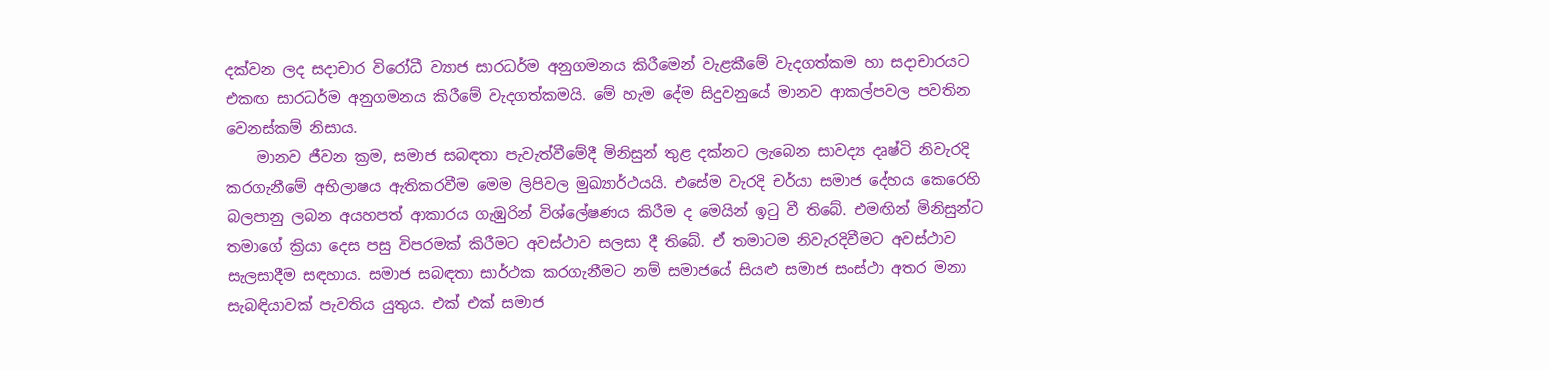දක්වන ලද සදාචාර විරෝධී ව්‍යාජ සාරධර්ම අනුගමනය කිරීමෙන් වැළකීමේ වැදගත්කම හා සදාචාරයට එකඟ සාරධර්ම අනුගමනය කිරීමේ වැදගත්කමයි. මේ හැම දේම සිදුවනුයේ මානව ආකල්පවල පවතින වෙනස්කම් නිසාය.
    මානව ජීවන ක්‍රම, සමාජ සබඳතා පැවැත්වීමේදී මිනිසුන් තුළ දක්නට ලැබෙන සාවද්‍ය දෘෂ්ටි නිවැරදි කරගැනීමේ අභිලාෂය ඇතිකරවීම මෙම ලිපිවල මුඛ්‍යාර්ථයයි. එසේම වැරදි චර්යා සමාජ දේහය කෙරෙහි බලපානු ලබන අයහපත් ආකාරය ගැඹුරින් විශ්ලේෂණය කිරීම ද මෙයින් ඉටු වී තිබේ. එමඟින් මිනිසුන්ට තමාගේ ක්‍රියා දෙස පසු විපරමක් කිරීමට අවස්ථාව සලසා දී තිබේ. ඒ තමා‍ටම නිවැරදිවීමට අවස්ථාව සැලසාදීම සඳහාය. සමාජ සබඳතා සාර්ථක කරගැනීමට නම් සමාජයේ සියළු සමාජ සංස්ථා අතර මනා සැබඳියාවක් පැවතිය යුතුය. එක් එක් සමාජ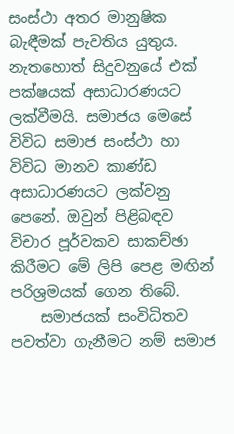සංස්ථා අතර මානුෂික බැඳීමක් පැවතිය යුතුය. නැතහොත් සිදුවනුයේ එක් පක්ෂයක් අසාධාරණයට ලක්වීමයි. සමාජය මෙසේ විවිධ සමාජ සංස්ථා හා විවිධ මානව කාණ්ඩ අසාධාරණයට ලක්වනු පෙනේ. ඔවුන් පිළිබඳව විචාර පූර්වකව සාකච්ඡා කිරීමට මේ ලිපි පෙළ මඟින් පරිශ්‍රමයක් ගෙන තිබේ.
    සමාජයක් සංවිධිතව පවත්වා ගැනීමට නම් සමාජ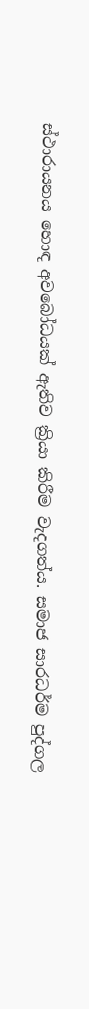ස්ථාරායනය හොඳ අවබෝධයක් ඇතිව ක්‍රියා කිරීම වැදගත්ය. සමාජ සාරධර්ම පුද්ගල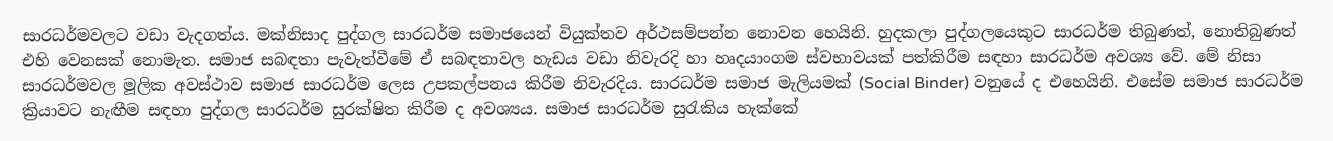සාරධර්මවලට වඩා වැදගත්ය. මක්නිසාද පුද්ගල සාරධර්ම සමාජයෙන් වියුක්තව අර්ථසම්පන්න නොවන හෙයිනි. හුදකලා පුද්ගලයෙකුට සාරධර්ම තිබුණත්, නොතිබුණත් එහි වෙනසක් නොමැත. සමාජ සබඳතා පැවැත්වීමේ ඒ සබඳතාවල හැඩය වඩා නිවැරදි හා හෘදයාංගම ස්වභාවයක් පත්කිරීම සඳහා සාරධර්ම අවශ්‍ය වේ. මේ නිසා සාරධර්මවල මූලික අවස්ථාව සමාජ සාරධර්ම ලෙස උපකල්පනය කිරීම නිවැරදිය. සාරධර්ම සමාජ මැලියමක් (Social Binder) වනුයේ ද එහෙයිනි. එසේම සමාජ සාරධර්ම ක්‍රියාවට නැඟීම සඳහා පුද්ගල සාරධර්ම සුරක්ෂිත කිරීම ද අවශ්‍යය. සමාජ සාරධර්ම සුරැකිය හැක්කේ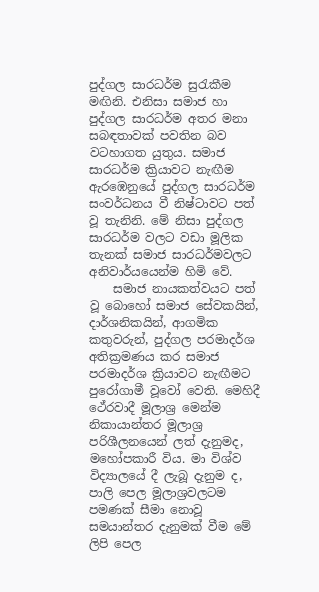පුද්ගල සාරධර්ම සුරැකීම මඟිනි. එනිසා සමාජ හා පුද්ගල සාරධර්ම අතර මනා සබඳතාවක් පවතින බව වටහාගත යුතුය. සමාජ සාරධර්ම ක්‍රියාවට නැඟීම ඇරඹෙනුයේ පුද්ගල සාරධර්ම සංවර්ධනය වී නිෂ්ටාවට පත් වූ තැනිනි. මේ නිසා පුද්ගල සාරධර්ම වලට වඩා මූලික තැනක් සමාජ සාරධර්මවලට අනිවාර්යයෙන්ම හිමි වේ.
    සමාජ නායකත්වයට පත් වූ බොහෝ සමාජ සේවකයින්, දාර්ශනිකයින්, ආගමික කතුවරුන්, පුද්ගල පරමාදර්ශ අතික්‍රමණය කර සමාජ පරමාදර්ශ ක්‍රියාවට නැඟීමට පුරෝගාමී වූවෝ වෙති. මෙහිදී ථේරවාදී මූලාශ්‍ර මෙන්ම නිකායාන්තර මූලාශ්‍ර පරිශීලනයෙන් ලත් දැනුමද, මහෝපකාරී විය. මා විශ්ව විද්‍යාලයේ දී ලැබූ දැනුම ද, පාලි පෙල මූලාශ්‍රවලටම පමණක් සීමා නොවූ සමයාන්තර දැනුමක් වීම මේ ලිපි පෙල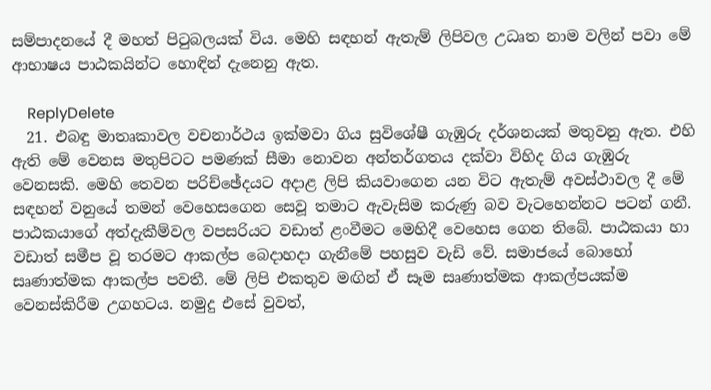සම්පාදනයේ දී මහත් පිටුබලයක් විය. මෙහි සඳහන් ඇතැම් ලිපිවල උධෘත නාම වලින් පවා මේ ආභාෂය පාඨකයින්ට හොඳින් දැනෙනු ඇත.

    ReplyDelete
  21. එබඳු මාතෘකාවල වචනාර්ථය ඉක්මවා ගිය සුවිශේෂී ගැඹුරු දර්ශනයක් මතුවනු ඇත. එහි ඇති මේ වෙනස මතුපිටට පමණක් සීමා නොවන අන්තර්ගතය දක්වා විහිද ගිය ගැඹුරු වෙනසකි. මෙහි තෙවන පරිච්ඡේදයට අදාළ ලිපි කියවාගෙන යන විට ඇතැම් අවස්ථාවල දී මේ සඳහන් වනුයේ තමන් වෙහෙසගෙන සෙවූ තමාට ඇවැසිම කරුණු බව වැටහෙන්නට පටන් ගනී. පාඨකයාගේ අත්දැකීම්වල වපසරියට වඩාත් ළංවීමට මෙහිදී වෙහෙස ගෙන තිබේ. පාඨකයා හා වඩාත් සමීප වූ තරමට ආකල්ප බෙදාහදා ගැනීමේ පහසුව වැඩි වේ. සමාජයේ බොහෝ සෘණාත්මක ආකල්ප පවතී. මේ ලිපි එකතුව මඟින් ඒ සෑම සෘණාත්මක ආකල්පයක්ම වෙනස්කිරීම උගහටය. නමුදු ‍එසේ වුවත්,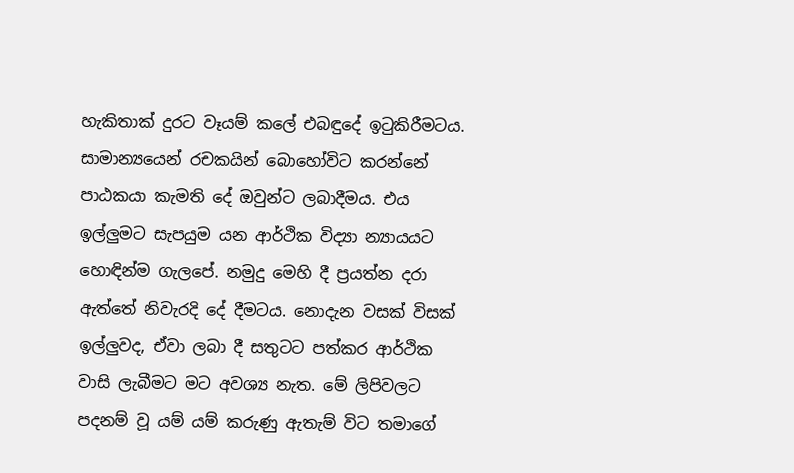හැකිතාක් දුරට වෑයම් කලේ එබඳුදේ ඉටුකිරීමටය. සාමාන්‍යයෙන් රචකයින් බොහෝවිට කරන්නේ පාඨකයා කැමති දේ ඔවුන්ට ලබාදීමය. එය ඉල්ලුමට සැපයුම යන ආර්ථික විද්‍යා න්‍යායයට හොඳින්ම ගැලපේ. නමුදු මෙහි දී ප්‍රයත්න දරා ඇත්තේ නිවැරදි දේ දීමටය. නොදැන වසක් විසක් ඉල්ලුවද, ඒවා ලබා දී සතුටට පත්කර ආර්ථික වාසි ලැබීමට මට අවශ්‍ය නැත. මේ ලිපිවලට පදනම් වූ යම් යම් කරුණු ඇතැම් විට තමාගේ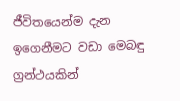ජීවිතයෙන්ම දැන ඉගෙනීමට වඩා මෙබඳු ග්‍රන්ථයකින්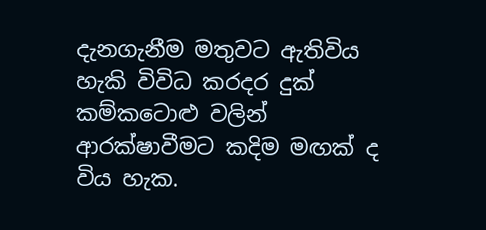දැනගැනීම මතුවට ඇතිවිය හැකි විවිධ කරදර දුක් කම්කටොළු වලින් ආරක්ෂාවීමට කදිම මඟක් ද විය හැක.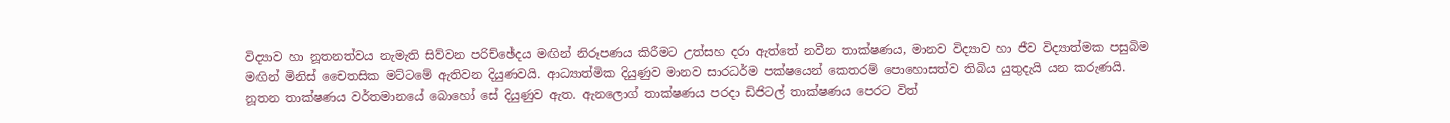විද්‍යාව හා නූතනත්වය නැමැති සිව්වන පරිච්ඡේදය මඟින් නිරූපණය කිරීමට උත්සහ දරා ඇත්තේ නවීන තාක්ෂණය, මානව විද්‍යාව හා ජීව විද්‍යාත්මක පසුබිම මඟින් මිනිස් චෛතසික මට්ටමේ ඇතිවන දියුණවයි. ආධ්‍යාත්මික දියුණුව මානව සාරධර්ම පක්ෂයෙන් කෙතරම් පොහොසත්ව තිබිය යුතුදැයි යන කරුණයි. නූතන තාක්ෂණය වර්තමානයේ බොහෝ සේ දියුණුව ඇත. ඇනලොග් තාක්ෂණය පරදා ඩිජිටල් තාක්ෂණය පෙරට විත්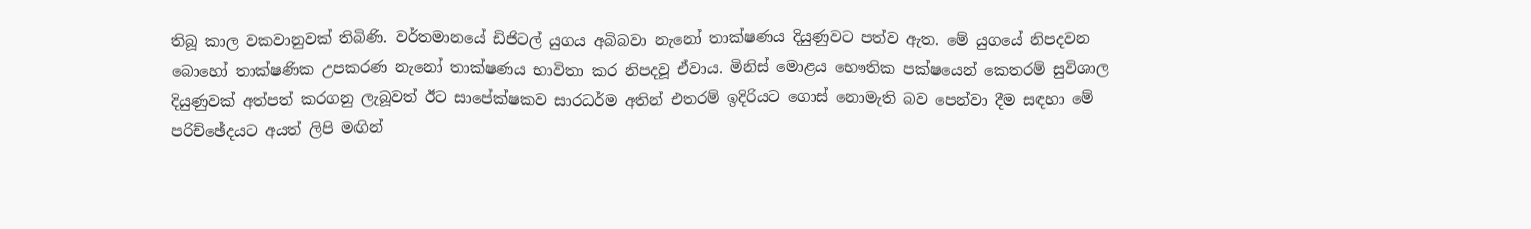තිබූ කාල වකවානුවක් තිබිණි. වර්තමානයේ ඩිජිටල් යුගය අබිබවා නැනෝ තාක්ෂණය දියුණුවට පත්ව ඇත. මේ යුගයේ නිපදවන බොහෝ තාක්ෂණික උපකරණ නැනෝ තාක්ෂණය භාවිතා කර නිපදවූ ඒවාය. මිනිස් මොළය භෞතික පක්ෂයෙන් කෙතරම් සුවිශාල දියුණුවක් අත්පත් කරගනු ලැබූවත් ඊට සාපේක්ෂකව සාරධර්ම අතින් එතරම් ඉදිරියට ගොස් නොමැති බව පෙන්වා දීම සඳහා මේ පරිච්ඡේදයට අයත් ලිපි මඟින්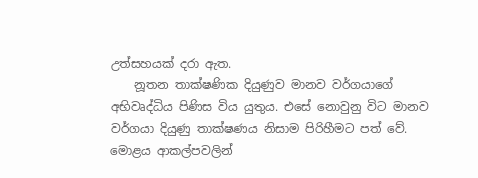උත්සහයක් දරා ඇත.
    නූතන තාක්ෂණික දියුණුව මානව වර්ගයාගේ අභිවෘද්ධිය පිණිස විය යුතුය. එසේ නොවුනු විට මානව වර්ගයා දියුණු තාක්ෂණය නිසාම පිරිහීමට පත් වේ. මොළය ආකල්පවලින්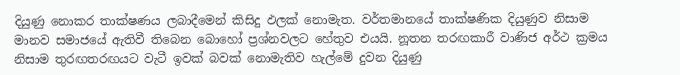දියුණු නොකර තාක්ෂණය ලබාදීමෙන් කිසිදු ඵලක් නොමැත. වර්තමානයේ තාක්ෂණික දියුණුව නිසාම මානව සමාජයේ ඇතිවී තිබෙන බොහෝ ප්‍රශ්නවලට හේතුව එයයි. නූතන තරඟකාරී වාණිජ අර්ථ ක්‍රමය නිසාම තුරඟතරඟයට වැටී ඉවක් බවක් නොමැතිව හැල්මේ දුවන දියුණු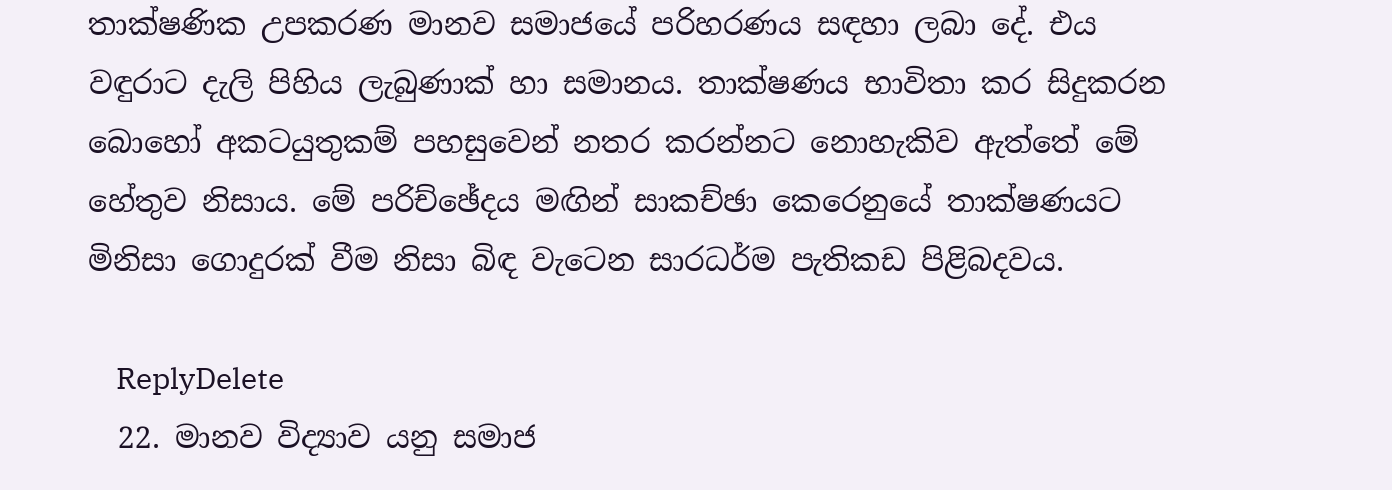තාක්ෂණික උපකරණ මානව සමාජයේ පරිහරණය සඳහා ලබා දේ. එය වඳුරාට දැලි පිහිය ලැබුණාක් හා සමානය. තාක්ෂණය භාවිතා කර සිදුකරන බොහෝ අකටයුතුකම් පහසුවෙන් නතර කරන්නට නොහැකිව ඇත්තේ මේ හේතුව නිසාය. මේ පරිච්ඡේදය මඟින් සාකච්ඡා කෙරෙනුයේ තාක්ෂණයට මිනිසා ගොදුරක් වීම නිසා බිඳ වැටෙන සාරධර්ම පැතිකඩ පිළිබදවය.

    ReplyDelete
  22. මානව විද්‍යාව යනු සමාජ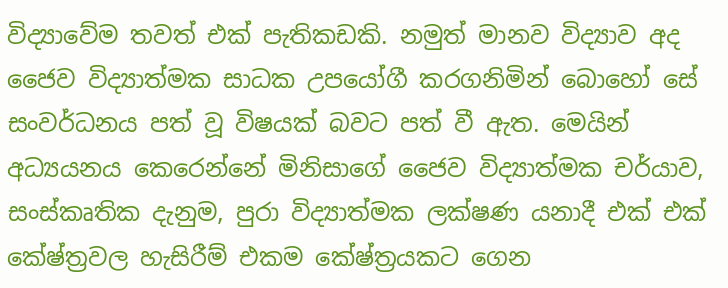විද්‍යාවේම තවත් එක් පැතිකඩකි. නමුත් මානව විද්‍යාව අද ජෛව විද්‍යාත්මක සාධක උපයෝගී කරගනිමින් බොහෝ සේ සංවර්ධනය පත් වූ විෂයක් බවට පත් වී ඇත. මෙයින් අධ්‍යයනය කෙරෙන්නේ මිනිසාගේ ජෛව විද්‍යාත්මක චර්යාව, සංස්කෘතික දැනුම, පුරා විද්‍යාත්මක ලක්ෂණ යනාදී එක් එක් කේෂ්ත්‍රවල හැසිරීම් එකම කේෂ්ත්‍රයකට ගෙන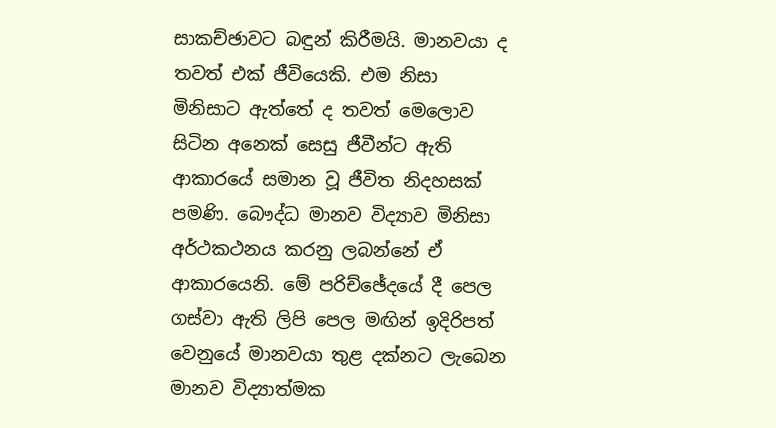සාකච්ඡාවට බඳුන් කිරීමයි. මානවයා ද තවත් එක් ජීවියෙකි. එම නිසා මිනිසාට ඇත්තේ ද තවත් මෙ‍ලොව සිටින අනෙක් සෙසු ජීවීන්ට ඇති ආකාරයේ සමාන වූ ජීවිත නිදහසක් පමණි. බෞද්ධ මානව විද්‍යාව මිනිසා අර්ථකථනය කරනු ලබන්නේ ඒ ආකාරයෙනි. මේ පරිච්ඡේදයේ දී පෙල ගස්වා ඇති ලිපි පෙල මඟින් ඉදිරිපත් වෙනුයේ මානවයා තුළ දක්නට ලැබෙන මානව විද්‍යාත්මක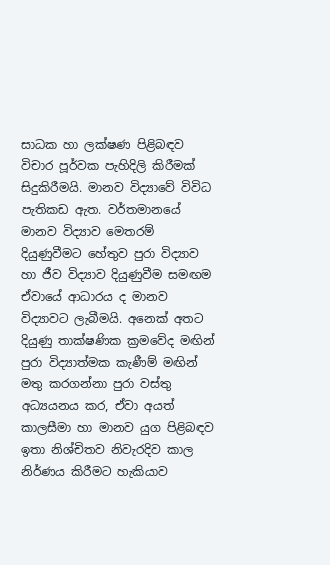සාධක හා ලක්ෂණ පිළිබඳව විචාර පූර්වක පැහිදිලි කිරීමක් සිදුකිරීමයි. මානව විද්‍යාවේ විවිධ පැතිකඩ ඇත. වර්තමානයේ මානව විද්‍යාව මෙතරම් දියුණුවීමට හේතුව පුරා විද්‍යාව හා ජීව විද්‍යාව දියුණුවීම සමඟම ඒවායේ ආධාරය ද මානව විද්‍යාවට ලැබීමයි. අනෙක් අතට දියුණු තාක්ෂණික ක්‍රමවේද මඟින් පුරා විද්‍යාත්මක කැණීම් මඟින් මතු කරගන්නා පුරා වස්තු අධ්‍යයනය කර, ඒවා අයත් කාලසීමා හා මානව යුග පිළිබඳව ඉතා නිශ්චිතව නිවැරදිව කාල නිර්ණය කිරීමට හැකියාව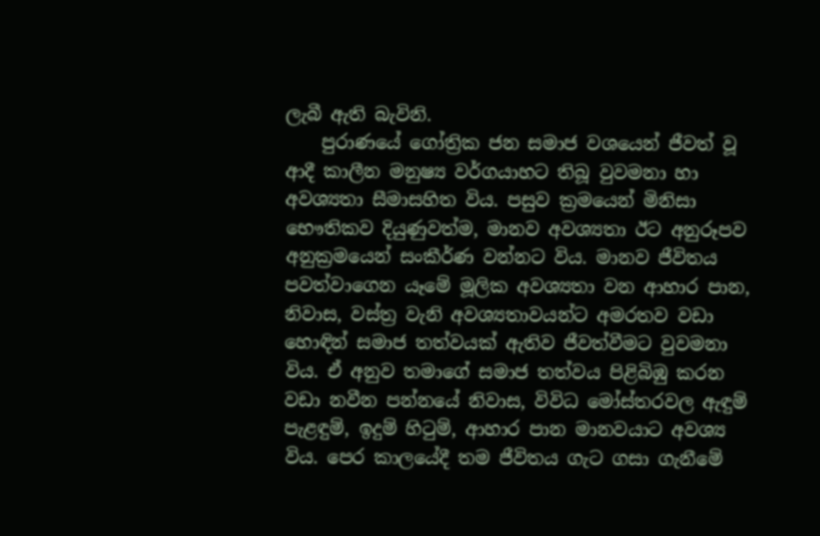ලැබී ඇති බැවිනි.
    පුරාණයේ ගෝත්‍රික ජන සමාජ වශයෙන් ජීවත් වූ ආදී කාලීන මනුෂ්‍ය වර්ගයාහට තිබූ වුවමනා හා අවශ්‍යතා සීමාසහිත විය. පසුව ක්‍රමයෙන් මිනිසා භෞතිකව දියුණුවත්ම, මානව අවශ්‍යතා ඊට අනුරූපව අනුක්‍රමයෙන් සංකීර්ණ වන්නට විය. මානව ජීවිතය පවත්වාගෙන යෑමේ මූලික අවශ්‍යතා වන ආහාර පාන, නිවාස, වස්ත්‍ර වැනි අවශ්‍යතාවයන්ට අමරතව වඩා හොඳින් සමාජ තත්වයක් ඇතිව ජීවත්වීමට වුවමනා විය. ඒ අනුව තමාගේ සමාජ තත්වය පිළිබිඹු කරන වඩා නවීන පන්නයේ නිවාස, විවිධ මෝස්තරවල ඇඳුම් පැළඳුම්, ඉදුම් හිටුම්, ආහාර පාන මානවයාට අවශ්‍ය විය. පෙර කාලයේදී තම ජීවිතය ගැට ගසා ගැනීමේ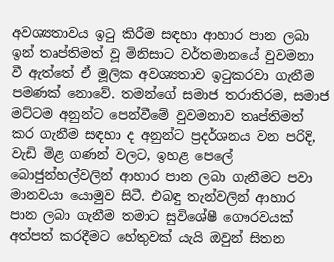අවශ්‍යතාවය ඉටු කිරීම සඳහා ආහාර පාන ලබා ඉන් තෘප්තිමත් වූ මිනිසාට වර්තමානයේ වුවමනා වී ඇත්තේ ඒ මූලික අවශ්‍යතාව ඉටුකරවා ගැනීම පමණක් නොවේ. තමන්ගේ සමාජ තරාතිරම, සමාජ මට්ටම අනුන්ට පෙන්වීමේ වුවමනාව තෘප්තිමත් කර ගැනීම සඳහා ද අනුන්ට ප්‍රදර්ශනය වන පරිදි, වැඩි මිළ ගණන් වලට, ඉහළ පෙලේ බොජුන්හල්වලින් ආහාර පාන ලබා ගැනීමට පවා මානවයා යොමුව සිටී. එබඳු තැන්වලින් ආහාර පාන ලබා ගැනීම තමාට සුවිශේෂී ගෞරවයක් අත්පත් කරදීමට හේතුවක් යැයි ‍ඔවුන් සිතන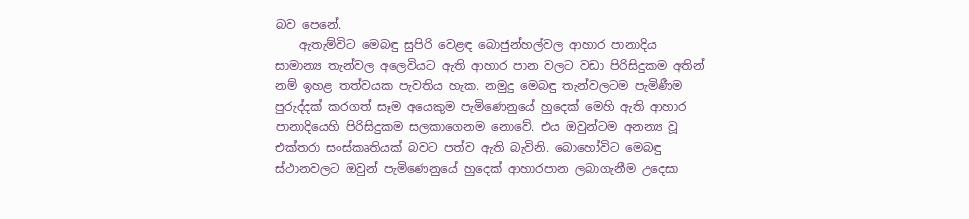බව පෙනේ.
    ඇතැම්විට මෙබඳු සුපිරි වෙළඳ බොජුන්හල්වල ආහාර පානාදිය සාමාන්‍ය තැන්වල අලෙවියට ඇති ආහාර පාන වලට වඩා පිරිසිදුකම අතින් නම් ඉහළ තත්වයක පැවතිය හැක. නමුදු මෙබඳු තැන්වලටම පැමිණීම පුරුද්දක් කරගත් සෑම අයෙකුම පැමිණෙනුයේ හුදෙක් මෙහි ඇති ආහාර පානාදියෙහි පිරිසිදුකම සලකාගෙනම නොවේ. එය ඔවුන්ටම අනන්‍ය වූ එක්තරා සංස්කෘතියක් බවට පත්ව ඇති බැවිනි. බොහෝවිට මෙබඳු ස්ථානවලට ඔවුන් පැමිණෙනුයේ හුදෙක් ආහාරපාන ලබාගැනීම උදෙසා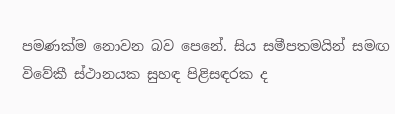පමණක්ම නොවන බව පෙනේ. සිය සමීපතමයින් සමඟ විවේකී ස්ථානයක සුහඳ පිළිසඳරක ද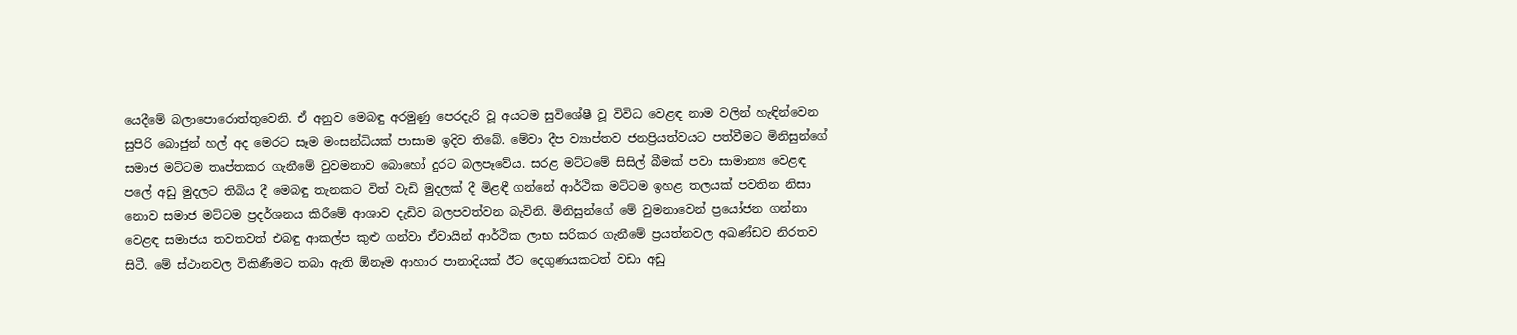යෙදීමේ බලාපොරොත්තුවෙනි. ඒ අනුව මෙබඳු අරමුණු පෙරදැරි වූ අයටම සුවිශේෂී වූ විවිධ වෙළඳ නාම වලින් හැඳින්වෙන සුපිරි බොජුන් හල් අද මෙරට සෑම මංසන්ධියක් පාසාම ඉදිව තිබේ. මේවා දීප ව්‍යාප්තව ජනප්‍රියත්වයට පත්වීමට මිනිසුන්ගේ සමාජ මට්ටම තෘප්තකර ගැනීමේ වුවමනාව බොහෝ දුරට බලපෑවේය. සරළ මට්ටමේ සිසිල් බීමක් පවා සාමාන්‍ය වෙළඳ පලේ අඩු මුදලට තිබිය දී මෙබඳු තැනකට විත් වැඩි මුදලක් දී මිළඳී ගන්නේ ආර්ථික මට්ටම ඉහළ තලයක් පවතින නිසා නොව සමාජ මට්ටම ප්‍රදර්ශනය කිරීමේ ආශාව දැඩිව බලපවත්වන බැවිනි. මිනිසුන්ගේ මේ වුමනාවෙන් ප්‍රයෝජන ගන්නා වෙළඳ සමාජය තවතවත් එබඳු ආකල්ප කුළු ගන්වා ඒවායින් ආර්ථික ලාභ සරිකර ගැනීමේ ප්‍රයත්නවල අඛණ්ඩව නිරතව සිටී. මේ ස්ථානවල විකිණීමට තබා ඇති ඕනෑම ආහාර පානාදියක් ඊට දෙගුණයකටත් වඩා අඩු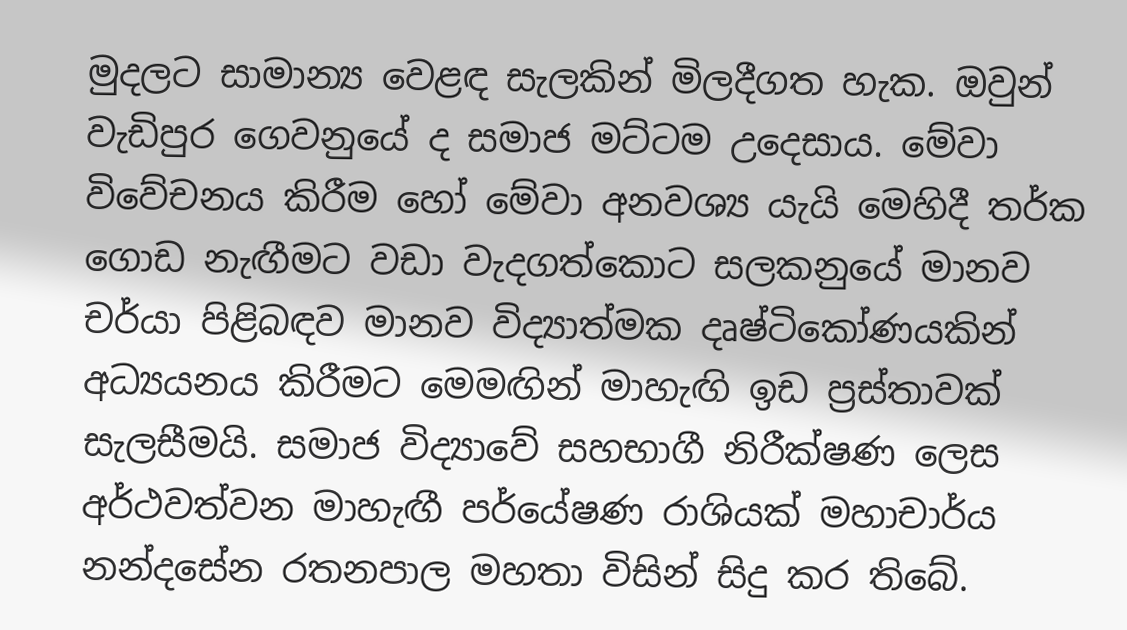මුදලට සාමාන්‍ය වෙළඳ සැලකින් මිලදීගත හැක. ඔවුන් වැඩිපුර ගෙවනුයේ ද සමාජ මට්ටම උදෙසාය. මේවා විවේචනය කිරීම හෝ මේවා අනවශ්‍ය යැයි මෙහිදී තර්ක ගොඩ නැඟීමට වඩා වැදගත්කොට සලකනුයේ මානව චර්යා පිළිබඳව මානව විද්‍යාත්මක දෘෂ්ටිකෝණයකින් අධ්‍යයනය කිරීමට මෙමඟින් මාහැඟි ඉඩ ප්‍රස්තාවක් සැලසීමයි. සමාජ විද්‍යා‍වේ සහභාගී නිරීක්ෂණ ලෙස අර්ථවත්වන මාහැඟී පර්යේෂණ රාශියක් මහාචාර්ය නන්දසේන රතනපාල මහතා විසින් සිදු කර තිබේ.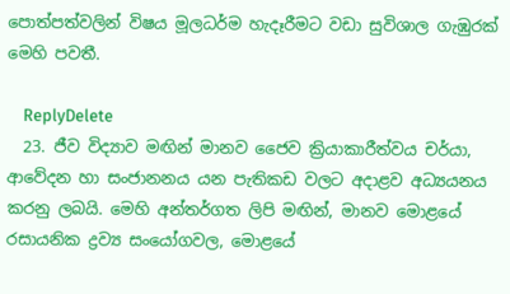පොත්පත්වලින් විෂය මූලධර්ම හැදෑරීමට වඩා සුවිශාල ගැඹුරක් මෙහි පවතී.

    ReplyDelete
  23. ජීව විද්‍යාව මඟින් මානව ජෛව ක්‍රියාකාරීත්වය චර්යා, ආවේදන හා සංජානනය යන පැතිකඩ වලට අදාළව අධ්‍යයනය කරනු ලබයි. මෙහි අන්තර්ගත ලිපි මඟින්, මානව මොළයේ රසායනික ද්‍රව්‍ය සංයෝගවල, මොළයේ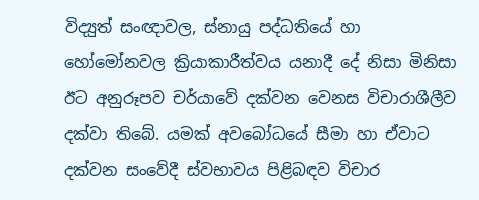විද්‍යුත් සංඥාවල, ස්නායු පද්ධතියේ හා හෝමෝනවල ක්‍රියාකාරීත්වය යනාදී දේ නිසා මිනිසා ඊට අනුරූපව චර්යාවේ දක්වන වෙනස විචාරාශීලීව දක්වා තිබේ. යමක් අවබෝධයේ සීමා හා ඒවාට දක්වන සංවේදී ස්වභාවය පිළිබඳව විචාර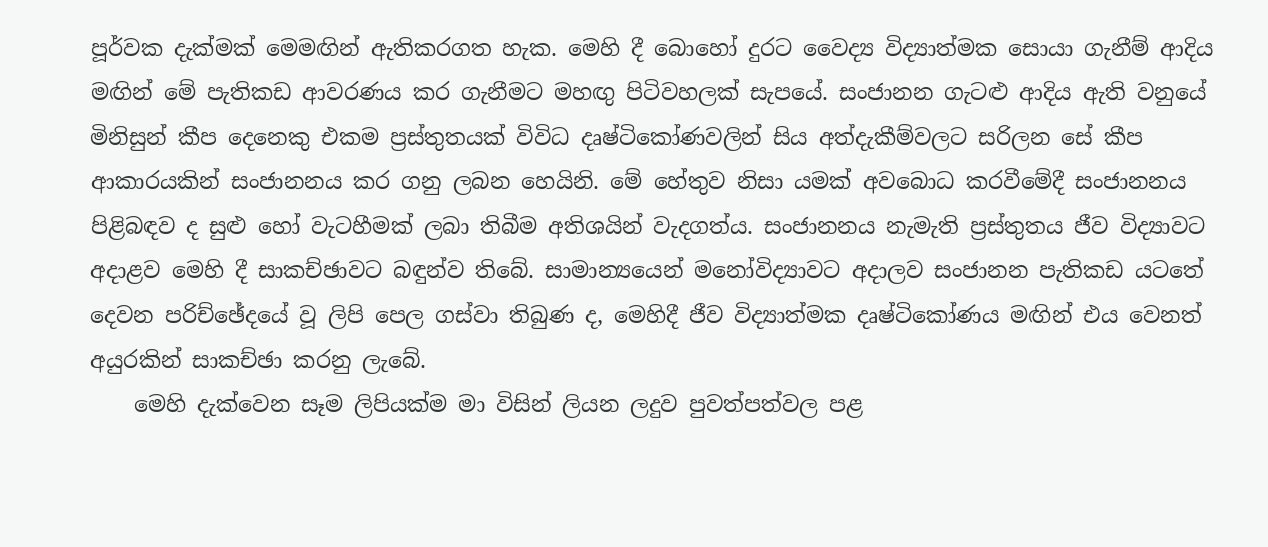පූර්වක දැක්මක් මෙමඟින් ඇතිකරගත හැක. මෙහි දී බොහෝ දුරට වෛද්‍ය විද්‍යාත්මක සොයා ගැනීම් ආදිය මඟින් මේ පැතිකඩ ආවරණය කර ගැනීමට මහඟු පිටිවහලක් සැපයේ. සංජානන ගැටළු ආදිය ඇති වනුයේ මිනිසුන් කීප දෙනෙකු එකම ප්‍රස්තුතයක් විවිධ දෘෂ්ටිකෝණවලින් සිය අත්දැකීම්වලට සරිලන සේ කීප ආකාරයකින් සංජානනය කර ගනු ලබන හෙයිනි. මේ හේතුව නිසා යමක් අවබොධ කරවීමේදී සංජානනය පිළිබඳව ද සුළු හෝ වැටහීමක් ලබා තිබීම අතිශයින් වැදගත්ය. සංජානනය නැමැති ප්‍රස්තුතය ජීව විද්‍යාවට අදාළව මෙහි දී සාකච්ඡාවට බඳුන්ව තිබේ. සාමාන්‍යයෙන් මනෝවිද්‍යාවට අදාලව සංජානන පැතිකඩ යටතේ දෙවන පරිච්ඡේදයේ වූ ලිපි පෙල ගස්වා තිබුණ ද, මෙහිදී ජීව විද්‍යාත්මක දෘෂ්ටිකෝණය මඟින් එය වෙනත් අයුරකින් සාකච්ඡා කරනු ලැබේ.
    මෙහි දැක්වෙන සෑම ලිපියක්ම මා විසින් ලියන ලදුව පුවත්පත්වල පළ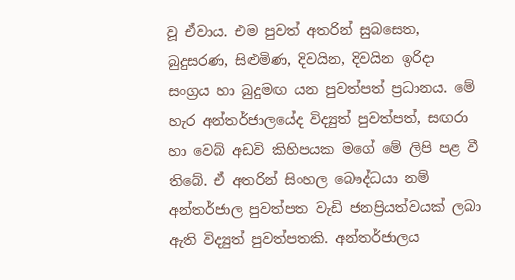වූ ඒවාය. එම පුවත් අතරින් සුබසෙත, බුදුසරණ, සිළුමිණ, දිවයින, දිවයින ඉරිදා සංග්‍රය හා බුදුමඟ යන පුවත්පත් ප්‍රධානය. මේ හැර අන්තර්ජාලයේද විද්‍යුත් පුවත්පත්, සඟරා හා වෙබ් අඩවි කිහිපයක මගේ මේ ලිපි පළ වී තිබේ. ඒ අතරින් සිංහල බෞද්ධයා නම් අන්තර්ජාල පුවත්පත වැඩි ජනප්‍රියත්වයක් ලබා ඇති විද්‍යුත් පුවත්පතකි. අන්තර්ජාලය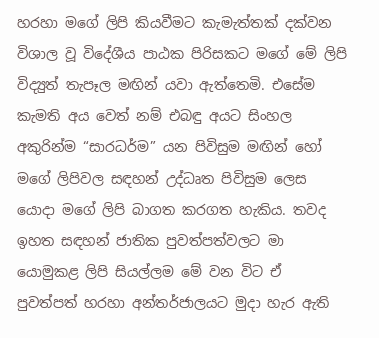හරහා මගේ ලිපි කියවීමට කැමැත්තක් දක්වන විශාල වූ විදේශීය පාඨක පිරිසකට ම‍ගේ මේ ලිපි විද්‍යුත් තැපෑල මඟින් යවා ඇත්තෙමි. එසේම කැමති අය වෙත් නම් එබඳු අයට සිංහල අකුරින්ම “සාරධර්ම” යන පිවිසුම මඟින් හෝ මගේ ලිපිවල සඳහන් උද්ධෘත පිවිසුම ලෙස යොදා මගේ ලිපි බාගත කරගත හැකිය. තවද ඉහත සඳහන් ජාතික පුවත්පත්වලට මා යොමුකළ ලිපි සියල්ලම මේ වන විට ඒ පුවත්පත් හරහා අන්තර්ජාලයට මුදා හැර ඇති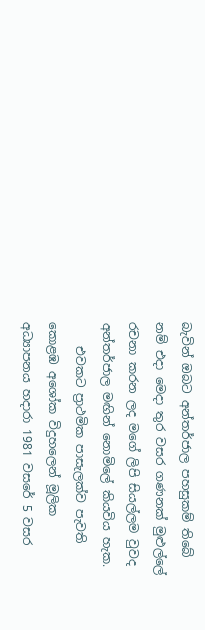බැවින් ඔබට අන්තර්ජාල පහසුකම් තිබේ නම් එදා මෙදා තුර වසර ගණනක් මුළුල්ලේ රචනා කරන ලද මගේ ලිපි සියල්ලම වුවද අන්තර්ජාල මඟින් නොමිලේ කියවිය හැක.
    එවකට ප්‍රාථමික පාසැලක්ව පැවති කොළඹ අශෝක විදුහලෙන් මූලික අධ්‍යාපනය හදාරා 1981 වසරේ 5 වසර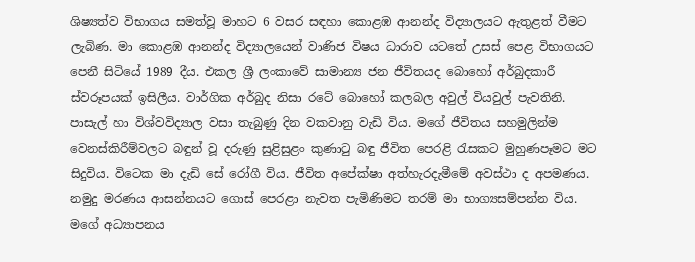ශිෂ්‍යත්ව විභාගය සමත්වූ මාහට 6 වසර සඳහා කොළඹ ආනන්ද විද්‍යාලයට ඇතුළත් වීමට ලැබිණ. මා කොළඹ ආනන්ද විද්‍යාලයෙන් වාණිජ විෂය ධාරාව යටතේ උසස් පෙළ විභාගයට පෙනී සිටියේ 1989 දීය. එකල ශ්‍රී ලංකාවේ සාමාන්‍ය ජන ජීවිතයද බොහෝ අර්බුදකාරී ස්වරූපයක් ඉසිලීය. වාර්ගික අර්බුද නිසා රටේ බොහෝ කලබල අවුල් වියවුල් පැවතිනි. පාසැල් හා විශ්වවිද්‍යාල වසා තැබුණු දින වකවානු වැඩි විය. මගේ ජීවිතය සහමුලින්ම වෙනස්කිරීම්වලට බඳුන් වූ දරුණු සුළිසුළං කුණාටු බඳු ජීවිත පෙරළි රැසකට මුහුණපෑමට මට සිදුවිය. විටෙක මා දැඩි සේ රෝගී විය. ජීවිත අපේක්ෂා අත්හැරදැමීමේ අවස්ථා ද අපමණය. නමුදු මරණය ආසන්නයට ගොස් පෙරළා නැවත පැමිණිමට තරම් මා භාග්‍යසම්පන්න විය. මගේ අධ්‍යාපනය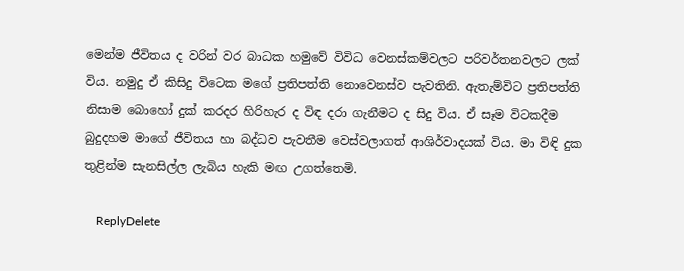මෙන්ම ජීවිතය ද වරින් වර බාධක හමුවේ විවිධ වෙනස්කම්වලට පරිවර්තනවලට ලක් විය. නමුදු ඒ කිසිදු විටෙක මගේ ප්‍රතිපත්ති නොවෙනස්ව පැවතිනි. ඇතැම්විට ප්‍රතිපත්ති නිසාම බොහෝ දුක් කරදර හිරිහැර ද විඳ දරා ගැනීමට ද සිදු විය. ඒ සෑම විටකදීම බුදුදහම මාගේ ජීවිතය හා බද්ධව පැවතීම වෙස්වලාගත් ආශිර්වාදයක් විය. මා විඳි දුක තුළින්ම සැනසිල්ල ලැබිය හැකි මඟ උගත්තෙමි.

    ReplyDelete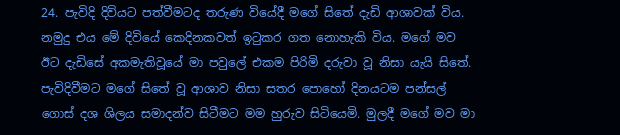24. පැවිදි දිවියට පත්වීමටද තරුණ වියේදී මගේ සිතේ දැඩි ආශාවක් විය. නමුදු එය මේ දිවියේ කෙදිනකවත් ඉටුකර ගත නොහැකි විය. මගේ මව ඊට දැඩිසේ අකමැතිවූයේ මා පවුලේ එකම පිරිමි දරුවා වූ නිසා යැයි සිතේ. පැවිදිවීමට මගේ සිතේ වූ ආශාව නිසා සතර පොහෝ දිනයටම පන්සල් ගොස් දශ ශිලය සමාදන්ව සිටීමට මම හුරුව සිටියෙමි. මුලදී මගේ මව මා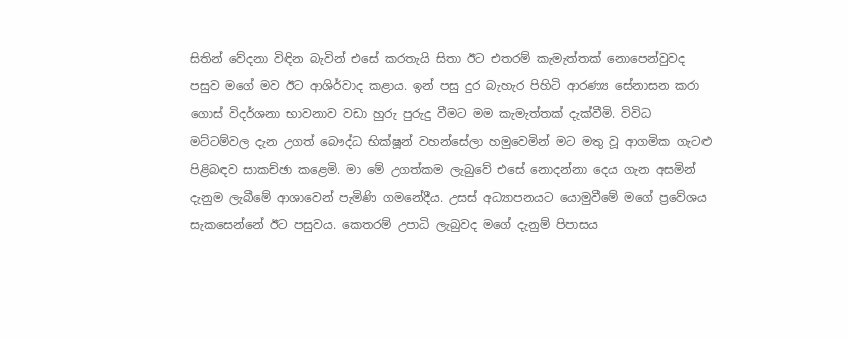සිතින් වේදනා විඳින බැවින් එසේ කරතැයි සිතා ඊට එතරම් කැමැත්තක් නොපෙන්වුවද පසුව මගේ මව ඊට ආශිර්වාද කළාය. ඉන් පසු දුර බැහැර පිහිටි ආරණ්‍ය සේනාසන කරා ගො‍ස් විදර්ශනා භාවනාව වඩා හුරු පුරුදු වීමට මම කැමැත්තක් දැක්වීමි. විවිධ මට්ටම්වල දැන උගත් බෞද්ධ භික්ෂූන් වහන්සේලා හමුවෙමින් මට මතු වූ ආගමික ගැටළු පිළිබඳව සාකච්ඡා කළෙමි. මා මේ උගත්කම ලැබුවේ එසේ නොදන්නා දෙය ගැන අසමින් දැනුම ලැබීමේ ආශාවෙන් පැමිණි ගමනේදීය. උසස් අධ්‍යාපනයට යොමුවීමේ මගේ ප්‍රවේශය සැකසෙන්නේ ඊට පසුවය. කෙතරම් උපාධි ලැබුවද මගේ දැනුම් පිපාසය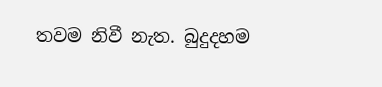තවම නිවී නැත. බුදුදහම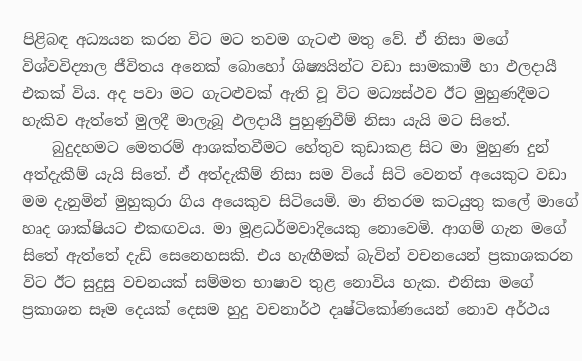පිළිබඳ අධ්‍යයන කරන විට මට තවම ගැටළු මතු වේ. ඒ නිසා මගේ විශ්වවිද්‍යාල ජීවිතය අනෙක් බොහෝ ශිෂ්‍යයින්ට වඩා සාමකාමී හා ඵලදායී එකක් විය. අද පවා මට ගැටළුවක් ඇති වූ විට මධ්‍යස්ථව ඊට මුහුණදීමට හැකිව ඇත්තේ මුලදී මාලැබූ ඵලදායී පුහුණුවීම් නිසා යැයි මට සිතේ.
    බුදුදහමට මෙතරම් ආශක්තවීමට හේතුව කුඩාකළ සිට මා මුහුණ දුන් අත්දැකීම් යැයි සිතේ. ඒ අත්දැකීම් නිසා සම වියේ සිටි වෙනත් අයෙකුට වඩා මම දැනුමින් මුහුකුරා ගිය අයෙකුව සිටියෙමි. මා නිතරම කටයුතු කලේ මාගේ හෘද ශාක්ෂියට එකඟවය. මා මූළධර්මවාදියෙකු නොවෙමි. ආගම් ගැන ම‍ගේ සිතේ ඇත්තේ දැඩි සෙනෙහසකි. එය හැඟීමක් බැවින් වචනයෙන් ප්‍රකාශකරන විට ඊට සුදුසු වචනයක් සම්මත භාෂාව තුළ නොවිය හැක. එනිසා මගේ ප්‍රකාශන සෑම දෙයක් දෙසම හුදු වචනාර්ථ දෘෂ්ටිකෝණයෙන් නොව අර්ථය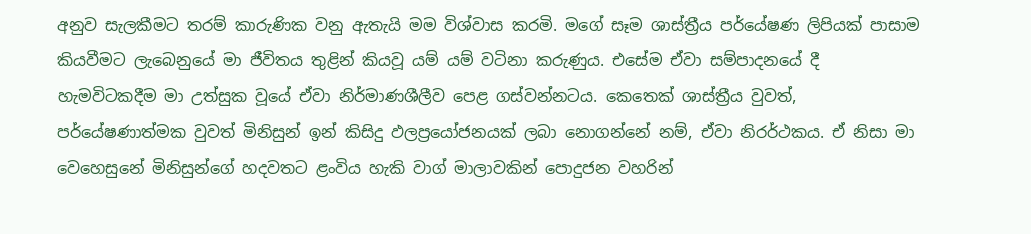අනුව සැලකීමට තරම් කාරුණික වනු ඇතැයි මම විශ්වාස කරමි. මගේ සෑම ශාස්ත්‍රීය පර්යේෂණ ලිපියක් පාසාම කියවීමට ලැබෙනුයේ මා ජීවිතය තුළින් කියවූ යම් යම් වටිනා කරුණුය. එසේම ඒවා සම්පාදනයේ දී හැමවිටකදීම මා උත්සුක වූයේ ඒවා නිර්මාණශීලීව පෙළ ගස්වන්නටය. කෙතෙක් ශාස්ත්‍රීය වුවත්, පර්යේෂණාත්මක වුවත් මිනිසුන් ඉන් කිසිදු ඵලප්‍රයෝජනයක් ලබා නොගන්නේ නම්, ඒවා නිරර්ථකය. ඒ නිසා මා වෙහෙසුනේ මිනිසුන්ගේ හදවතට ළංවිය හැකි වාග් මාලාවකින් පොදුජන වහරින්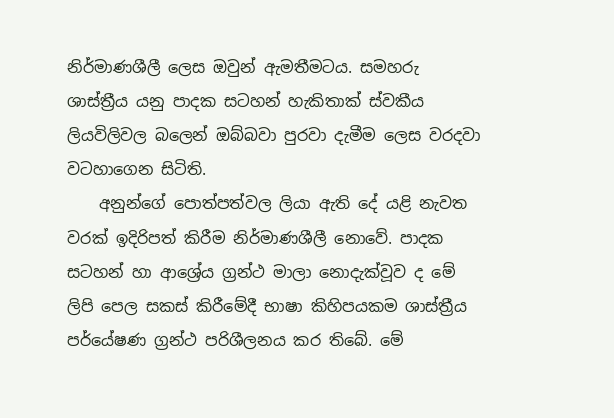නිර්මාණශීලී ලෙස ඔවුන් ඇමතීමටය. සමහරු ශාස්ත්‍රීය යනු පාදක සටහන් හැකිතාක් ස්වකීය ලියවිලිවල බලෙන් ඔබ්බවා පුරවා දැමීම ලෙස වරදවා වටහාගෙන සිටිති.
    අනුන්ගේ පොත්පත්වල ලියා ඇති දේ යළි නැවත වරක් ඉදිරිපත් කිරීම නිර්මාණශීලී නොවේ. පාදක සටහන් හා ආශ්‍රේය ග්‍රන්ථ මාලා නොදැක්වූව ද මේ ලිපි පෙල සකස් කිරීමේදී භාෂා කිහිපයකම ශාස්ත්‍රීය පර්යේෂණ ග්‍රන්ථ පරිශීලනය කර තිබේ. මේ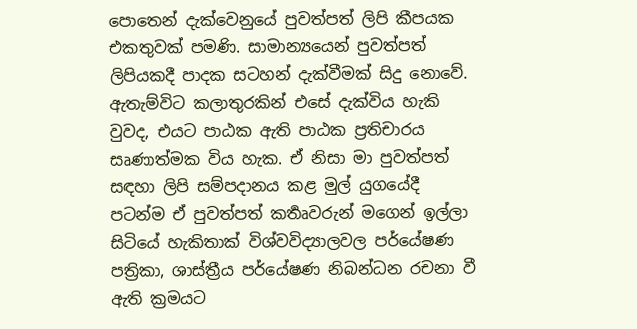පොතෙන් දැක්වෙනුයේ පුවත්පත් ලිපි කීපයක එකතුවක් පමණි. සාමාන්‍යයෙන් පුවත්පත් ලිපියකදී පාදක සටහන් දැක්වීමක් සිදු නොවේ. ඇතැම්විට කලාතුරකින් එසේ දැක්විය හැකි වුවද, එයට පාඨක ඇති පාඨක ප්‍රතිචාරය සෘණාත්මක විය හැක. ඒ නිසා මා පුවත්පත් සඳහා ලිපි සම්පදානය කළ මුල් යුගයේදී පටන්ම ඒ පුවත්පත් කර්‍තෘවරුන් මගෙන් ඉල්ලා සිටියේ හැකිතාක් විශ්වවිද්‍යාලවල පර්යේෂණ පත්‍රිකා, ශාස්ත්‍රීය පර්යේෂණ නිබන්ධන රචනා වී ඇති ක්‍රමයට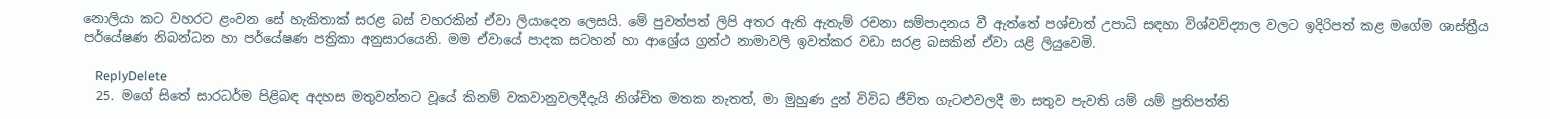නොලියා කට වහරට ළංවන සේ හැකිතාක් සරළ බස් වහරකින් ඒවා ලියාදෙන ලෙසයි. මේ පුවත්පත් ලිපි අතර ඇති ඇතැම් රචනා සම්පාදනය වී ඇත්තේ පශ්චාත් උපාධි සඳහා විශ්වවිද්‍යාල වලට ඉදිරිපත් කළ මගේම ශාස්ත්‍රීය පර්යේෂණ නිබන්ධන හා පර්යේෂණ පත්‍රිකා අනුසාරයෙනි. මම ඒවායේ පාදක සටහන් හා ආශ්‍රේය ග්‍රන්ථ නාමාවලි ඉවත්කර වඩා සරළ බසකින් ඒවා යළි ලියුවෙමි.

    ReplyDelete
  25. මගේ සිතේ සාරධර්ම පිළිබඳ අදහස මතුවන්නට වූයේ කිනම් වකවානුවලදීදැයි නිශ්චිත මතක නැතත්, මා මුහුණ දුන් විවිධ ජීවිත ගැටළුවලදී මා සතුව පැවති යම් යම් ප්‍රතිපත්ති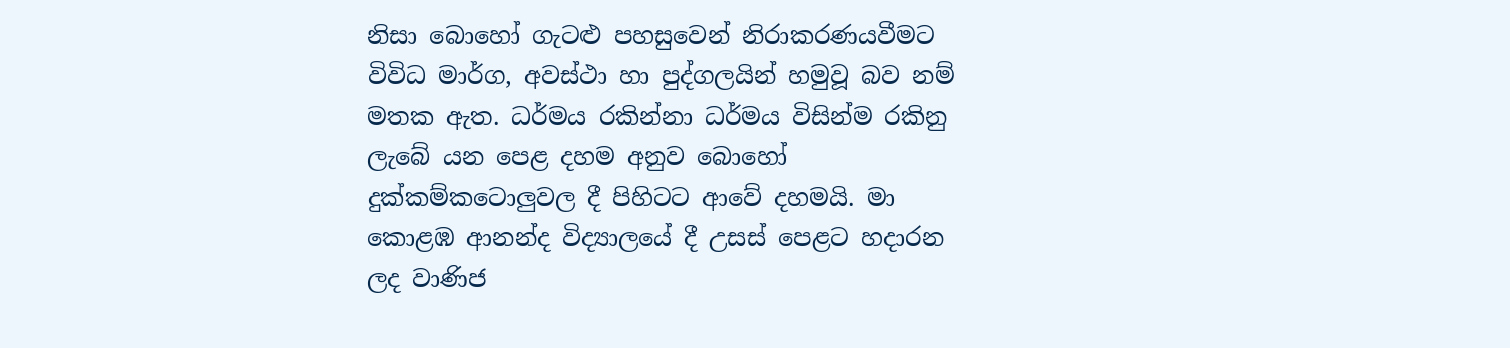නිසා බොහෝ ගැටළු පහසුවෙන් නිරාකරණයවීමට විවිධ මාර්ග, අවස්ථා හා පුද්ගලයින් හමුවූ බව නම් මතක ඇත. ධර්මය රකින්නා ධර්මය විසින්ම රකිනු ලැබේ යන පෙළ දහම අනුව බොහෝ දුක්කම්කටොලුවල දී පිහිටට ආවේ දහමයි. මා කොළඹ ආනන්ද විද්‍යාලයේ දී උසස් පෙළට හදාරන ලද වාණිජ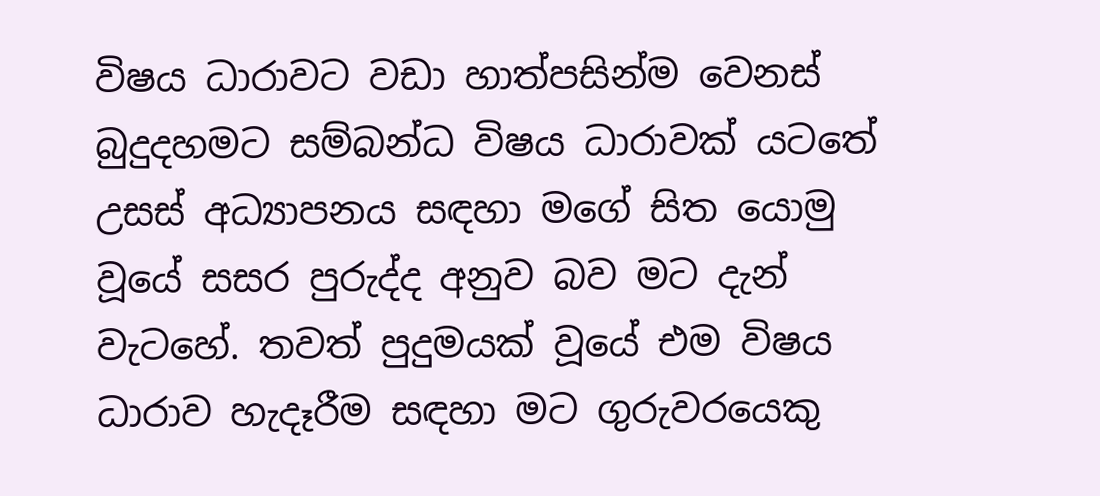විෂය ධාරාවට වඩා හාත්පසින්ම වෙනස් බුදුදහමට සම්බන්ධ විෂය ධාරාවක් යටතේ උසස් අධ්‍යාපනය සඳහා මගේ සිත යොමු වූයේ සසර පුරුද්ද අනුව බව මට දැන් වැටහේ. තවත් පුදුමයක් වූයේ එම විෂය ධාරාව හැදෑරීම සඳහා මට ගුරුවරයෙකු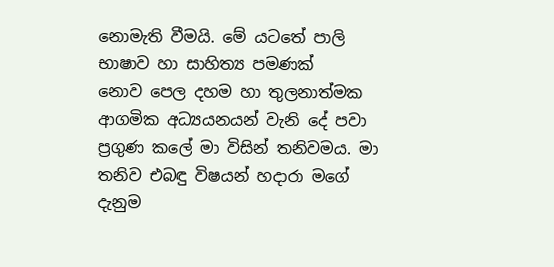නොමැති වීමයි. මේ යටතේ පාලි භාෂාව හා සාහිත්‍ය පමණක් නොව ‍පෙල දහම හා තුලනාත්මක ආගමික අධ්‍යයනයන් වැනි දේ පවා ප්‍රගුණ කලේ මා විසින් තනිවමය. මා තනිව එබඳු විෂයන් හදාරා මගේ දැනුම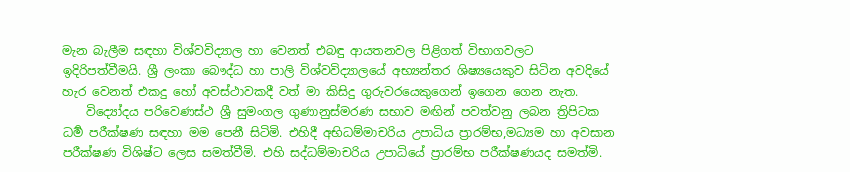මැන බැලීම සඳහා විශ්වවිද්‍යාල හා වෙනත් එබඳු ආයතනවල පිළිගත් විභාගවලට ඉදිරිපත්වීමයි. ශ්‍රී ලංකා බෞද්ධ හා පාලි විශ්වවිද්‍යාලයේ අභ්‍යන්තර ශිෂ්‍යයෙකුව සිටින අවදියේ හැර වෙනත් එකදු හෝ අවස්ථාවකදී වත් මා කිසිදු ගුරුවරයෙකුගෙන් ඉගෙන ගෙන නැත.
    විද්‍යෝදය පරිවෙණස්ථ ශ්‍රී සුමංගල ගුණානුස්මරණ සභාව මඟින් පවත්වනු ලබන ත්‍රිපිටක ධර්‍ම පරීක්ෂණ සඳහා මම පෙනී සිටිමි. එහිදී අභිධම්මාචරිය උපාධිය ප්‍රාරම්භ,මධ්‍යම හා අවසාන පරීක්ෂණ විශිෂ්ට ලෙස සමත්වීමි. එහි සද්ධම්මාචරිය උපාධියේ ප්‍රාරම්භ පරීක්ෂණයද සමත්මි.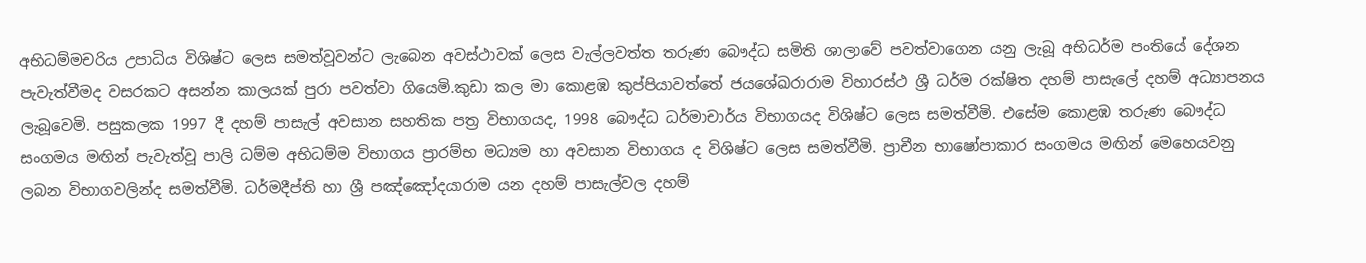අභිධම්මචරිය උපාධිය විශිෂ්ට ලෙස සමත්වූවන්ට ලැබෙන අවස්ථාවක් ලෙස වැල්ලවත්ත තරුණ බෞද්ධ සමිති ශාලාවේ පවත්වාගෙන යනු ලැබූ අභිධර්ම පංතියේ දේශන පැවැත්වීමද වසරකට අසන්න කාලයක් පුරා පවත්වා ගියෙමි.කුඩා කල මා කොළඹ කුප්පියාවත්තේ ජයශේඛරාරාම විහාරස්ථ ශ්‍රී ධර්ම රක්ෂිත දහම් පාසැලේ දහම් අධ්‍යාපනය ලැබූවෙමි. පසුකලක 1997 දී දහම් පාසැල් අවසාන සහතික පත්‍ර විභාගයද, 1998 බෞද්ධ ධර්මාචාර්ය විභාගයද විශිෂ්ට ලෙස සමත්වීමි. එසේම කොළඹ තරුණ බෞද්ධ සංගමය මඟින් පැවැත්වූ පාලි ධම්ම අභිධම්ම විභාගය ප්‍රාරම්භ මධ්‍යම හා අවසාන විභාගය ද විශිෂ්ට ලෙස සමත්වීමි. ප්‍රාචීන භාෂෝපාකාර සංගමය මඟින් මෙහෙයවනු ලබන විභාගවලින්ද සමත්වීමි. ධර්මදීප්ති හා ශ්‍රී පඤ්ඤෝදයාරාම යන දහම් පාසැල්වල දහම්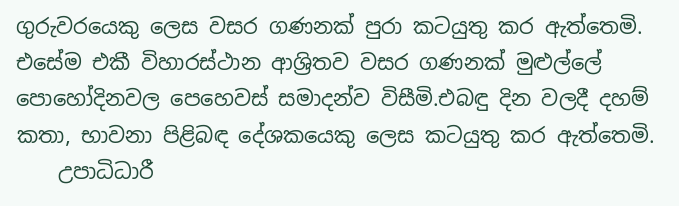ගුරුවරයෙකු ලෙස වසර ගණනක් පුරා කටයුතු කර ඇත්තෙමි. එසේම එකී විහාරස්ථාන ආශ්‍රිතව වසර ගණනක් මුළුල්ලේ පොහෝදිනවල පෙහෙවස් සමාදන්ව විසීමි.එබඳු දින වලදී දහම් කතා, භාවනා පිළිබඳ දේශකයෙකු ලෙස කටයුතු කර ඇත්තෙමි.
    උපාධිධාරී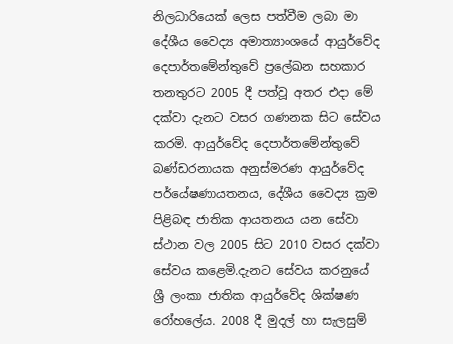නිලධාරියෙක් ලෙස පත්වීම ලබා මා දේශීය වෛද්‍ය අමාත්‍යාංශයේ ආයුර්වේද දෙපාර්තමේන්තුවේ ප්‍රලේඛන සහකාර තනතුරට 2005 දී පත්වූ අතර එදා මේ දක්වා දැනට වසර ගණනක සිට සේවය කරමි. ආයුර්වේද දෙපාර්තමේන්තුවේ බණ්ඩරනායක අනුස්මරණ ආයුර්වේද පර්යේෂණායතනය, දේශීය වෛද්‍ය ක්‍රම පිළිබඳ ජාතික ආයතනය යන සේවා ස්ථාන වල 2005 සිට 2010 වසර දක්වා සේවය කළෙමි.දැනට සේවය කරනුයේ ශ්‍රී ලංකා ජාතික ආයුර්වේද ශික්ෂණ රෝහලේය. 2008 දී මුදල් හා සැලසුම්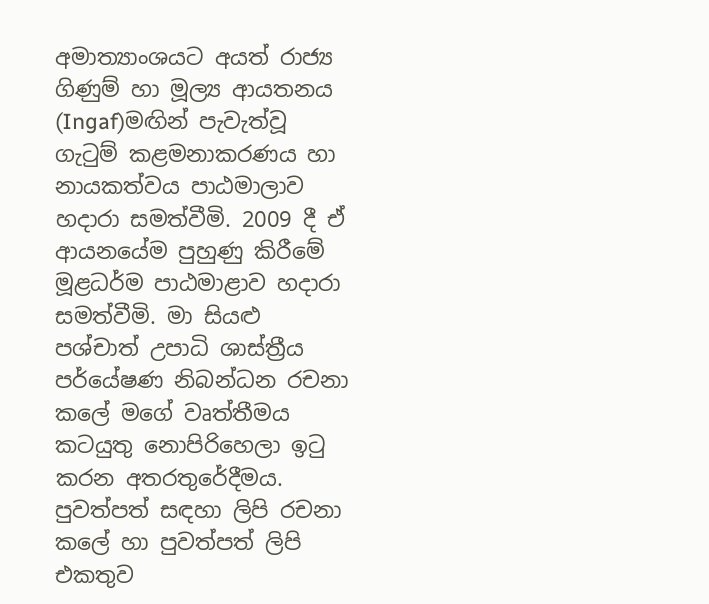අමාත්‍යාංශයට අයත් රාජ්‍ය ගිණුම් හා මූල්‍ය ආයතනය (Ingaf)මඟින් පැවැත්වූ ගැටුම් කළමනාකරණය හා නායකත්වය පාඨමාලාව හදාරා සමත්වීමි. 2009 දී ඒ ආයනයේම පුහුණු කිරීමේ මූළධර්ම පාඨමාළාව හදාරා සමත්වීමි. මා සියළු පශ්චාත් උපාධි ශාස්ත්‍රීය පර්යේෂණ නිබන්ධන රචනා කලේ මගේ වෘත්තීමය කටයුතු නොපිරිහෙලා ඉටු කරන අතරතුරේදීමය. පුවත්පත් සඳහා ලිපි රචනා කලේ හා පුවත්පත් ලිපි එකතුව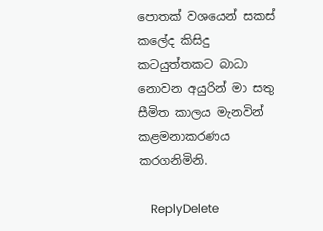පොතක් වශයෙන් සකස් කලේද කිසිදු කටයුත්තකට බාධා නොවන අයුරින් මා සතු සීමිත කාලය මැනවින් කළමනාකරණය කරගනිමිනි.

    ReplyDelete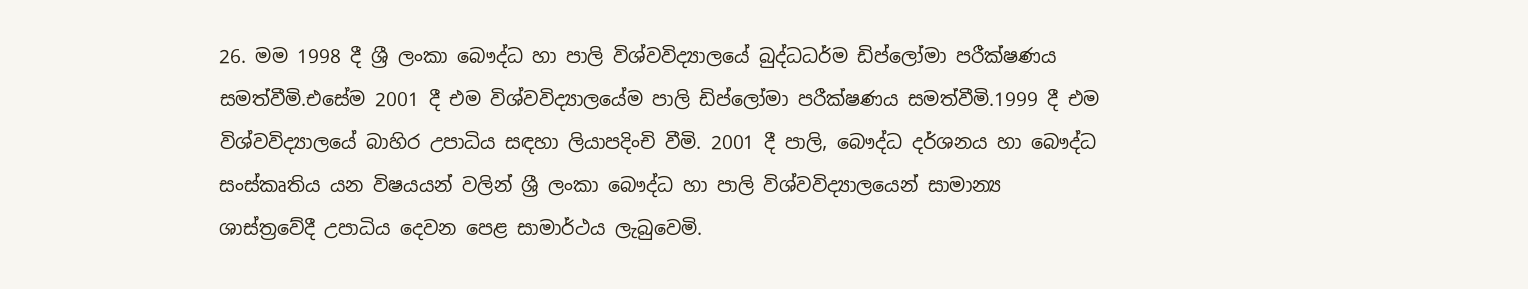26. මම 1998 දී ‍ශ්‍රී ලංකා බෞද්ධ හා පාලි විශ්වවිද්‍යාලයේ බුද්ධධර්ම ඩිප්ලෝමා පරීක්ෂණය සමත්වීමි.එසේම 2001 දී එම විශ්වවිද්‍යාලයේම පාලි ඩිප්ලෝමා පරීක්ෂණය සමත්වීමි.1999 දී එම විශ්වවිද්‍යාලයේ බාහිර උපාධිය සඳහා ලියාපදිංචි වීමි. 2001 දී පාලි, බෞද්ධ දර්ශනය හා බෞද්ධ සංස්කෘතිය යන විෂයයන් වලින් ශ්‍රී ලංකා බෞද්ධ හා පාලි විශ්වවිද්‍යාලයෙන් සාමාන්‍ය ශාස්ත්‍රවේදී උපාධිය දෙවන පෙළ සාමාර්ථය ලැබුවෙමි.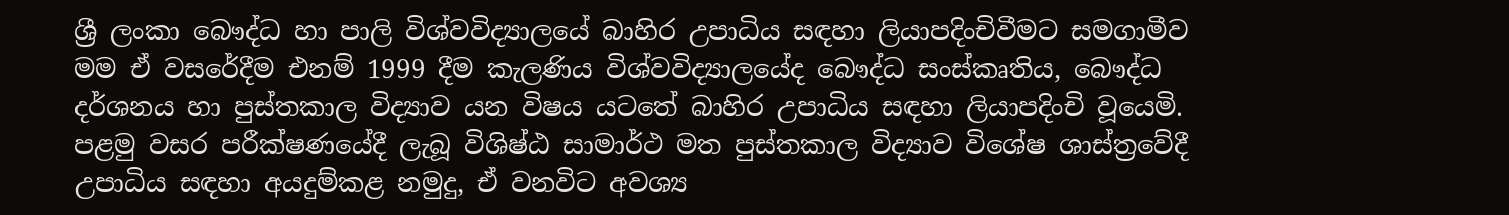ශ්‍රී ලංකා බෞද්ධ හා පාලි විශ්වවිද්‍යාල‍යේ බාහිර උපාධිය සඳහා ලියාපදිංචිවීමට සමගාමීව මම ඒ වසරේදීම එනම් 1999 දීම කැලණිය විශ්වවිද්‍යාලයේද බෞද්ධ සංස්කෘතිය, බෞද්ධ දර්ශනය හා පුස්තකාල විද්‍යාව යන විෂය යටතේ බාහිර උපාධිය සඳහා ලියාපදිංචි වූයෙමි. පළමු වසර පරීක්ෂණයේදී ලැබූ විශිෂ්ඨ සාමාර්ථ මත පුස්තකාල විද්‍යාව විශේෂ ශාස්ත්‍රවේදී උපාධිය සඳහා අයදුම්කළ නමුදු, ඒ වනවිට අවශ්‍ය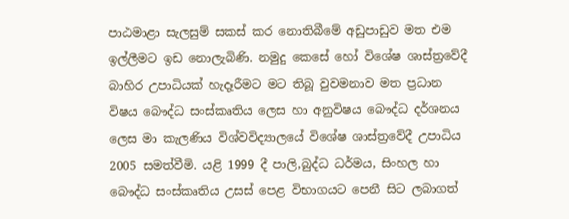පාඨමාළා සැලසුම් සකස් කර නොතිබීමේ අඩුපාඩුව මත එම ඉල්ලීමට ඉඩ නොලැබිණි. නමුදු කෙසේ හෝ විශේෂ ශාස්ත්‍රවේදී බාහිර උපාධියක් හැදෑරීමට මට තිබූ වුවමනාව මත ප්‍රධාන විෂය බෞද්ධ සංස්කෘතිය ලෙස හා අනුවිෂය බෞද්ධ දර්ශනය ලෙස මා කැලණිය විශ්වවිද්‍යාලයේ විශේෂ ශාස්ත්‍රවේදී උපාධිය 2005 සමත්වීමි. යළි 1999 දී පාලි,බුද්ධ ධර්මය, සිංහල හා බෞද්ධ සංස්කෘතිය උසස් පෙළ විභාගයට පෙනී සිට ලබාගත්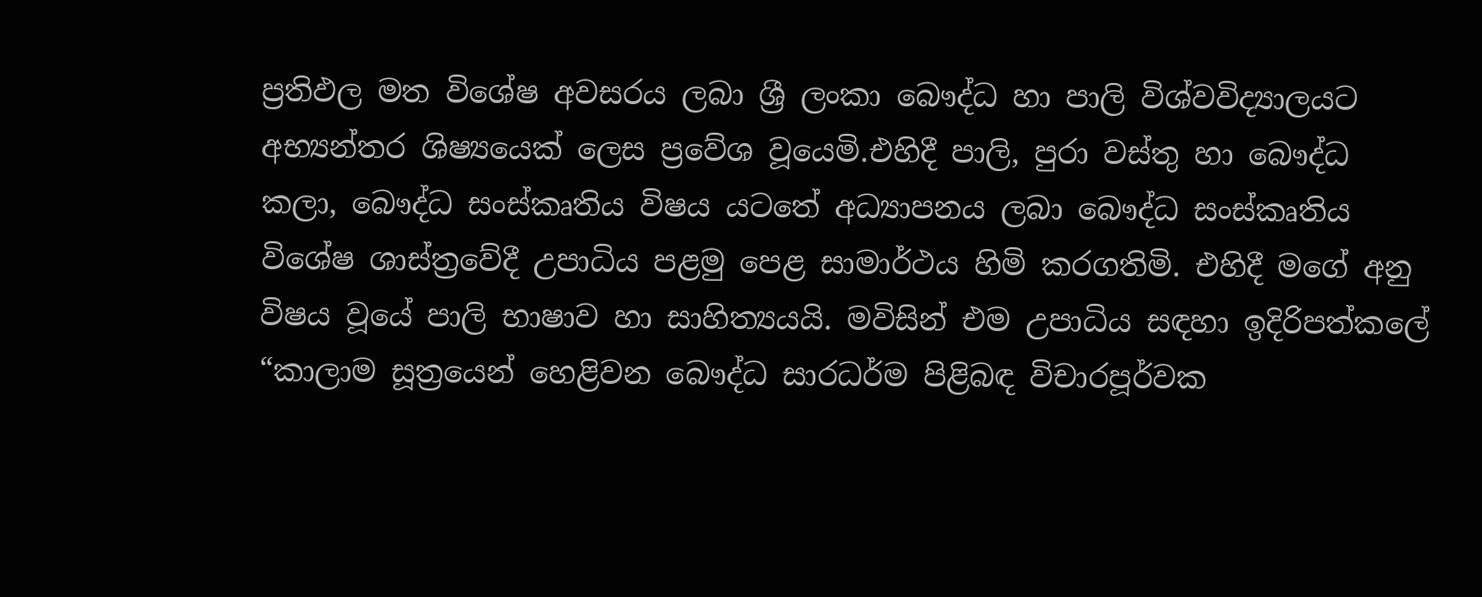ප්‍රතිඵල මත විශේෂ අවසරය ලබා ශ්‍රී ලංකා බෞද්ධ හා පාලි විශ්වවිද්‍යාලයට අභ්‍යන්තර ශිෂ්‍යයෙක් ලෙස ප්‍රවේශ වූයෙමි.එහිදී පාලි, පුරා වස්තු හා බෞද්ධ කලා, බෞද්ධ සංස්කෘතිය විෂය යටතේ අධ්‍යාපනය ලබා බෞද්ධ සංස්කෘතිය විශේෂ ශාස්ත්‍රවේදී උපාධිය පළමු පෙළ සාමාර්ථය හිමි කරගතිමි. එහිදී මගේ අනු විෂය වූයේ පාලි භාෂාව හා සාහිත්‍යයයි. මවිසින් එම උපාධිය සඳහා ඉදිරිපත්කලේ “කාලාම සූත්‍රයෙන් හෙළිවන බෞද්ධ සාරධර්ම පිළිබඳ විචාරපූර්වක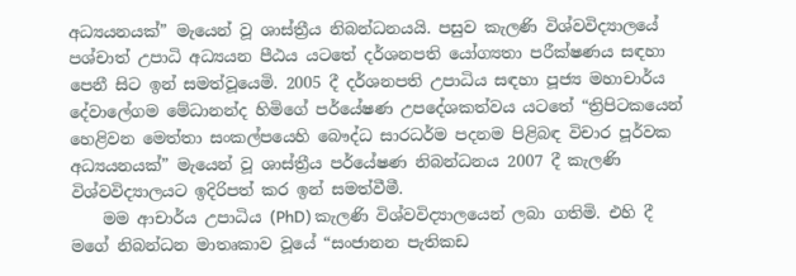අධ්‍යයනයක්” මැයෙන් වූ ශාස්ත්‍රීය නිබන්ධනයයි. පසුව කැලණි විශ්වවිද්‍යාලයේ පශ්චාත් උපාධි අධ්‍යයන පීඨය යටතේ දර්ශනපති යෝග්‍යතා පරීක්ෂණය සඳහා පෙනී සිට ඉන් සමත්වූයෙමි. 2005 දී දර්ශනපති උපාධිය සඳහා පූජ්‍ය මහාචාර්ය දේවාලේගම මේධානන්ද හිමිගේ පර්යේෂණ උපදේශකත්වය යටතේ “ත්‍රිපිටක‍යෙන් හෙළිවන මෙත්තා සංකල්පයෙහි බෞද්ධ සාරධර්ම පදනම පිළිබඳ විචාර පූර්වක අධ්‍යයනයක්” මැයෙන් වූ ශාස්ත්‍රීය පර්යේෂණ නිබන්ධනය 2007 දී කැලණි විශ්වවිද්‍යාල‍යට ඉදිරිපත් කර ඉන් සමත්වීමී.
    මම ආචාර්ය උපාධිය (PhD) කැලණි විශ්වවිද්‍යාලයෙන් ලබා ගතිමි. එහි දී මගේ නිබන්ධන මාතෘකාව වූයේ “සංජානන පැතිකඩ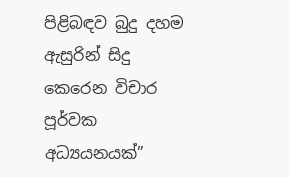පිළිබඳව බුදු දහම ඇසුරින් සිදු කෙරෙන විචාර පූර්වක අධ්‍යයනයක්”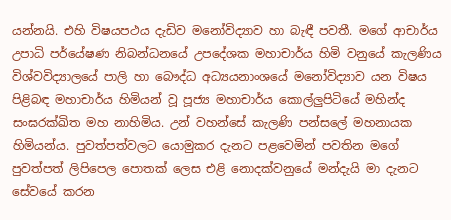යන්නයි. එහි විෂයපථය දැඩිව මනෝවිද්‍යාව හා බැඳී පවතී. මගේ ආචාර්ය උපාධි පර්යේෂණ නිබන්ධනයේ උපදේශක මහාචාර්ය හිමි වනුයේ කැලණිය විශ්වවිද්‍යාලයේ පාලි හා බෞද්ධ අධ්‍යයනාංශයේ මනෝවිද්‍යාව යන විෂය පිළිබඳ මහාචාර්ය හිමියන් වූ පූජ්‍ය මහාචාර්ය කොල්ලුපිටියේ මහින්ද සංඝරක්ඛිත මහ නාහිමිය. උන් වහන්සේ කැලණි පන්සලේ මහනායක හිමියන්ය. පුවත්පත්වලට යොමුකර දැනට පළවෙමින් පවතින මගේ පුවත්පත් ලිපිපෙල පොතක් ලෙස එළි නොදක්වනුයේ මන්දැයි මා දැනට සේවයේ කරන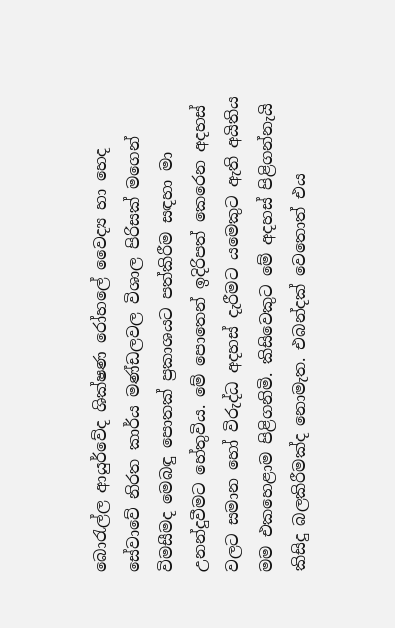බොරැල්ල ආයුර්වේද ශික්ෂණ රෝහලේ වෛද්‍ය හා හෙද සේවාවේ නිරත කාර්ය මණ්ඩලවල විශාල පිරිසක් මගෙන් විමසීමද මෙබඳු පොතක් ප්‍රකාශයට පත්කිරීම සඳහා මා උනන්දුවීමට හේතුවිය. මේ පොතෙන් ඉදිරිපත් කෙරෙන අදහස් වලට සමාන හෝ විරුද්ධ අදහස් දැරීමට යමෙකුට ඇති අයිතිය මම එකහෙළාම පිළිගනිමි. කිසිවෙකුට මේ අදහස් පිළිගන්නැයි කිසිදු බලකිරීමක්ද නොමැත. එබන්දක් වෙතොත් එය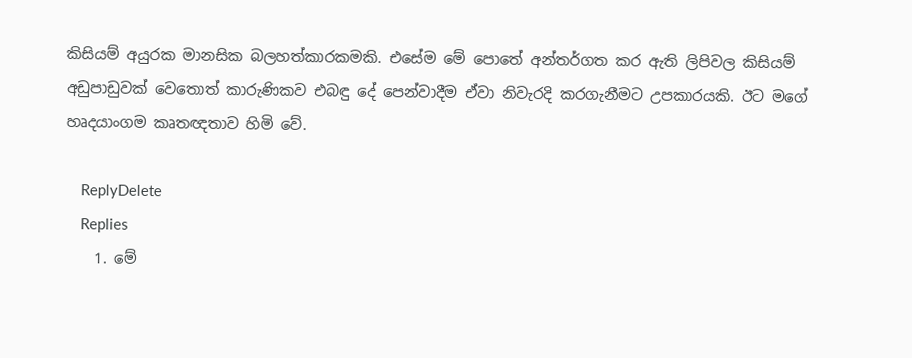කිසියම් අයුරක මානසික බලහත්කාරකමකි. එසේම මේ පොතේ අන්තර්ගත කර ඇති ලිපිවල කිසියම් අඩුපාඩුවක් වෙතොත් කාරුණිකව එබඳු දේ පෙන්වාදීම ඒවා නිවැරදි කරගැනීමට උපකාරයකි. ඊට මගේ හෘදයාංගම කෘතඥතාව හිමි වේ.

    ReplyDelete
    Replies
    1. මේ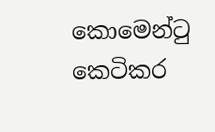කොමෙන්ටු කෙටිකර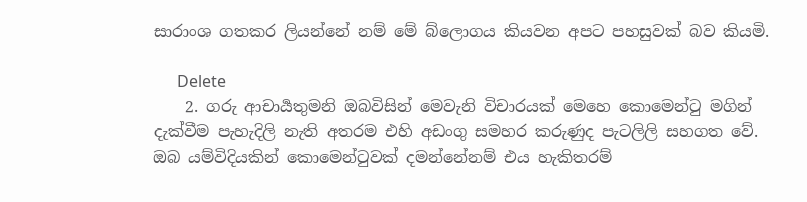සාරාංශ ගතකර ලියන්නේ නම් මේ බ්ලොගය කියවන අපට පහසුවක් බව කියමි.

      Delete
    2. ගරු ආචාර්‍යතුමනි ඔබවිසින් මෙවැනි විචාරයක් මෙහෙ කොමෙන්ටු මගින් දැක්වීම පැහැදිලි නැති අතරම එහි අඩංගු සමහර කරුණුද පැටලිලි සහගත වේ. ඔබ යම්විදියකින් කොමෙන්ටුවක් දමන්නේනම් එය හැකිතරම්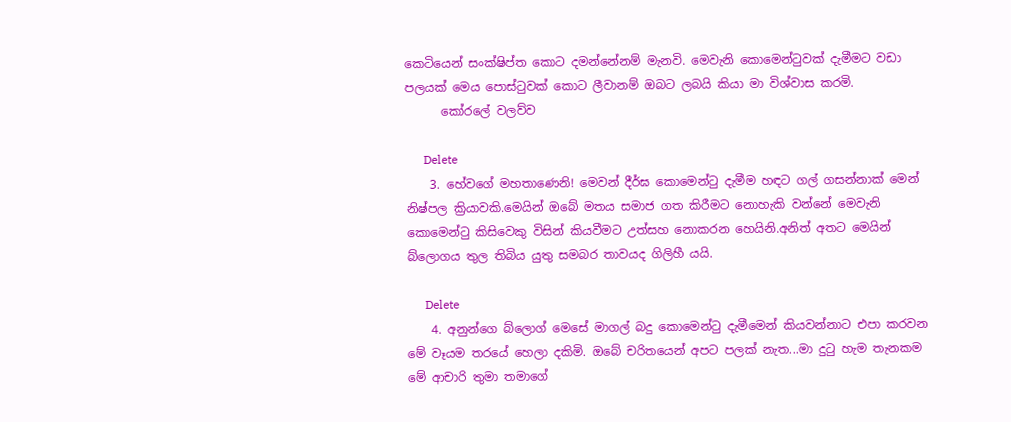කෙටියෙන් සංක්ෂිප්ත කොට දමන්නේනම් මැනවි. මෙවැනි කොමෙන්ටුවක් දැමීමට වඩා පලයක් මෙය පොස්ටුවක් කොට ලීවානම් ඔබට ලබයි කියා මා විශ්වාස කරමි.
      කෝරලේ වලව්ව

      Delete
    3. හේවගේ මහතාණෙනි! මෙවන් දීර්ඝ කොමෙන්ටු දැමීම හඳට ගල් ගසන්නාක් මෙන් නිෂ්පල ක්‍රියාවකි.මෙයින් ඔබේ මතය සමාජ ගත කිරීමට නොහැකි වන්නේ මෙවැනි කොමෙන්ටු කිසිවෙකු විසින් කියවීමට උත්සහ නොකරන හෙයිනි.අනිත් අතට මෙයින් බ්ලොගය තුල තිබිය යුතු සමබර තාවයද ගිලිහී යයි.

      Delete
    4. අනුන්ගෙ බ්ලොග් මෙසේ මාගල් බදු කොමෙන්ටු දැමීමෙන් කියවන්නාට එපා කරවන මේ වෑයම තරයේ හෙලා දකිමි. ඔබේ චරිතයෙන් අපට පලක් නැත...මා දුටු හැම තැනකම මේ ආචාරි තුමා තමාගේ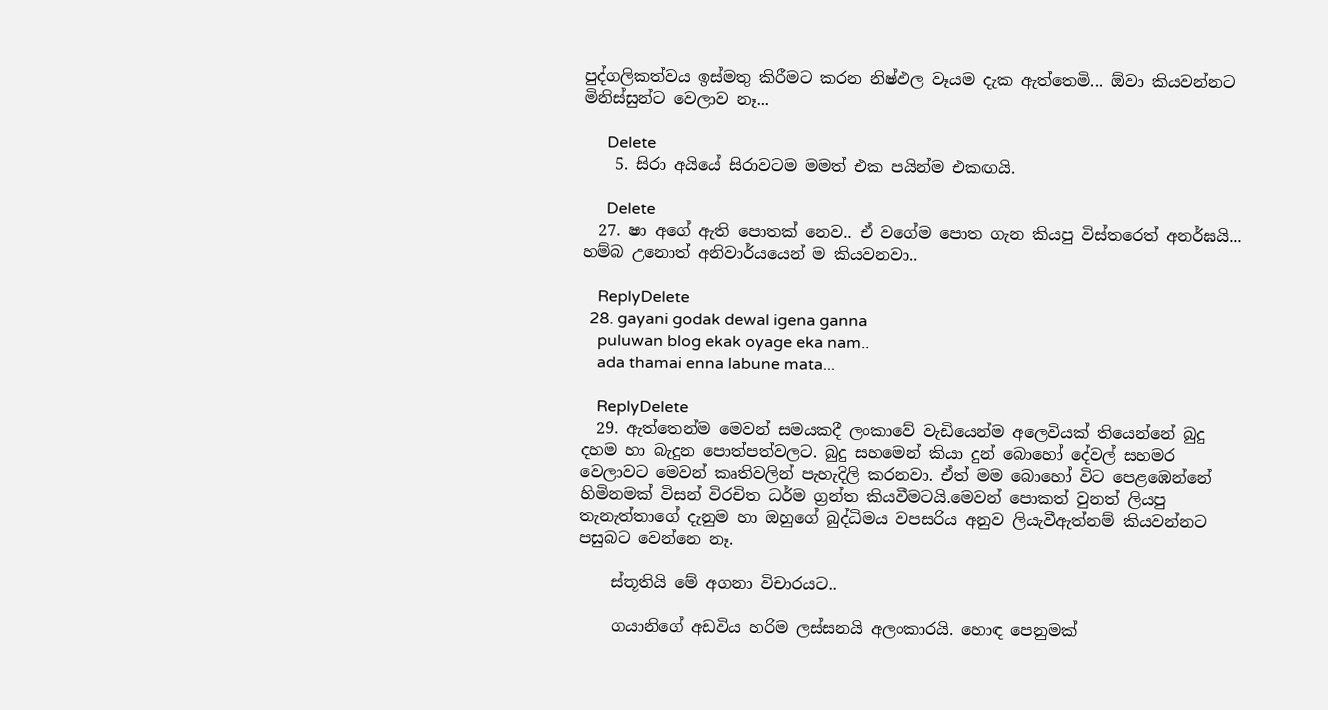පුද්ගලිකත්වය ඉස්මතු කිරීමට කරන නිෂ්ඵල වෑයම දැක ඇත්තෙමි... ඕවා කියවන්නට මිනිස්සුන්ට වෙලාව නෑ...

      Delete
    5. සිරා අයියේ සිරාවටම මමත් එක පයින්ම එකඟයි.

      Delete
  27. ෂා අගේ ඇති පොතක් නෙව.. ඒ වගේම පොත ගැන කියපු විස්තරෙත් අනර්ඝයි... හම්බ උනොත් අනිවාර්යයෙන් ම කියවනවා..

    ReplyDelete
  28. gayani godak dewal igena ganna
    puluwan blog ekak oyage eka nam..
    ada thamai enna labune mata...

    ReplyDelete
  29. ඇත්තෙන්ම මෙවන් සමයකදී ලංකාවේ වැඩියෙන්ම අලෙවියක් තියෙන්නේ බුදු දහම හා බැදුන පොත්පත්වලට. බුදු සහමෙන් කියා දුන් බොහෝ දේවල් සහමර වෙලාවට මෙවන් කෘතිවලින් පැහැදිලි කරනවා. ඒත් මම බොහෝ විට පෙළඹෙන්නේ හිමිනමක් විසන් විරචිත ධර්ම ග්‍රන්ත කියවීමටයි.මෙවන් පොකත් වුනත් ලියපු තැනැත්තාගේ දැනුම හා ඔහුගේ බුද්ධිමය වපසරිය අනුව ලියැවීඇත්නම් කියවන්නට පසුබට වෙන්නෙ නෑ.

    ස්තූතියි මේ අගනා විචාරයට..

    ගයානිගේ අඩවිය හරිම ලස්සනයි අලංකාරයි. හොඳ පෙනුමක්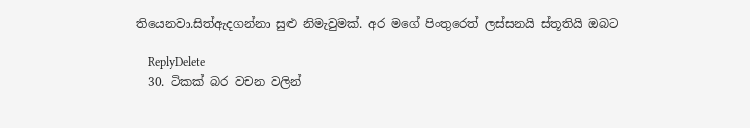තියෙනවා.සිත්ඇදගන්නා සුළු නිමැවුමක්. අර මගේ පිංතුරෙත් ලස්සනයි ස්තූතියි ඔබට

    ReplyDelete
  30. ටිකක් බර වචන වලින්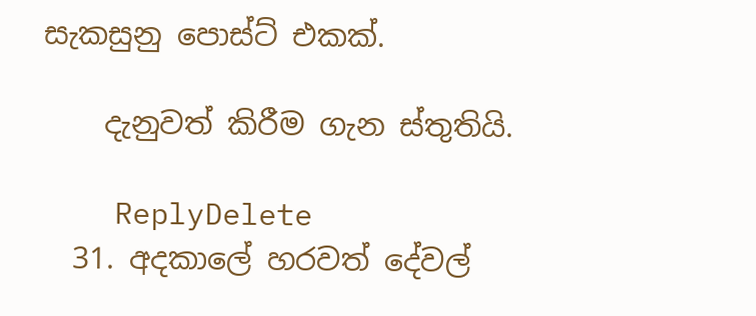සැකසුනු පොස්ට් එකක්.

    දැනුවත් කිරීම ගැන ස්තුතියි.

    ReplyDelete
  31. අදකාලේ හරවත් දේවල්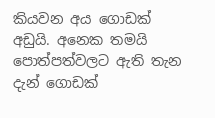කියවන අය ගොඩක් අඩුයි. අනෙක තමයි පොත්පත්වලට ඇති තැන දැන් ගොඩක්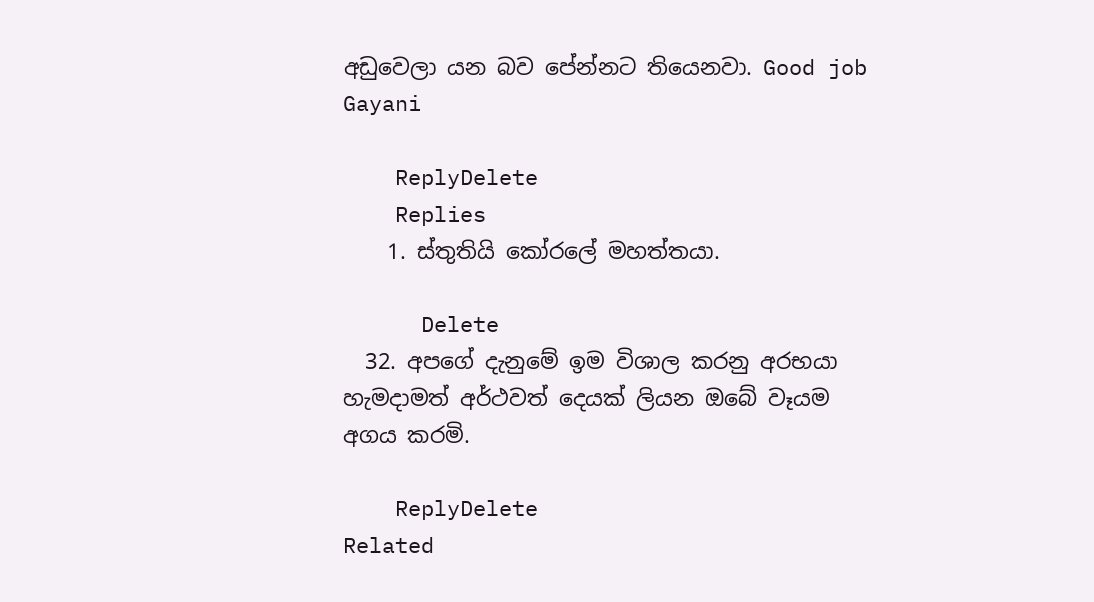අඩුවෙලා යන බව පේන්නට තියෙනවා. Good job Gayani

    ReplyDelete
    Replies
    1. ස්තුතියි කෝරලේ මහත්තයා.

      Delete
  32. අපගේ දැනුමේ ඉම විශාල කරනු අරභයා හැමදාමත් අර්ථවත් දෙයක් ලියන ඔබේ වෑයම අගය කරමි.

    ReplyDelete
Related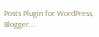Posts Plugin for WordPress, Blogger...